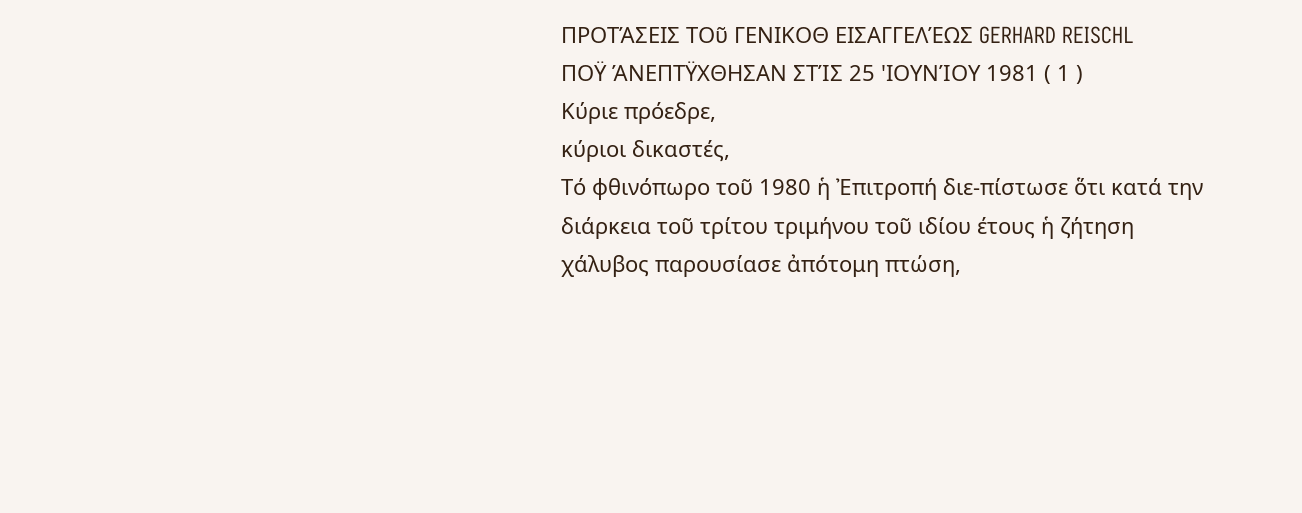ΠΡΟΤΆΣΕΙΣ ΤΟῦ ΓΕΝΙΚΟΘ ΕΙΣΑΓΓΕΛΈΩΣ GERHARD REISCHL
ΠΟΫ ΆΝΕΠΤΫΧΘΗΣΑΝ ΣΤΊΣ 25 'ΙΟΥΝΊΟΥ 1981 ( 1 )
Κύριε πρόεδρε,
κύριοι δικαστές,
Τό φθινόπωρο τοῦ 1980 ἡ Ἐπιτροπή διε-πίστωσε ὅτι κατά την διάρκεια τοῦ τρίτου τριμήνου τοῦ ιδίου έτους ἡ ζήτηση χάλυβος παρουσίασε ἀπότομη πτώση,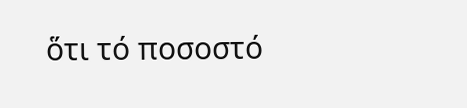ὅτι τό ποσοστό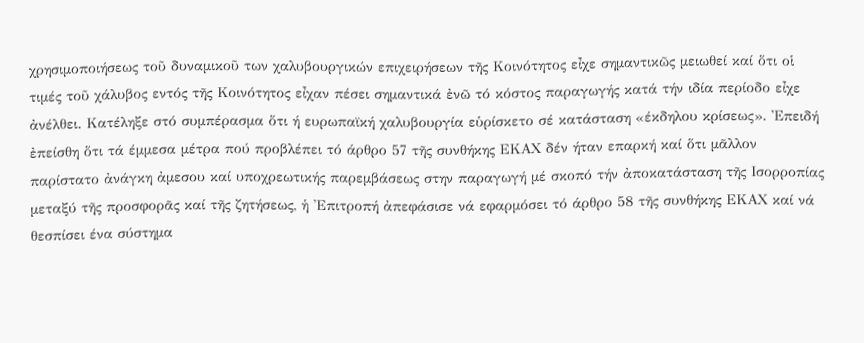χρησιμοποιήσεως τοῦ δυναμικοῦ των χαλυβουργικών επιχειρήσεων τῆς Κοινότητος εἶχε σημαντικῶς μειωθεί καί ὅτι οἱ τιμές τοῦ χάλυβος εντός τῆς Κοινότητος εἶχαν πέσει σημαντικά ἐνῶ τό κόστος παραγωγής κατά τήν ιδία περίοδο εἶχε ἀνέλθει. Κατέληξε στό συμπέρασμα ὅτι ή ευρωπαϊκή χαλυβουργία εὑρίσκετο σέ κατάσταση «έκδηλου κρίσεως». Ἐπειδή ἐπείσθη ὅτι τά έμμεσα μέτρα πού προβλέπει τό άρθρο 57 τῆς συνθήκης ΕΚΑΧ δέν ήταν επαρκή καί ὅτι μᾶλλον παρίστατο ἀνάγκη ἀμεσου καί υποχρεωτικής παρεμβάσεως στην παραγωγή μέ σκοπό τήν ἀποκατάσταση τῆς Ισορροπίας μεταξύ τῆς προσφορᾶς καί τῆς ζητήσεως, ἡ 'Επιτροπή ἀπεφάσισε νά εφαρμόσει τό άρθρο 58 τῆς συνθήκης ΕΚΑΧ καί νά θεσπίσει ένα σύστημα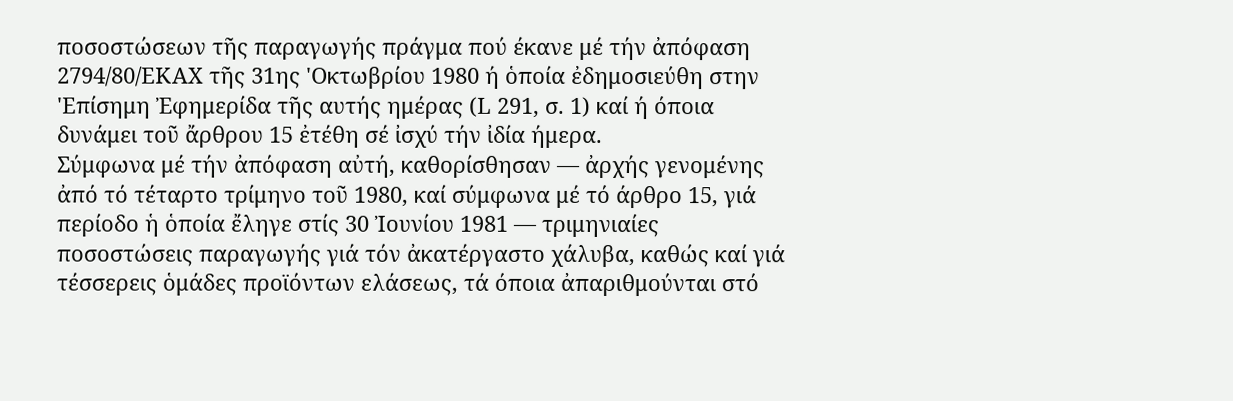ποσοστώσεων τῆς παραγωγής πράγμα πού έκανε μέ τήν ἀπόφαση 2794/80/ΕΚΑΧ τῆς 31ης 'Οκτωβρίου 1980 ή ὁποία ἐδημοσιεύθη στην 'Επίσημη Ἐφημερίδα τῆς αυτής ημέρας (L 291, σ. 1) καί ή όποια δυνάμει τοῦ ἄρθρου 15 ἐτέθη σέ ἰσχύ τήν ἰδία ήμερα.
Σύμφωνα μέ τήν ἀπόφαση αὐτή, καθορίσθησαν — ἀρχής γενομένης ἀπό τό τέταρτο τρίμηνο τοῦ 1980, καί σύμφωνα μέ τό άρθρο 15, γιά περίοδο ἡ ὁποία ἔληγε στίς 30 Ἰουνίου 1981 — τριμηνιαίες ποσοστώσεις παραγωγής γιά τόν ἀκατέργαστο χάλυβα, καθώς καί γιά τέσσερεις ὁμάδες προϊόντων ελάσεως, τά όποια ἀπαριθμούνται στό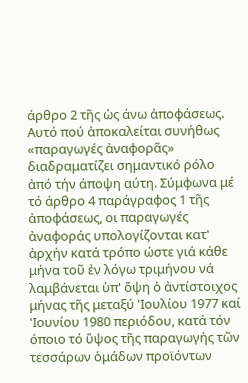άρθρο 2 τῆς ὡς άνω ἀποφάσεως. Αυτό πού ἀποκαλείται συνήθως «παραγωγές ἀναφορᾶς» διαδραματίζει σημαντικό ρόλο ἀπό τήν άποψη αύτη. Σύμφωνα μέ τό άρθρο 4 παράγραφος 1 τῆς ἀποφάσεως, οι παραγωγές ἀναφοράς υπολογίζονται κατ' ἀρχήν κατά τρόπο ώστε γιά κάθε μήνα τοῦ ἐν λόγω τριμήνου νά λαμβάνεται ὑπ' ὄψη ὁ ἀντίστοιχος μήνας τῆς μεταξύ 'Ιουλίου 1977 καί 'Ιουνίου 1980 περιόδου, κατά τόν όποιο τό ὕψος τῆς παραγωγής τῶν τεσσάρων ὁμάδων προϊόντων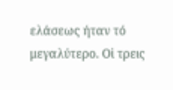ελάσεως ήταν τό μεγαλύτερο. Οἱ τρεις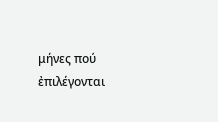μήνες πού ἐπιλέγονται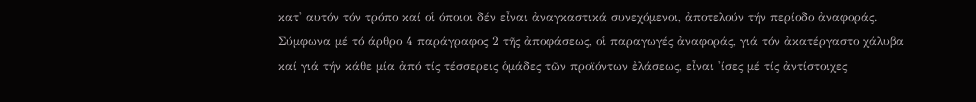κατ' αυτόν τόν τρόπο καί οἱ όποιοι δέν εἶναι ἀναγκαστικά συνεχόμενοι, ἀποτελούν τήν περίοδο ἀναφοράς. Σύμφωνα μέ τό άρθρο 4 παράγραφος 2 τῆς ἀποφάσεως, οἱ παραγωγές ἀναφοράς, γιά τόν ἀκατέργαστο χάλυβα καί γιά τήν κάθε μία ἀπό τίς τέσσερεις ὁμάδες τῶν προϊόντων ἐλάσεως, εἶναι 'ίσες μέ τίς ἀντίστοιχες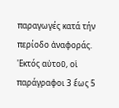παραγωγές κατά τήν περίοδο ἀναφοράς. 'Εκτός αὐτοῦ, οἱ παράγραφοι 3 ἕως 5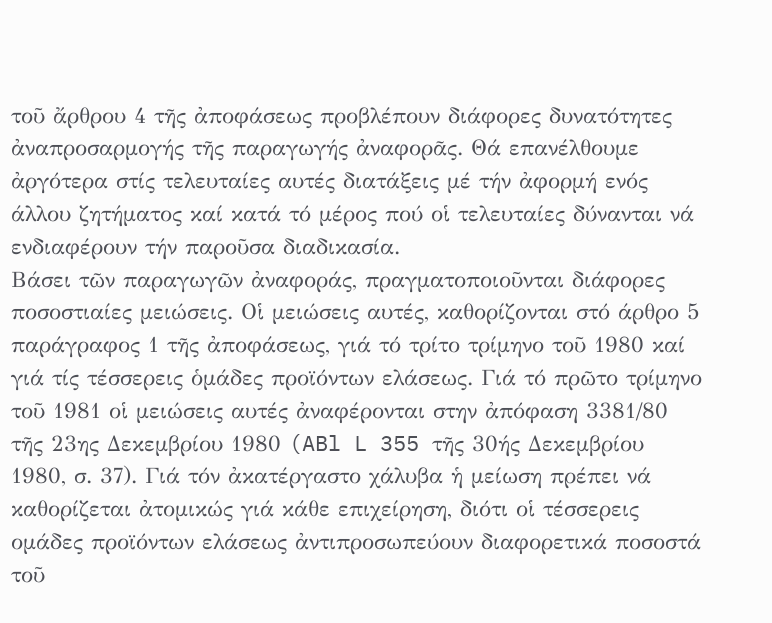τοῦ ἄρθρου 4 τῆς ἀποφάσεως προβλέπουν διάφορες δυνατότητες ἀναπροσαρμογής τῆς παραγωγής ἀναφορᾶς. Θά επανέλθουμε ἀργότερα στίς τελευταίες αυτές διατάξεις μέ τήν ἀφορμή ενός άλλου ζητήματος καί κατά τό μέρος πού οἱ τελευταίες δύνανται νά ενδιαφέρουν τήν παροῦσα διαδικασία.
Βάσει τῶν παραγωγῶν ἀναφοράς, πραγματοποιοῦνται διάφορες ποσοστιαίες μειώσεις. Οἱ μειώσεις αυτές, καθορίζονται στό άρθρο 5 παράγραφος 1 τῆς ἀποφάσεως, γιά τό τρίτο τρίμηνο τοῦ 1980 καί γιά τίς τέσσερεις ὁμάδες προϊόντων ελάσεως. Γιά τό πρῶτο τρίμηνο τοῦ 1981 οἱ μειώσεις αυτές ἀναφέρονται στην ἀπόφαση 3381/80 τῆς 23ης Δεκεμβρίου 1980 (ABl L 355 τῆς 30ής Δεκεμβρίου 1980, σ. 37). Γιά τόν ἀκατέργαστο χάλυβα ἡ μείωση πρέπει νά καθορίζεται ἀτομικώς γιά κάθε επιχείρηση, διότι οἱ τέσσερεις ομάδες προϊόντων ελάσεως ἀντιπροσωπεύουν διαφορετικά ποσοστά τοῦ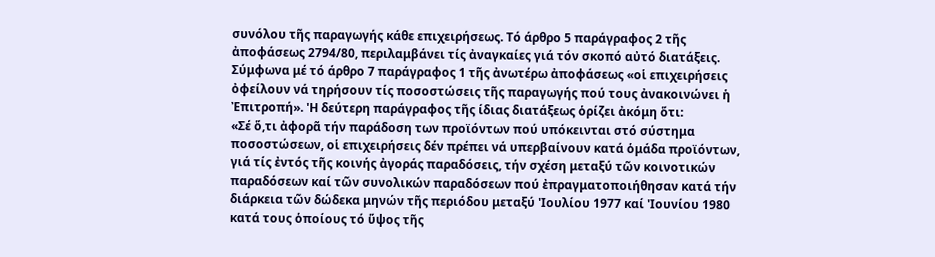συνόλου τῆς παραγωγής κάθε επιχειρήσεως. Τό άρθρο 5 παράγραφος 2 τῆς ἀποφάσεως 2794/80, περιλαμβάνει τίς ἀναγκαίες γιά τόν σκοπό αὐτό διατάξεις.
Σύμφωνα μέ τό άρθρο 7 παράγραφος 1 τῆς ἀνωτέρω ἀποφάσεως «οἱ επιχειρήσεις ὀφείλουν νά τηρήσουν τίς ποσοστώσεις τῆς παραγωγής πού τους ἀνακοινώνει ἡ Ἐπιτροπή». 'Η δεύτερη παράγραφος τῆς ίδιας διατάξεως ὁρίζει ἀκόμη ὅτι:
«Σέ ὅ,τι ἀφορᾶ τήν παράδοση των προϊόντων πού υπόκεινται στό σύστημα ποσοστώσεων, οἱ επιχειρήσεις δέν πρέπει νά υπερβαίνουν κατά ὁμάδα προϊόντων, γιά τίς ἐντός τῆς κοινής ἀγοράς παραδόσεις, τήν σχέση μεταξύ τῶν κοινοτικών παραδόσεων καί τῶν συνολικών παραδόσεων πού ἐπραγματοποιήθησαν κατά τήν διάρκεια τῶν δώδεκα μηνών τῆς περιόδου μεταξύ 'Ιουλίου 1977 καί 'Ιουνίου 1980 κατά τους ὁποίους τό ὕψος τῆς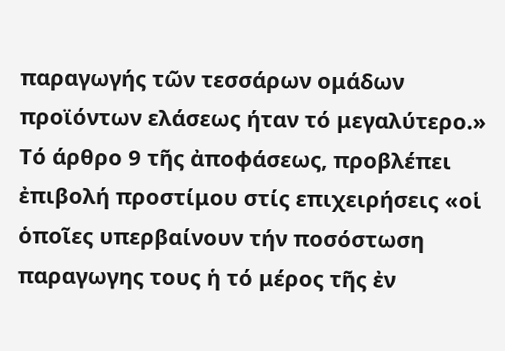παραγωγής τῶν τεσσάρων ομάδων προϊόντων ελάσεως ήταν τό μεγαλύτερο.»
Τό άρθρο 9 τῆς ἀποφάσεως, προβλέπει ἐπιβολή προστίμου στίς επιχειρήσεις «οἱ ὁποῖες υπερβαίνουν τήν ποσόστωση παραγωγης τους ἡ τό μέρος τῆς ἐν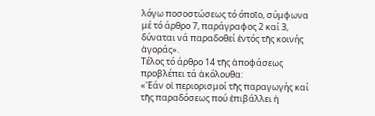λόγω ποσοστώσεως τό όποῖο, σύμφωνα μέ τό άρθρο 7, παράγραφος 2 καί 3, δύναται νά παραδοθεί ἐντός τῆς κοινής ἀγοράς».
Τέλος τό άρθρο 14 τῆς ἀποφάσεως προβλέπει τά ἀκόλουθα:
«'Εάν οἱ περιορισμοί τῆς παραγωγής καί τῆς παραδόσεως πού ἐπιβάλλει ἡ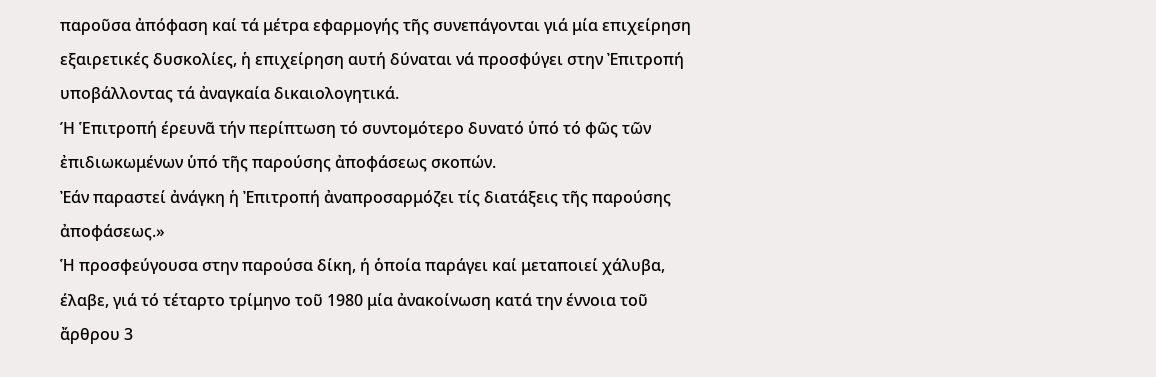παροῦσα ἀπόφαση καί τά μέτρα εφαρμογής τῆς συνεπάγονται γιά μία επιχείρηση εξαιρετικές δυσκολίες, ἡ επιχείρηση αυτή δύναται νά προσφύγει στην Ἐπιτροπή υποβάλλοντας τά ἀναγκαία δικαιολογητικά.
Ή Ἑπιτροπή έρευνᾶ τήν περίπτωση τό συντομότερο δυνατό ὑπό τό φῶς τῶν ἐπιδιωκωμένων ὑπό τῆς παρούσης ἀποφάσεως σκοπών.
Ἐάν παραστεί ἀνάγκη ἡ Ἐπιτροπή ἀναπροσαρμόζει τίς διατάξεις τῆς παρούσης ἀποφάσεως.»
Ἡ προσφεύγουσα στην παρούσα δίκη, ή ὁποία παράγει καί μεταποιεί χάλυβα, έλαβε, γιά τό τέταρτο τρίμηνο τοῦ 1980 μία ἀνακοίνωση κατά την έννοια τοῦ ἄρθρου 3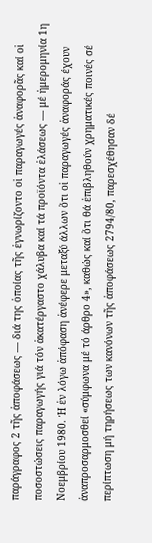παράγραφος 2 τῆς ἀποφάσεως — διά της ὁποίας τῆς ἐγνωρίζοντο οἱ παραγωγές ἀναφορᾶς καί οἱ ποσοστώσεις παραγωγής γιά τόν ἀκατέργαστο χάλυβα καί τά προϊόντα ἐλάσεως — μέ ἡμερομηνία 1η Νοεμβρίου 1980. Ή ἐν λόγω ἀπόφαση ἀνέφερε μεταξύ άλλων ὅτι οἱ παραγωγές ἀναφοράς έχουν ἀναπροσαρμοσθεί «σύμφωνα μέ τό άρθρο 4», καθώς καί ὅτι θά ἐπιβληθούν χρηματικές ποινές σέ περίπτωση μή τηρήσεως των κανόνων τῆς ἀποφάσεως 2794/80, παρεσχέθησαν δέ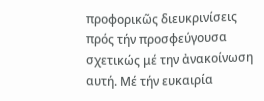προφορικῶς διευκρινίσεις πρός τήν προσφεύγουσα σχετικώς μέ την ἀνακοίνωση αυτή. Μέ τήν ευκαιρία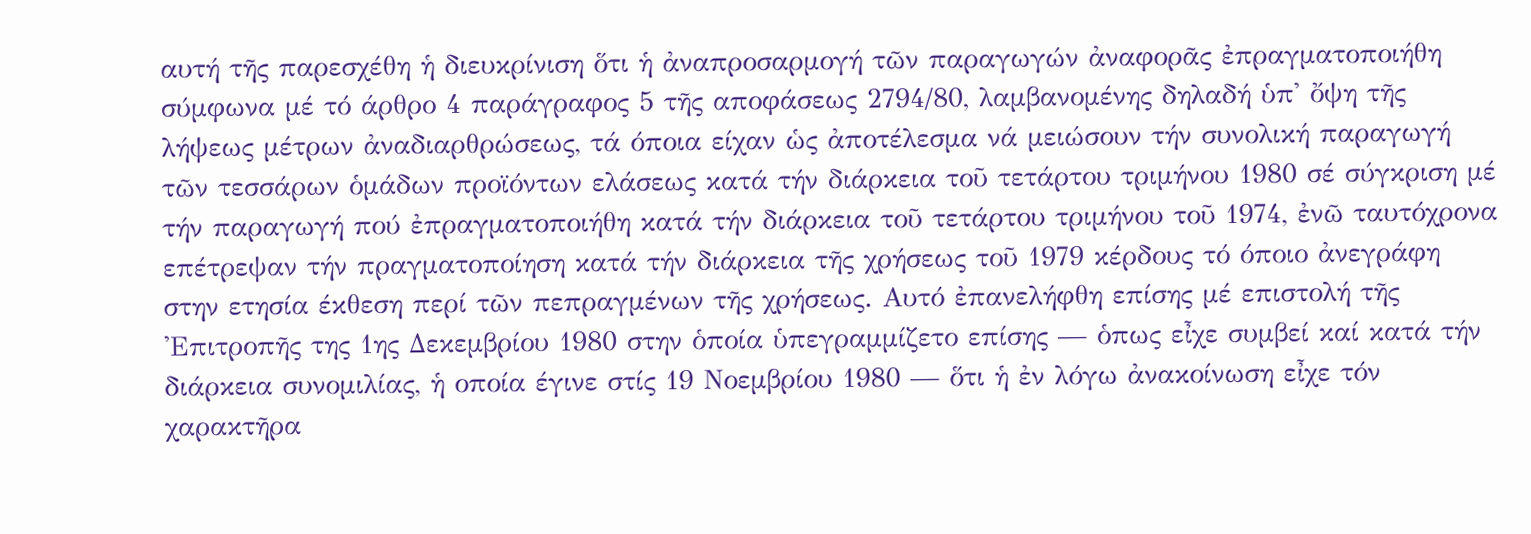αυτή τῆς παρεσχέθη ἡ διευκρίνιση ὅτι ἡ ἀναπροσαρμογή τῶν παραγωγών ἀναφορᾶς ἐπραγματοποιήθη σύμφωνα μέ τό άρθρο 4 παράγραφος 5 τῆς αποφάσεως 2794/80, λαμβανομένης δηλαδή ὑπ' ὄψη τῆς λήψεως μέτρων ἀναδιαρθρώσεως, τά όποια είχαν ὡς ἀποτέλεσμα νά μειώσουν τήν συνολική παραγωγή τῶν τεσσάρων ὁμάδων προϊόντων ελάσεως κατά τήν διάρκεια τοῦ τετάρτου τριμήνου 1980 σέ σύγκριση μέ τήν παραγωγή πού ἐπραγματοποιήθη κατά τήν διάρκεια τοῦ τετάρτου τριμήνου τοῦ 1974, ἐνῶ ταυτόχρονα επέτρεψαν τήν πραγματοποίηση κατά τήν διάρκεια τῆς χρήσεως τοῦ 1979 κέρδους τό όποιο ἀνεγράφη στην ετησία έκθεση περί τῶν πεπραγμένων τῆς χρήσεως. Αυτό ἐπανελήφθη επίσης μέ επιστολή τῆς 'Επιτροπῆς της 1ης Δεκεμβρίου 1980 στην ὁποία ὑπεγραμμίζετο επίσης — ὁπως εἶχε συμβεί καί κατά τήν διάρκεια συνομιλίας, ἡ οποία έγινε στίς 19 Νοεμβρίου 1980 — ὅτι ἡ ἐν λόγω ἀνακοίνωση εἶχε τόν χαρακτῆρα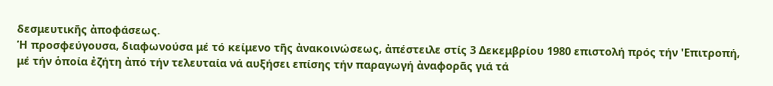δεσμευτικῆς ἀποφάσεως.
Ἡ προσφεύγουσα, διαφωνούσα μέ τό κείμενο τῆς ἀνακοινώσεως, ἀπέστειλε στίς 3 Δεκεμβρίου 1980 επιστολή πρός τήν 'Επιτροπή, μέ τήν ὁποία ἐζήτη ἀπό τήν τελευταία νά αυξήσει επίσης τήν παραγωγή ἀναφορᾶς γιά τά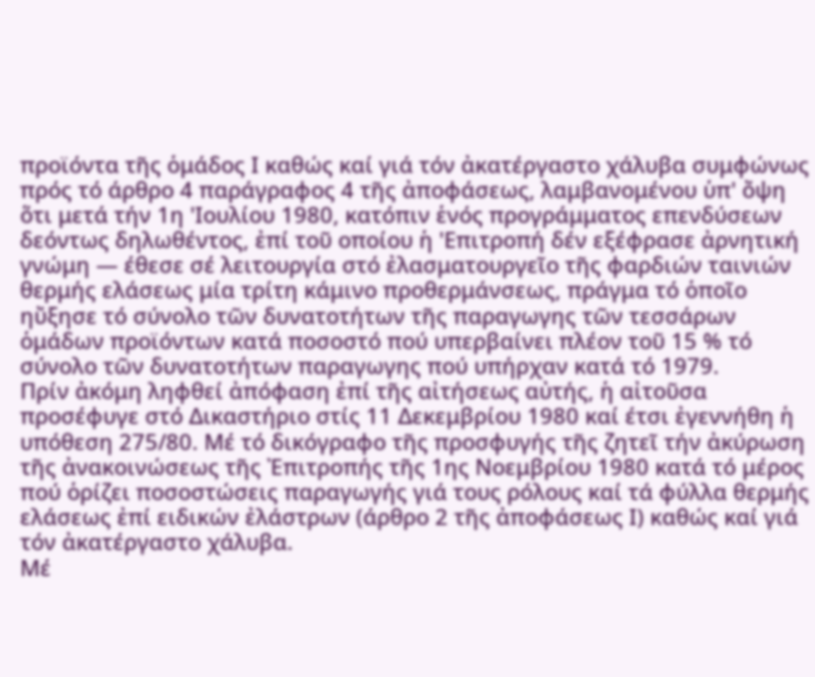προϊόντα τῆς ὁμάδος Ι καθώς καί γιά τόν ἀκατέργαστο χάλυβα συμφώνως πρός τό άρθρο 4 παράγραφος 4 τῆς ἀποφάσεως, λαμβανομένου ὑπ' ὄψη ὅτι μετά τήν 1η 'Ιουλίου 1980, κατόπιν ἑνός προγράμματος επενδύσεων δεόντως δηλωθέντος, ἐπί τοῦ οποίου ἡ 'Επιτροπή δέν εξέφρασε ἀρνητική γνώμη — έθεσε σέ λειτουργία στό ἐλασματουργεῖο τῆς φαρδιών ταινιών θερμής ελάσεως μία τρίτη κάμινο προθερμάνσεως, πράγμα τό ὁποῖο ηὔξησε τό σύνολο τῶν δυνατοτήτων τῆς παραγωγης τῶν τεσσάρων ὁμάδων προϊόντων κατά ποσοστό πού υπερβαίνει πλέον τοῦ 15 % τό σύνολο τῶν δυνατοτήτων παραγωγης πού υπήρχαν κατά τό 1979.
Πρίν ἀκόμη ληφθεί ἀπόφαση ἐπί τῆς αἰτήσεως αὐτής, ἡ αἰτοῦσα προσέφυγε στό Δικαστήριο στίς 11 Δεκεμβρίου 1980 καί έτσι ἐγεννήθη ἡ υπόθεση 275/80. Μέ τό δικόγραφο τῆς προσφυγής τῆς ζητεῖ τήν ἀκύρωση τῆς ἀνακοινώσεως τῆς Ἐπιτροπής τῆς 1ης Νοεμβρίου 1980 κατά τό μέρος πού ὁρίζει ποσοστώσεις παραγωγής γιά τους ρόλους καί τά φύλλα θερμής ελάσεως ἐπί ειδικών ἐλάστρων (άρθρο 2 τῆς ἀποφάσεως Ι) καθώς καί γιά τόν ἀκατέργαστο χάλυβα.
Μέ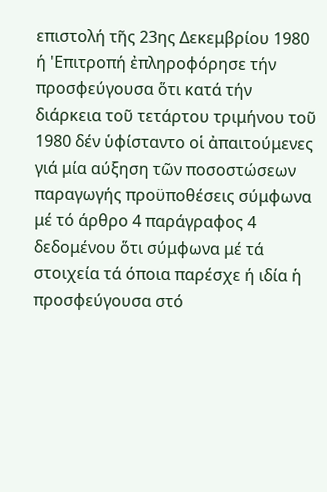επιστολή τῆς 23ης Δεκεμβρίου 1980 ή 'Επιτροπή ἐπληροφόρησε τήν προσφεύγουσα ὅτι κατά τήν διάρκεια τοῦ τετάρτου τριμήνου τοῦ 1980 δέν ὑφίσταντο οἱ ἀπαιτούμενες γιά μία αύξηση τῶν ποσοστώσεων παραγωγής προϋποθέσεις σύμφωνα μέ τό άρθρο 4 παράγραφος 4 δεδομένου ὅτι σύμφωνα μέ τά στοιχεία τά όποια παρέσχε ή ιδία ἡ προσφεύγουσα στό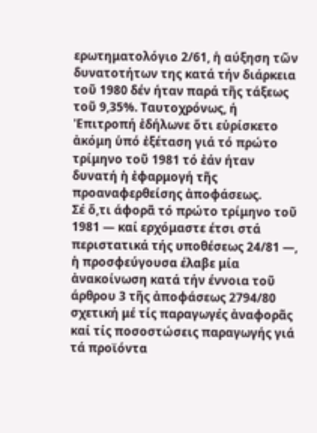ερωτηματολόγιο 2/61, ἡ αύξηση τῶν δυνατοτήτων της κατά τήν διάρκεια τοῦ 1980 δέν ήταν παρά τῆς τάξεως τοῦ 9,35%. Ταυτοχρόνως, ή 'Επιτροπή ἐδήλωνε ὅτι εὑρίσκετο ἀκόμη ὑπό ἐξέταση γιά τό πρώτο τρίμηνο τοῦ 1981 τό ἐάν ήταν δυνατή ἡ ἐφαρμογή τῆς προαναφερθείσης ἀποφάσεως.
Σέ ὅ,τι άφορᾶ τό πρώτο τρίμηνο τοῦ 1981 — καί ερχόμαστε έτσι στά περιστατικά τής υποθέσεως 24/81 —, ἡ προσφεύγουσα έλαβε μία ἀνακοίνωση κατά τήν έννοια τοῦ άρθρου 3 τῆς ἀποφάσεως 2794/80 σχετική μέ τίς παραγωγές ἀναφορᾶς καί τίς ποσοστώσεις παραγωγής γιά τά προϊόντα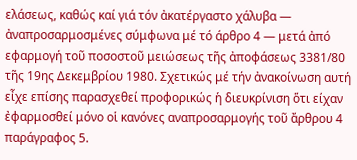ελάσεως, καθώς καί γιά τόν ἀκατέργαστο χάλυβα — ἀναπροσαρμοσμένες σύμφωνα μέ τό άρθρο 4 — μετά ἀπό εφαρμογή τοῦ ποσοστοῦ μειώσεως τῆς ἀποφάσεως 3381/80 τῆς 19ης Δεκεμβρίου 1980. Σχετικώς μέ τήν ἀνακοίνωση αυτή εἶχε επίσης παρασχεθεί προφορικώς ἡ διευκρίνιση ὅτι είχαν ἐφαρμοσθεί μόνο οἱ κανόνες αναπροσαρμογής τοῦ ἄρθρου 4 παράγραφος 5.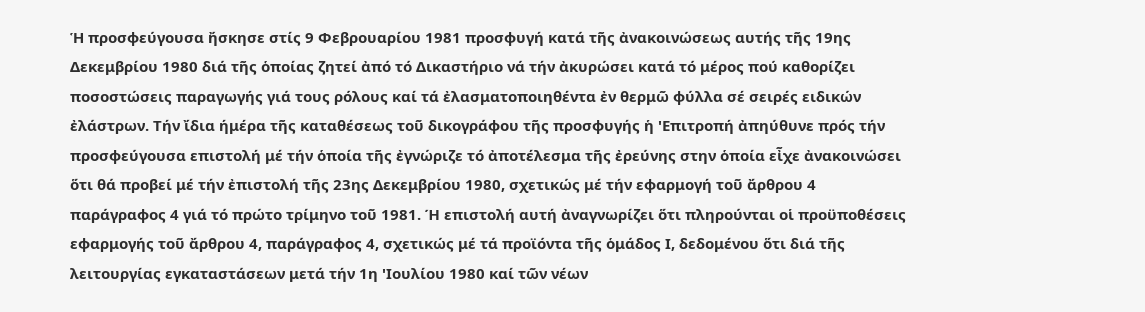Ἡ προσφεύγουσα ἤσκησε στίς 9 Φεβρουαρίου 1981 προσφυγή κατά τῆς ἀνακοινώσεως αυτής τῆς 19ης Δεκεμβρίου 1980 διά τῆς ὁποίας ζητεί ἀπό τό Δικαστήριο νά τήν ἀκυρώσει κατά τό μέρος πού καθορίζει ποσοστώσεις παραγωγής γιά τους ρόλους καί τά ἐλασματοποιηθέντα ἐν θερμῶ φύλλα σέ σειρές ειδικών ἐλάστρων. Τήν ἴδια ήμέρα τῆς καταθέσεως τοῦ δικογράφου τῆς προσφυγής ἡ 'Επιτροπή ἀπηύθυνε πρός τήν προσφεύγουσα επιστολή μέ τήν ὁποία τῆς ἐγνώριζε τό ἀποτέλεσμα τῆς ἐρεύνης στην ὁποία εἶχε ἀνακοινώσει ὅτι θά προβεί μέ τήν ἐπιστολή τῆς 23ης Δεκεμβρίου 1980, σχετικώς μέ τήν εφαρμογή τοῦ ἄρθρου 4 παράγραφος 4 γιά τό πρώτο τρίμηνο τοῦ 1981. Ή επιστολή αυτή ἀναγνωρίζει ὅτι πληρούνται οἱ προϋποθέσεις εφαρμογής τοῦ ἄρθρου 4, παράγραφος 4, σχετικώς μέ τά προϊόντα τῆς ὁμάδος Ι, δεδομένου ὅτι διά τῆς λειτουργίας εγκαταστάσεων μετά τήν 1η 'Ιουλίου 1980 καί τῶν νέων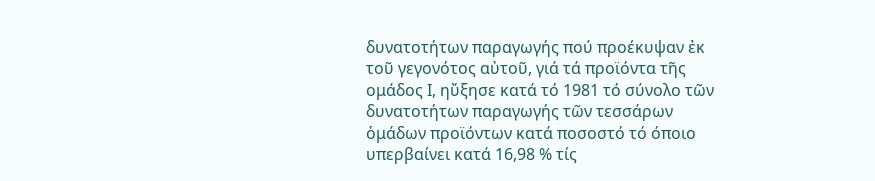δυνατοτήτων παραγωγής πού προέκυψαν ἐκ τοῦ γεγονότος αὐτοῦ, γιά τά προϊόντα τῆς ομάδος Ι, ηὔξησε κατά τό 1981 τό σύνολο τῶν δυνατοτήτων παραγωγής τῶν τεσσάρων ὁμάδων προϊόντων κατά ποσοστό τό όποιο υπερβαίνει κατά 16,98 % τίς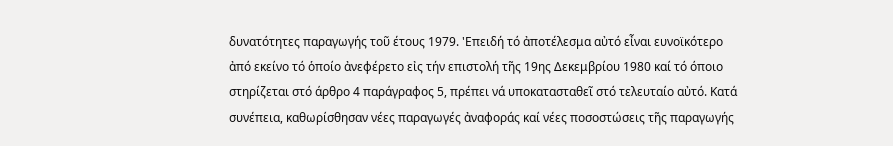δυνατότητες παραγωγής τοῦ έτους 1979. 'Επειδή τό ἀποτέλεσμα αὐτό εἶναι ευνοϊκότερο ἀπό εκείνο τό ὁποίο ἀνεφέρετο εἰς τήν επιστολή τῆς 19ης Δεκεμβρίου 1980 καί τό όποιο στηρίζεται στό άρθρο 4 παράγραφος 5, πρέπει νά υποκατασταθεῖ στό τελευταίο αὐτό. Κατά συνέπεια, καθωρίσθησαν νέες παραγωγές ἀναφοράς καί νέες ποσοστώσεις τῆς παραγωγής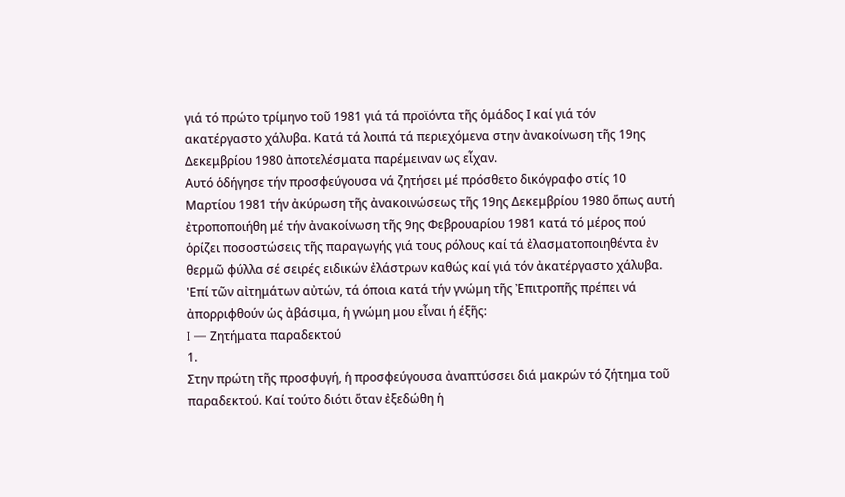γιά τό πρώτο τρίμηνο τοῦ 1981 γιά τά προϊόντα τῆς ὁμάδος Ι καί γιά τόν ακατέργαστο χάλυβα. Κατά τά λοιπά τά περιεχόμενα στην ἀνακοίνωση τῆς 19ης Δεκεμβρίου 1980 ἀποτελέσματα παρέμειναν ως εἶχαν.
Αυτό ὁδήγησε τήν προσφεύγουσα νά ζητήσει μέ πρόσθετο δικόγραφο στίς 10 Μαρτίου 1981 τήν ἀκύρωση τῆς ἀνακοινώσεως τῆς 19ης Δεκεμβρίου 1980 ὅπως αυτή ἐτροποποιήθη μέ τήν ἀνακοίνωση τῆς 9ης Φεβρουαρίου 1981 κατά τό μέρος πού ὁρίζει ποσοστώσεις τῆς παραγωγής γιά τους ρόλους καί τά ἐλασματοποιηθέντα ἐν θερμῶ φύλλα σέ σειρές ειδικών ἐλάστρων καθώς καί γιά τόν ἀκατέργαστο χάλυβα.
'Επί τῶν αἰτημάτων αὐτών, τά όποια κατά τήν γνώμη τῆς Ἐπιτροπῆς πρέπει νά ἀπορριφθούν ὡς ἀβάσιμα, ἡ γνώμη μου εἶναι ή έξῆς:
I — Ζητήματα παραδεκτού
1.
Στην πρώτη τῆς προσφυγή, ἡ προσφεύγουσα ἀναπτύσσει διά μακρών τό ζήτημα τοῦ παραδεκτού. Καί τούτο διότι ὅταν ἐξεδώθη ἡ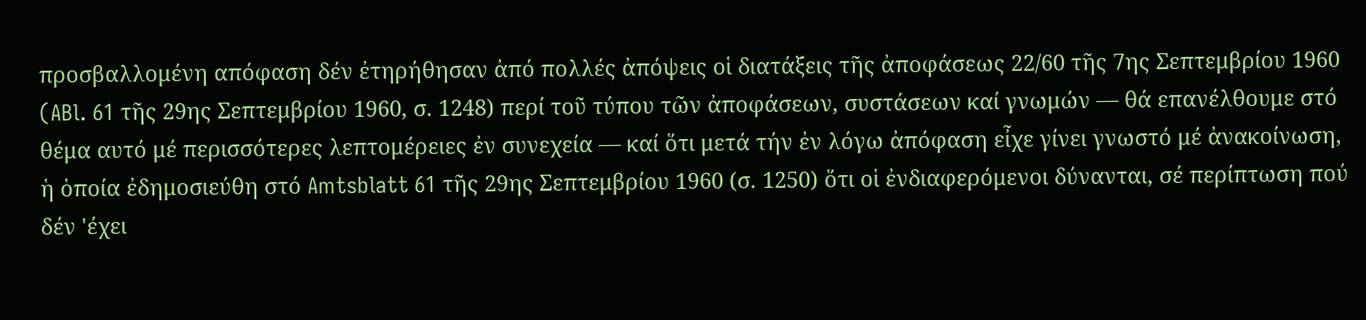προσβαλλομένη απόφαση δέν ἐτηρήθησαν ἀπό πολλές ἀπόψεις οἱ διατάξεις τῆς ἀποφάσεως 22/60 τῆς 7ης Σεπτεμβρίου 1960 (ABl. 61 τῆς 29ης Σεπτεμβρίου 1960, σ. 1248) περί τοῦ τύπου τῶν ἀποφάσεων, συστάσεων καί γνωμών — θά επανέλθουμε στό θέμα αυτό μέ περισσότερες λεπτομέρειες ἐν συνεχεία — καί ὅτι μετά τήν ἐν λόγω ἀπόφαση εἶχε γίνει γνωστό μέ ἀνακοίνωση, ἡ ὁποία ἐδημοσιεύθη στό Amtsblatt 61 τῆς 29ης Σεπτεμβρίου 1960 (σ. 1250) ὅτι οἱ ἐνδιαφερόμενοι δύνανται, σέ περίπτωση πού δέν 'έχει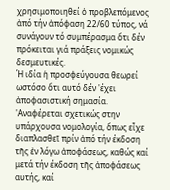χρησιμοποιηθεί ὁ προβλεπόμενος ἀπό τήν ἀπόφαση 22/60 τύπος, νά συνάγουν τό συμπέρασμα ὅτι δέν πρόκειται γιά πράξεις νομικώς δεσμευτικές.
Ή ιδία ἡ προσφεύγουσα θεωρεί ωστόσο ὅτι αυτό δέν 'έχει ἀποφασιστική σημασία. 'Αναφέρεται σχετικώς στην υπάρχουσα νομολογία, ὅπως εἶχε διαπλασθεῖ πρίν ἀπό τήν έκδοση τῆς ἐν λόγω ἀποφάσεως, καθώς καί μετά τήν έκδοση τῆς ἀποφάσεως αυτής, καί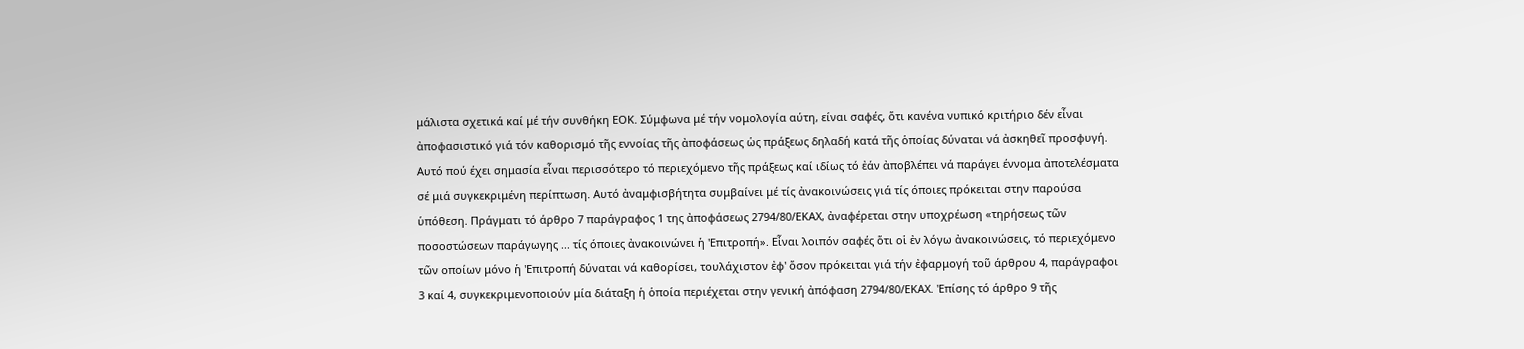μάλιστα σχετικά καί μέ τήν συνθήκη ΕΟΚ. Σύμφωνα μέ τήν νομολογία αύτη, είναι σαφές, ὅτι κανένα νυπικό κριτήριο δέν εἶναι ἀποφασιστικό γιά τόν καθορισμό τῆς εννοίας τῆς ἀποφάσεως ὡς πράξεως δηλαδή κατά τῆς ὁποίας δύναται νά ἀσκηθεῖ προσφυγή. Αυτό πού έχει σημασία εἶναι περισσότερο τό περιεχόμενο τῆς πράξεως καί ιδίως τό ἐάν ἀποβλέπει νά παράγει έννομα ἀποτελέσματα σέ μιά συγκεκριμένη περίπτωση. Αυτό ἀναμφισβήτητα συμβαίνει μέ τίς ἀνακοινώσεις γιά τίς όποιες πρόκειται στην παρούσα ὑπόθεση. Πράγματι τό άρθρο 7 παράγραφος 1 της ἀποφάσεως 2794/80/ΕΚΑΧ, ἀναφέρεται στην υποχρέωση «τηρήσεως τῶν ποσοστώσεων παράγωγης ... τίς όποιες ἀνακοινώνει ἡ 'Επιτροπή». Εἶναι λοιπόν σαφές ὅτι οἱ ἐν λόγω ἀνακοινώσεις, τό περιεχόμενο τῶν οποίων μόνο ἡ 'Επιτροπή δύναται νά καθορίσει, τουλάχιστον ἐφ' ὅσον πρόκειται γιά τήν ἐφαρμογή τοῦ άρθρου 4, παράγραφοι 3 καί 4, συγκεκριμενοποιούν μία διάταξη ἡ ὁποία περιέχεται στην γενική ἀπόφαση 2794/80/ΕΚΑΧ. 'Επίσης τό άρθρο 9 τῆς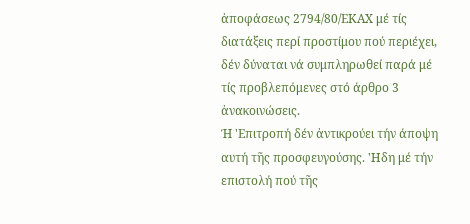ἀποφάσεως 2794/80/ΕΚΑΧ μέ τίς διατάξεις περί προστίμου πού περιέχει, δέν δύναται νά συμπληρωθεί παρά μέ τίς προβλεπόμενες στό άρθρο 3 ἀνακοινώσεις.
Ή 'Επιτροπή δέν ἀντικρούει τήν άποψη αυτή τῆς προσφευγούσης. 'Ηδη μέ τήν επιστολή πού τῆς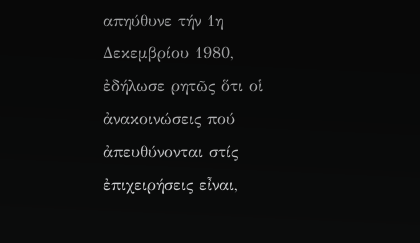απηύθυνε τήν 1η Δεκεμβρίου 1980, ἐδήλωσε ρητῶς ὅτι οἱ ἀνακοινώσεις πού ἀπευθύνονται στίς ἐπιχειρήσεις εἶναι,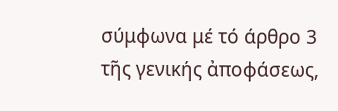σύμφωνα μέ τό άρθρο 3 τῆς γενικής ἀποφάσεως,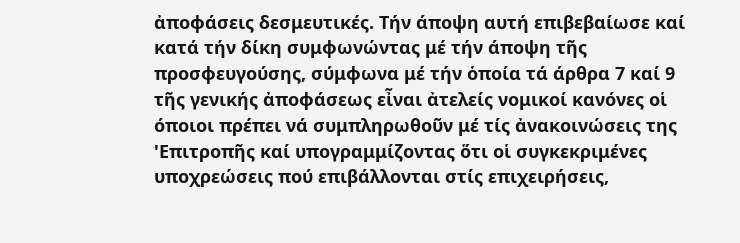ἀποφάσεις δεσμευτικές. Τήν άποψη αυτή επιβεβαίωσε καί κατά τήν δίκη συμφωνώντας μέ τήν άποψη τῆς προσφευγούσης, σύμφωνα μέ τήν ὁποία τά άρθρα 7 καί 9 τῆς γενικής ἀποφάσεως εἶναι ἀτελείς νομικοί κανόνες οἱ όποιοι πρέπει νά συμπληρωθοῦν μέ τίς ἀνακοινώσεις της 'Επιτροπῆς καί υπογραμμίζοντας ὅτι οἱ συγκεκριμένες υποχρεώσεις πού επιβάλλονται στίς επιχειρήσεις,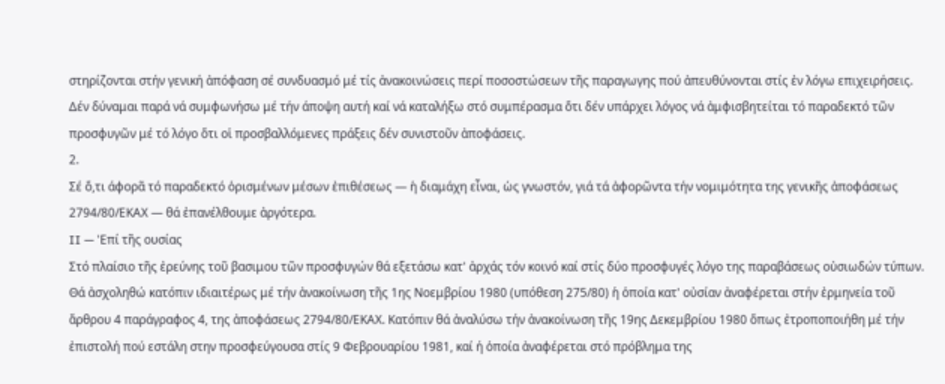στηρίζονται στήν γενική ἀπόφαση σέ συνδυασμό μέ τίς ἀνακοινώσεις περί ποσοστώσεων τῆς παραγωγης πού ἀπευθύνονται στίς ἐν λόγω επιχειρήσεις.
Δέν δύναμαι παρά νά συμφωνήσω μέ τήν άποψη αυτή καί νά καταλήξω στό συμπέρασμα ὅτι δέν υπάρχει λόγος νά ἀμφισβητείται τό παραδεκτό τῶν προσφυγῶν μέ τό λόγο ὅτι οἱ προσβαλλόμενες πράξεις δέν συνιστοῦν ἀποφάσεις.
2.
Σέ ὅ,τι άφορᾶ τό παραδεκτό ὁρισμένων μέσων ἐπιθέσεως — ἡ διαμάχη εἶναι, ὡς γνωστόν, γιά τά ἀφορῶντα τήν νομιμότητα της γενικῆς ἀποφάσεως 2794/80/ΕΚΑΧ — θά ἐπανέλθουμε ἀργότερα.
II — 'Επί τῆς ουσίας
Στό πλαίσιο τῆς ἐρεύνης τοῦ βασιμου τῶν προσφυγών θά εξετάσω κατ' ἀρχάς τόν κοινό καί στίς δύο προσφυγές λόγο της παραβάσεως οὐσιωδών τύπων. Θά ἀσχοληθώ κατόπιν ιδιαιτέρως μέ τήν ἀνακοίνωση τῆς 1ης Νοεμβρίου 1980 (υπόθεση 275/80) ἡ ὁποία κατ' οὐσίαν ἀναφέρεται στήν ἐρμηνεία τοῦ ἄρθρου 4 παράγραφος 4, της ἀποφάσεως 2794/80/ΕΚΑΧ. Κατόπιν θά ἀναλύσω τήν ἀνακοίνωση τῆς 19ης Δεκεμβρίου 1980 ὅπως ἐτροποποιήθη μέ τήν ἐπιστολή πού εστάλη στην προσφεύγουσα στίς 9 Φεβρουαρίου 1981, καί ή ὁποία ἀναφέρεται στό πρόβλημα της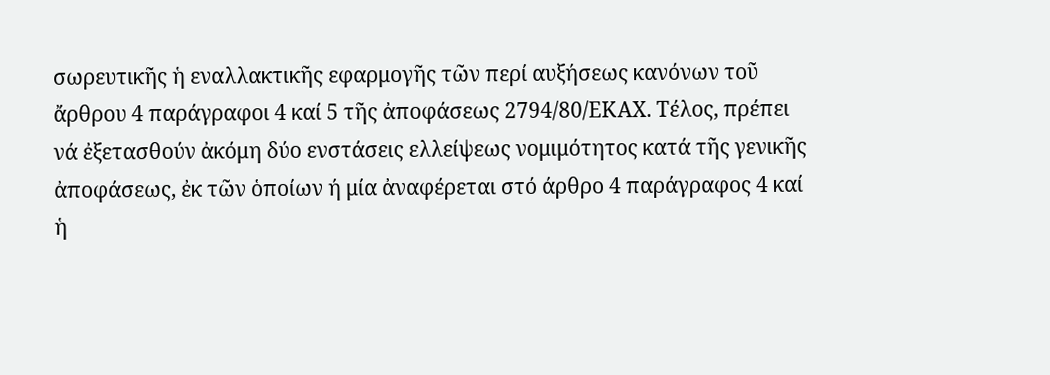σωρευτικῆς ἡ εναλλακτικῆς εφαρμογῆς τῶν περί αυξήσεως κανόνων τοῦ ἄρθρου 4 παράγραφοι 4 καί 5 τῆς ἀποφάσεως 2794/80/ΕΚΑΧ. Τέλος, πρέπει νά ἐξετασθούν ἀκόμη δύο ενστάσεις ελλείψεως νομιμότητος κατά τῆς γενικῆς ἀποφάσεως, ἐκ τῶν ὁποίων ή μία ἀναφέρεται στό άρθρο 4 παράγραφος 4 καί ἡ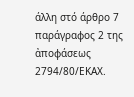άλλη στό άρθρο 7 παράγραφος 2 της ἀποφάσεως 2794/80/ΕΚΑΧ.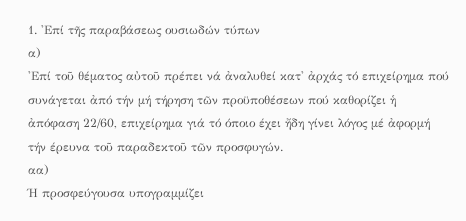1. 'Επί τῆς παραβάσεως ουσιωδών τύπων
α)
'Επί τοῦ θέματος αὐτοῦ πρέπει νά ἀναλυθεί κατ' ἀρχάς τό επιχείρημα πού συνάγεται ἀπό τήν μή τήρηση τῶν προϋποθέσεων πού καθορίζει ἡ ἀπόφαση 22/60, επιχείρημα γιά τό όποιο έχει ἤδη γίνει λόγος μέ ἀφορμή τήν έρευνα τοῦ παραδεκτοῦ τῶν προσφυγών.
αα)
Ή προσφεύγουσα υπογραμμίζει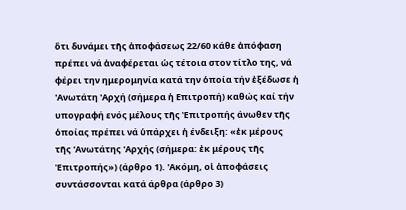ὅτι δυνάμει τῆς ἀποφάσεως 22/60 κάθε ἀπόφαση πρέπει νά ἀναφέρεται ὡς τέτοια στον τίτλο της, νά φέρει την ημερομηνία κατά την ὁποία τήν ἐξέδωσε ἡ 'Ανωτάτη 'Αρχή (σήμερα ἡ Επιτροπή) καθώς καί τήν υπογραφή ενός μέλους τῆς Ἐπιτροπής άνωθεν τῆς ὁποίας πρέπει νά ὑπάρχει ἡ ένδειξη: «ἐκ μέρους τῆς 'Ανωτάτης 'Αρχής (σήμερα: ἐκ μέρους τῆς Ἐπιτροπής») (άρθρο 1). 'Ακόμη, οἱ ἀποφάσεις συντάσσονται κατά άρθρα (άρθρο 3)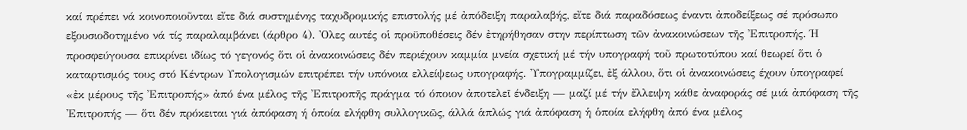καί πρέπει νά κοινοποιοῦνται εἴτε διά συστημένης ταχυδρομικής επιστολής μέ ἀπόδειξη παραλαβής, εἴτε διά παραδόσεως έναντι ἀποδείξεως σέ πρόσωπο εξουσιοδοτημένο νά τίς παραλαμβάνει (άρθρο 4). 'Ολες αυτές οἱ προϋποθέσεις δέν ἐτηρήθησαν στην περίπτωση τῶν ἀνακοινώσεων τῆς Ἐπιτροπής. Ή προσφεύγουσα επικρίνει ιδίως τό γεγονός ὅτι οἱ ἀνακοινώσεις δέν περιέχουν καμμία μνεία σχετική μέ τήν υπογραφή τοῦ πρωτοτύπου καί θεωρεί ὅτι ὁ καταρτισμός τους στό Κέντρων Υπολογισμών επιτρέπει τήν υπόνοια ελλείψεως υπογραφής. 'Υπογραμμίζει, ἐξ άλλου, ὅτι οἱ ἀνακοινώσεις έχουν ὑπογραφεί «ἐκ μέρους τῆς Ἐπιτροπής» ἀπό ένα μέλος τῆς Ἐπιτροπῆς πράγμα τό όποιον ἀποτελεῖ ένδειξη — μαζί μέ τήν ἔλλειψη κάθε ἀναφοράς σέ μιά ἀπόφαση τῆς 'Επιτροπής — ὅτι δέν πρόκειται γιά ἀπόφαση ή ὁποία ελήφθη συλλογικῶς, άλλά ἁπλώς γιά ἀπόφαση ἡ ὁποία ελήφθη ἀπό ένα μέλος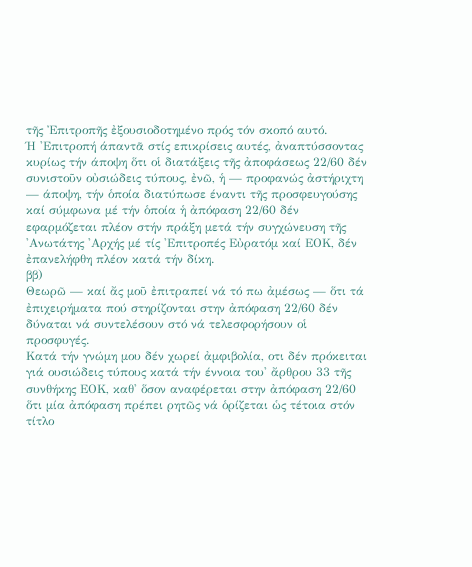τῆς Ἐπιτροπῆς ἐξουσιοδοτημένο πρός τόν σκοπό αυτό.
Ή 'Επιτροπή άπαντᾶ στίς επικρίσεις αυτές, ἀναπτύσσοντας κυρίως τήν άποψη ὅτι οἱ διατάξεις τῆς ἀποφάσεως 22/60 δέν συνιστοῦν οὐσιώδεις τύπους, ἐνῶ, ἡ — προφανώς ἀστήριχτη — άποψη, τήν ὁποία διατύπωσε έναντι τῆς προσφευγούσης καί σύμφωνα μέ τήν ὁποία ἡ ἀπόφαση 22/60 δέν εφαρμόζεται πλέον στήν πράξη μετά τήν συγχώνευση τῆς 'Ανωτάτης 'Αρχής μέ τίς 'Επιτροπές Εὐρατόμ καί ΕΟΚ, δέν ἐπανελήφθη πλέον κατά τήν δίκη.
ββ)
Θεωρῶ — καί ἄς μοῦ ἐπιτραπεί νά τό πω ἀμέσως — ὅτι τά ἐπιχειρήματα πού στηρίζονται στην ἀπόφαση 22/60 δέν δύναται νά συντελέσουν στό νά τελεσφορήσουν οἱ προσφυγές.
Κατά τήν γνώμη μου δέν χωρεί ἀμφιβολία, οτι δέν πρόκειται γιά ουσιώδεις τύπους κατά τήν έννοια του' ἄρθρου 33 τῆς συνθήκης ΕΟΚ, καθ' ὅσον αναφέρεται στην ἀπόφαση 22/60 ὅτι μία ἀπόφαση πρέπει ρητῶς νά ὁρίζεται ὡς τέτοια στόν τίτλο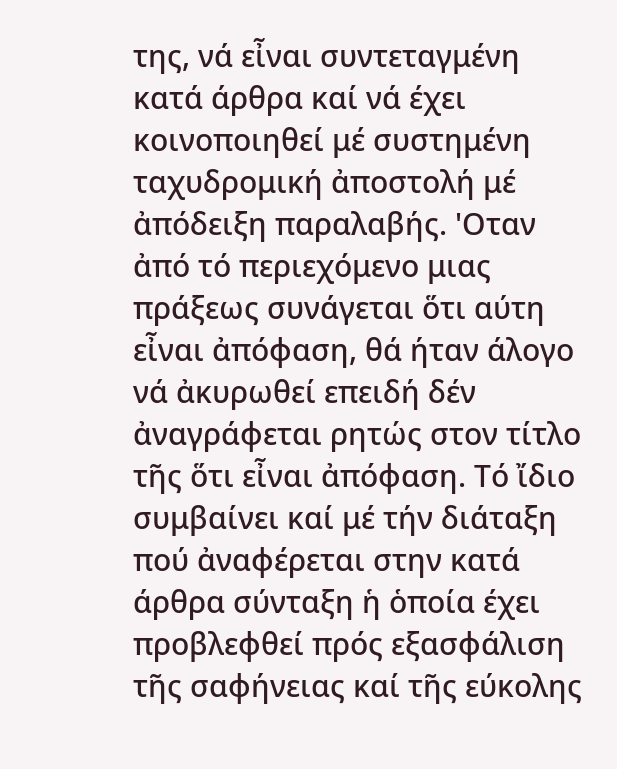της, νά εἶναι συντεταγμένη κατά άρθρα καί νά έχει κοινοποιηθεί μέ συστημένη ταχυδρομική ἀποστολή μέ ἀπόδειξη παραλαβής. 'Οταν ἀπό τό περιεχόμενο μιας πράξεως συνάγεται ὅτι αύτη εἶναι ἀπόφαση, θά ήταν άλογο νά ἀκυρωθεί επειδή δέν ἀναγράφεται ρητώς στον τίτλο τῆς ὅτι εἶναι ἀπόφαση. Τό ἴδιο συμβαίνει καί μέ τήν διάταξη πού ἀναφέρεται στην κατά άρθρα σύνταξη ἡ ὁποία έχει προβλεφθεί πρός εξασφάλιση τῆς σαφήνειας καί τῆς εύκολης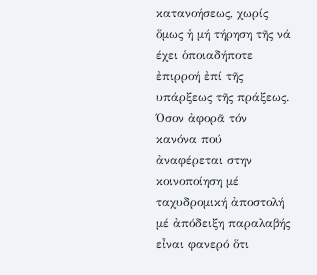κατανοήσεως, χωρίς ὅμως ἡ μή τήρηση τῆς νά έχει ὁποιαδήποτε ἐπιρροή ἐπί τῆς υπάρξεως τῆς πράξεως. Όσον ἀφορᾶ τόν κανόνα πού ἀναφέρεται στην κοινοποίηση μέ ταχυδρομική ἀποστολή μέ ἀπόδειξη παραλαβής εἶναι φανερό ὅτι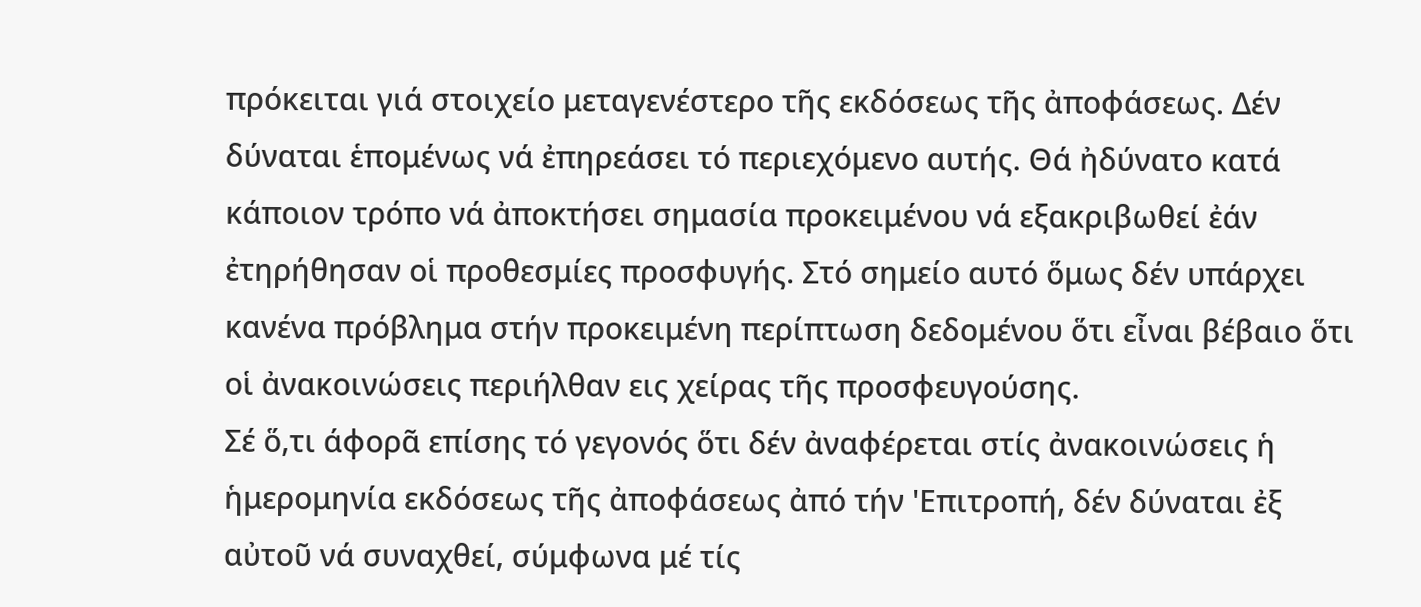πρόκειται γιά στοιχείο μεταγενέστερο τῆς εκδόσεως τῆς ἀποφάσεως. Δέν δύναται ἑπομένως νά ἐπηρεάσει τό περιεχόμενο αυτής. Θά ἠδύνατο κατά κάποιον τρόπο νά ἀποκτήσει σημασία προκειμένου νά εξακριβωθεί ἐάν ἐτηρήθησαν οἱ προθεσμίες προσφυγής. Στό σημείο αυτό ὅμως δέν υπάρχει κανένα πρόβλημα στήν προκειμένη περίπτωση δεδομένου ὅτι εἶναι βέβαιο ὅτι οἱ ἀνακοινώσεις περιήλθαν εις χείρας τῆς προσφευγούσης.
Σέ ὅ,τι άφορᾶ επίσης τό γεγονός ὅτι δέν ἀναφέρεται στίς ἀνακοινώσεις ἡ ἡμερομηνία εκδόσεως τῆς ἀποφάσεως ἀπό τήν 'Επιτροπή, δέν δύναται ἐξ αὐτοῦ νά συναχθεί, σύμφωνα μέ τίς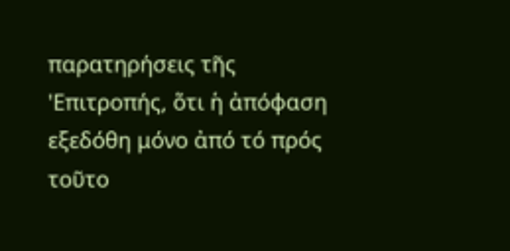παρατηρήσεις τῆς 'Επιτροπής, ὅτι ἡ ἀπόφαση εξεδόθη μόνο ἀπό τό πρός τοῦτο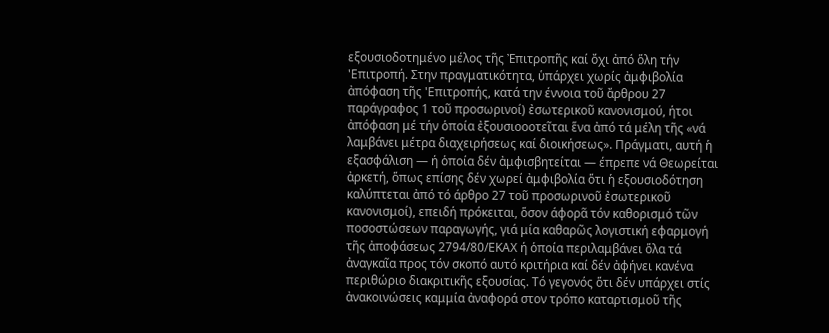εξουσιοδοτημένο μέλος τῆς Ἐπιτροπῆς καί ὄχι ἀπό ὅλη τήν 'Επιτροπή. Στην πραγματικότητα, ὑπάρχει χωρίς ἀμφιβολία ἀπόφαση τῆς 'Επιτροπής, κατά την έννοια τοῦ ἄρθρου 27 παράγραφος 1 τοῦ προσωρινοί) ἐσωτερικοῦ κανονισμού, ήτοι ἀπόφαση μέ τήν ὁποία ἐξουσιοοοτεῖται ἕνα ἀπό τά μέλη τῆς «νά λαμβάνει μέτρα διαχειρήσεως καί διοικήσεως». Πράγματι, αυτή ἡ εξασφάλιση — ή ὁποία δέν ἀμφισβητείται — έπρεπε νά Θεωρείται ἀρκετή, ὅπως επίσης δέν χωρεί ἀμφιβολία ὅτι ἡ εξουσιοδότηση καλύπτεται ἀπό τό άρθρο 27 τοῦ προσωρινοῦ ἐσωτερικοῦ κανονισμοί), επειδή πρόκειται, ὅσον άφορᾶ τόν καθορισμό τῶν ποσοστώσεων παραγωγής, γιά μία καθαρῶς λογιστική εφαρμογή τῆς ἀποφάσεως 2794/80/ΕΚΑΧ ή ὁποία περιλαμβάνει ὅλα τά ἀναγκαῖα προς τόν σκοπό αυτό κριτήρια καί δέν ἀφήνει κανένα περιθώριο διακριτικῆς εξουσίας. Τό γεγονός ὅτι δέν υπάρχει στίς ἀνακοινώσεις καμμία ἀναφορά στον τρόπο καταρτισμοῦ τῆς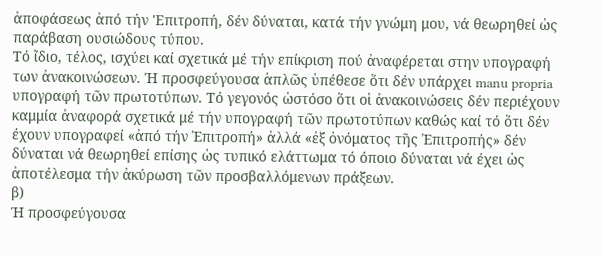ἀποφάσεως ἀπό τήν 'Επιτροπή, δέν δύναται, κατά τήν γνώμη μου, νά θεωρηθεί ὡς παράβαση ουσιώδους τύπου.
Τό ἴδιο, τέλος, ισχύει καί σχετικά μέ τήν επίκριση πού ἀναφέρεται στην υπογραφή των ἀνακοινώσεων. Ή προσφεύγουσα ἁπλῶς ὑπέθεσε ὅτι δέν υπάρχει manu propria υπογραφή τῶν πρωτοτύπων. Τό γεγονός ὡστόσο ὅτι οἱ ἀνακοινώσεις δέν περιέχουν καμμία ἀναφορά σχετικά μέ τήν υπογραφή τῶν πρωτοτύπων καθώς καί τό ὅτι δέν έχουν υπογραφεί «ἀπό τήν Ἐπιτροπή» ἀλλά «ἐξ ὀνόματος τῆς Ἐπιτροπής» δέν δύναται νά θεωρηθεί επίσης ὡς τυπικό ελάττωμα τό όποιο δύναται νά έχει ὡς ἀποτέλεσμα τήν ἀκύρωση τῶν προσβαλλόμενων πράξεων.
β)
Ή προσφεύγουσα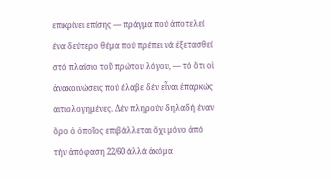επικρίνει επίσης — πράγμα πού ἀποτελεί ένα δεύτερο θέμα πού πρέπει νά ἐξετασθεί στό πλαίσιο τοῦ πρώτου λόγου, — τό ὅτι οἱ ἀνακοινώσεις πού έλαβε δέν εἶναι ἐπαρκώς αιτιολογημένες. Δέν πληρούν δηλαδή έναν ὅρο ὁ ὁποῖος επιβάλλεται ὄχι μόνο ἀπό τήν ἀπόφαση 22/60 άλλά ἀκόμα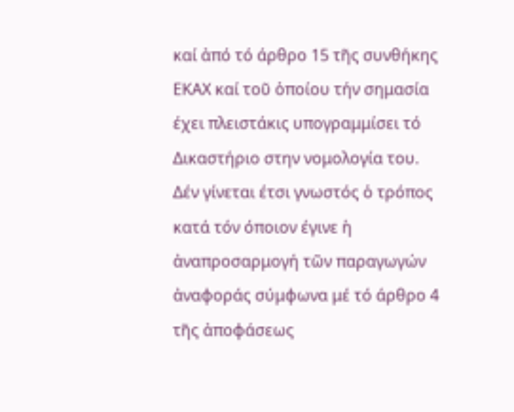καί ἀπό τό άρθρο 15 τῆς συνθήκης ΕΚΑΧ καί τοῦ ὁποίου τήν σημασία έχει πλειστάκις υπογραμμίσει τό Δικαστήριο στην νομολογία του.
Δέν γίνεται έτσι γνωστός ὁ τρόπος κατά τόν όποιον έγινε ἡ ἀναπροσαρμογή τῶν παραγωγών ἀναφοράς σύμφωνα μέ τό άρθρο 4 τῆς ἀποφάσεως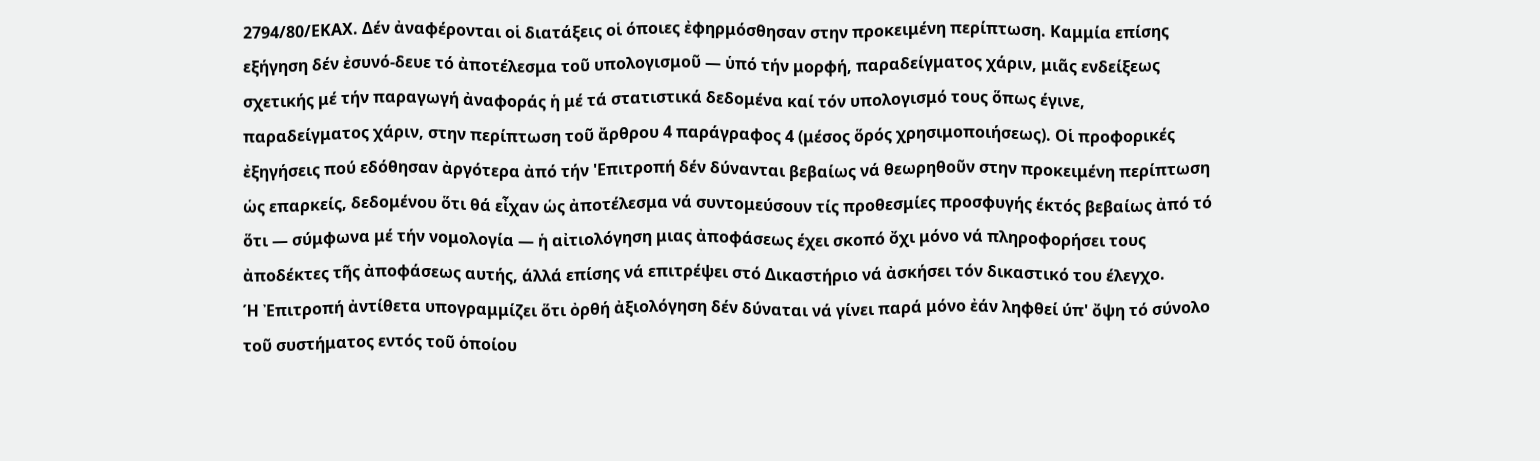2794/80/ΕΚΑΧ. Δέν ἀναφέρονται οἱ διατάξεις οἱ όποιες ἐφηρμόσθησαν στην προκειμένη περίπτωση. Καμμία επίσης εξήγηση δέν ἐσυνό-δευε τό ἀποτέλεσμα τοῦ υπολογισμοῦ — ὑπό τήν μορφή, παραδείγματος χάριν, μιᾶς ενδείξεως σχετικής μέ τήν παραγωγή ἀναφοράς ἡ μέ τά στατιστικά δεδομένα καί τόν υπολογισμό τους ὅπως έγινε, παραδείγματος χάριν, στην περίπτωση τοῦ ἄρθρου 4 παράγραφος 4 (μέσος ὅρός χρησιμοποιήσεως). Οἱ προφορικές ἐξηγήσεις πού εδόθησαν ἀργότερα ἀπό τήν 'Επιτροπή δέν δύνανται βεβαίως νά θεωρηθοῦν στην προκειμένη περίπτωση ὡς επαρκείς, δεδομένου ὅτι θά εἶχαν ὡς ἀποτέλεσμα νά συντομεύσουν τίς προθεσμίες προσφυγής έκτός βεβαίως ἀπό τό ὅτι — σύμφωνα μέ τήν νομολογία — ἡ αἰτιολόγηση μιας ἀποφάσεως έχει σκοπό ὄχι μόνο νά πληροφορήσει τους ἀποδέκτες τῆς ἀποφάσεως αυτής, άλλά επίσης νά επιτρέψει στό Δικαστήριο νά ἀσκήσει τόν δικαστικό του έλεγχο.
Ή Ἐπιτροπή ἀντίθετα υπογραμμίζει ὅτι ὀρθή ἀξιολόγηση δέν δύναται νά γίνει παρά μόνο ἐάν ληφθεί ύπ' ὄψη τό σύνολο τοῦ συστήματος εντός τοῦ ὁποίου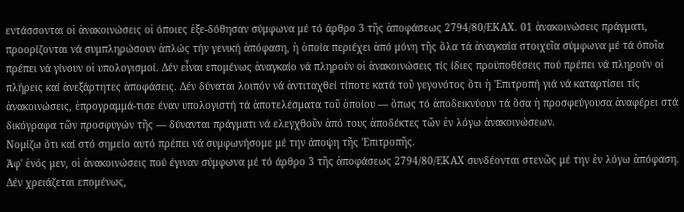εντάσσονται οἱ ἀνακοινώσεις οἱ όποιες ἐξε-δόθησαν σύμφωνα μέ τό άρθρο 3 τῆς ἀποφάσεως 2794/80/ΕΚΑΧ. 01 ἀνακοινώσεις πράγματι, προορίζονται νά συμπληρώσουν ἀπλώς τήν γενική ἀπόφαση, ἡ ὁποία περιέχει ἀπό μόνη τῆς ὅλα τά ἀναγκαία στοιχεῖα σύμφωνα μέ τά όποῖα πρέπει νά γίνουν οἱ υπολογισμοί. Δέν εἶναι επομένως ἀναγκαίο νά πληρούν οἱ ἀνακοινώσεις τίς ίδιες προϋποθέσεις πού πρέπει νά πληρούν οἱ πλήρεις καί ἀνεξάρτητες ἀποφάσεις. Δέν δύναται λοιπόν νά ἀντιταχθεί τίποτε κατά τοῦ γεγονότος ὅτι ἡ 'Επιτροπή γιά νά καταρτίσει τίς ἀνακοινώσεις, ἐπρογραμμά-τισε έναν υπολογιστή τά ἀποτελέσματα τοῦ ὁποίου — ὅπως τό ἀποδεικνύουν τά ὅσα ἡ προσφεύγουσα ἀναφέρει στά δικόγραφα τῶν προσφυγών τῆς — δύνανται πράγματι νά ελεγχθοῦν ἀπό τους ἀποδέκτες τῶν ἐν λόγω ἀνακοινώσεων.
Νομίζω ὅτι καί στό σημείο αυτό πρέπει νά συμφωνήσομε μέ την άποψη τῆς 'Επιτροπῆς.
Ἀφ' ἑνός μεν, οἱ ἀνακοινώσεις πού έγιναν σύμφωνα μέ τό άρθρο 3 τῆς ἀποφάσεως 2794/80/ΕΚΑΧ συνδέονται στενῶς μέ την ἐν λόγω ἀπόφαση. Δέν χρειάζεται επομένως,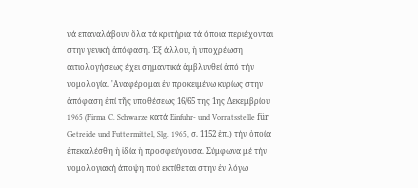νά επαναλάβουν ὅλα τά κριτήρια τά όποια περιέχονται στην γενική ἀπόφαση. Ἐξ άλλου, ἡ υποχρέωση αιτιολογήσεως έχει σημαντικά ἀμβλυνθεί ἀπό τήν νομολογία. 'Αναφέρομαι ἐν προκειμένω κυρίως στην ἀπόφαση ἐπί τῆς υποθέσεως 16/65 της 1ης Δεκεμβρίου 1965 (Firma C. Schwarze κατά Einfuhr- und Vorratsstelle für Getreide und Futtermittel, Slg. 1965, σ. 1152 ἑπ.) τήν ὁποία ἐπεκαλέσθη ἡ ἰδία ἡ προσφεύγουσα. Σύμφωνα μέ τήν νομολογιακή άποψη πού εκτίθεται στην ἐν λόγω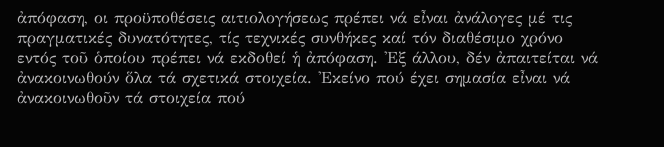ἀπόφαση, οι προϋποθέσεις αιτιολογήσεως πρέπει νά εἶναι ἀνάλογες μέ τις πραγματικές δυνατότητες, τίς τεχνικές συνθήκες καί τόν διαθέσιμο χρόνο εντός τοῦ ὁποίου πρέπει νά εκδοθεί ἡ ἀπόφαση. 'Εξ άλλου, δέν ἀπαιτείται νά ἀνακοινωθούν ὅλα τά σχετικά στοιχεία. 'Εκείνο πού έχει σημασία εἶναι νά ἀνακοινωθοῦν τά στοιχεία πού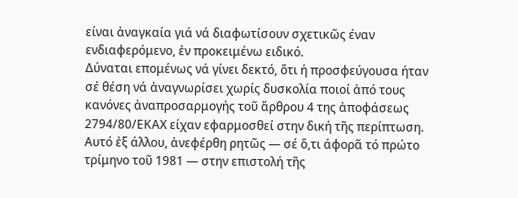είναι ἀναγκαία γιά νά διαφωτίσουν σχετικῶς έναν ενδιαφερόμενο, ἐν προκειμένω ειδικό.
Δύναται επομένως νά γίνει δεκτό, ὅτι ή προσφεύγουσα ήταν σέ θέση νά ἀναγνωρίσει χωρίς δυσκολία ποιοί ἀπό τους κανόνες ἀναπροσαρμογής τοῦ ἄρθρου 4 της ἀποφάσεως 2794/80/ΕΚΑΧ είχαν εφαρμοσθεί στην δική τῆς περίπτωση. Αυτό ἐξ άλλου, ἀνεφέρθη ρητῶς — σέ ὅ,τι άφορᾶ τό πρώτο τρίμηνο τοῦ 1981 — στην επιστολή τῆς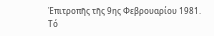Ἐπιτροπῆς τῆς 9ης Φεβρουαρίου 1981. Τό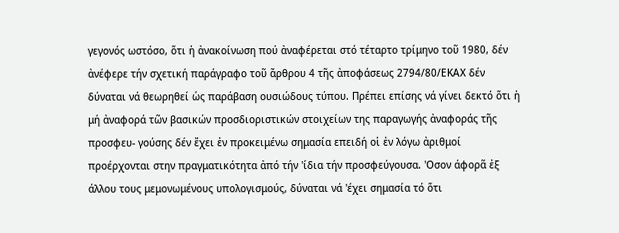γεγονός ωστόσο, ὅτι ἡ ἀνακοίνωση πού ἀναφέρεται στό τέταρτο τρίμηνο τοῦ 1980, δέν ἀνέφερε τήν σχετική παράγραφο τοῦ ἄρθρου 4 τῆς ἀποφάσεως 2794/80/ΕΚΑΧ δέν δύναται νά θεωρηθεί ὡς παράβαση ουσιώδους τύπου. Πρέπει επίσης νά γίνει δεκτό ὅτι ἡ μή ἀναφορά τῶν βασικών προσδιοριστικών στοιχείων της παραγωγής ἀναφοράς τῆς προσφευ- γούσης δέν ἔχει ἐν προκειμένω σημασία επειδή οἱ ἐν λόγω ἀριθμοί προέρχονται στην πραγματικότητα ἀπό τήν 'ίδια τήν προσφεύγουσα. 'Οσον άφορᾶ ἐξ άλλου τους μεμονωμένους υπολογισμούς, δύναται νά 'έχει σημασία τό ὅτι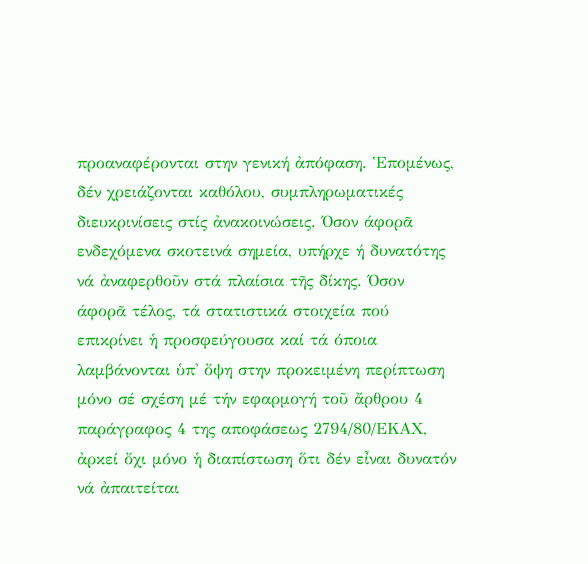προαναφέρονται στην γενική ἀπόφαση. Ἑπομένως, δέν χρειάζονται καθόλου, συμπληρωματικές διευκρινίσεις στίς ἀνακοινώσεις. Όσον άφορᾶ ενδεχόμενα σκοτεινά σημεία, υπήρχε ή δυνατότης νά ἀναφερθοῦν στά πλαίσια τῆς δίκης. Όσον άφορᾶ τέλος, τά στατιστικά στοιχεία πού επικρίνει ἡ προσφεύγουσα καί τά όποια λαμβάνονται ὑπ' ὄψη στην προκειμένη περίπτωση μόνο σέ σχέση μέ τήν εφαρμογή τοῦ ἄρθρου 4 παράγραφος 4 της αποφάσεως 2794/80/ΕΚΑΧ, ἀρκεί ὄχι μόνο ἡ διαπίστωση ὅτι δέν εἶναι δυνατόν νά ἀπαιτείται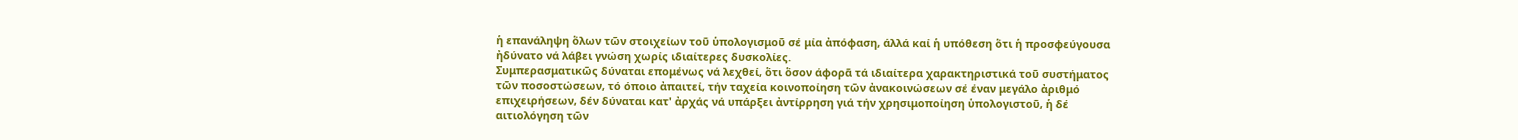ἡ επανάληψη ὅλων τῶν στοιχείων τοῦ ὑπολογισμοῦ σέ μία ἀπόφαση, άλλά καί ἡ υπόθεση ὅτι ἡ προσφεύγουσα ἠδύνατο νά λάβει γνώση χωρίς ιδιαίτερες δυσκολίες.
Συμπερασματικῶς δύναται επομένως νά λεχθεί, ὅτι ὅσον άφορᾶ τά ιδιαίτερα χαρακτηριστικά τοῦ συστήματος τῶν ποσοστώσεων, τό όποιο ἀπαιτεί, τήν ταχεία κοινοποίηση τῶν ἀνακοινώσεων σέ έναν μεγάλο ἀριθμό επιχειρήσεων, δέν δύναται κατ' ἀρχάς νά υπάρξει ἀντίρρηση γιά τήν χρησιμοποίηση ὑπολογιστοῦ, ἡ δέ αιτιολόγηση τῶν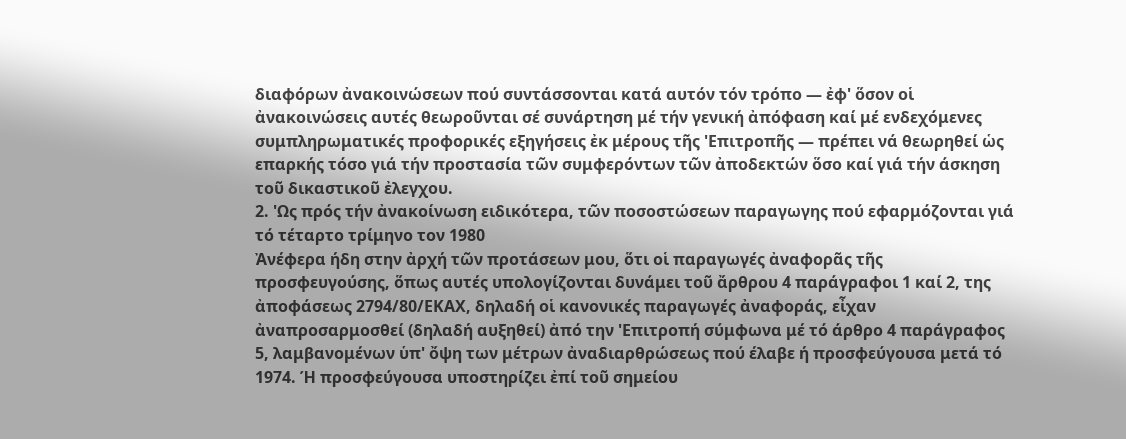διαφόρων ἀνακοινώσεων πού συντάσσονται κατά αυτόν τόν τρόπο — ἐφ' ὅσον οἱ ἀνακοινώσεις αυτές θεωροῦνται σέ συνάρτηση μέ τήν γενική ἀπόφαση καί μέ ενδεχόμενες συμπληρωματικές προφορικές εξηγήσεις ἐκ μέρους τῆς 'Επιτροπῆς — πρέπει νά θεωρηθεί ὡς επαρκής τόσο γιά τήν προστασία τῶν συμφερόντων τῶν ἀποδεκτών ὅσο καί γιά τήν άσκηση τοῦ δικαστικοῦ ἐλεγχου.
2. 'Ως πρός τήν ἀνακοίνωση ειδικότερα, τῶν ποσοστώσεων παραγωγης πού εφαρμόζονται γιά τό τέταρτο τρίμηνο τον 1980
Ἀνέφερα ήδη στην ἀρχή τῶν προτάσεων μου, ὅτι οἱ παραγωγές ἀναφορᾶς τῆς προσφευγούσης, ὅπως αυτές υπολογίζονται δυνάμει τοῦ ἄρθρου 4 παράγραφοι 1 καί 2, της ἀποφάσεως 2794/80/ΕΚΑΧ, δηλαδή οἱ κανονικές παραγωγές ἀναφοράς, εἶχαν ἀναπροσαρμοσθεί (δηλαδή αυξηθεί) ἀπό την 'Επιτροπή σύμφωνα μέ τό άρθρο 4 παράγραφος 5, λαμβανομένων ὑπ' ὄψη των μέτρων ἀναδιαρθρώσεως πού έλαβε ή προσφεύγουσα μετά τό 1974. Ή προσφεύγουσα υποστηρίζει ἐπί τοῦ σημείου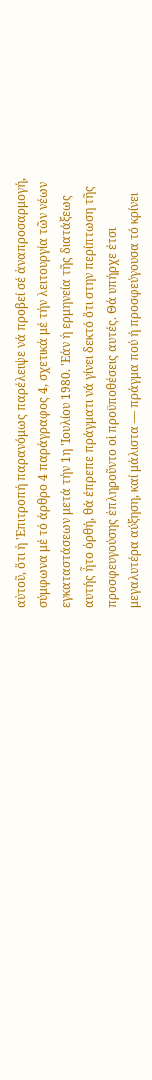αὐτοῦ, ὅτι ἡ 'Επιτροπή παρανόμως παρέλειψε νά προβεί σέ ἀναπροσαρμογή, σύμφωνα μέ τό άρθρο 4 παράγραφος 4, σχετικά μέ τήν λειτουργία τῶν νέων εγκαταστάσεων μετά τήν 1η 'Ιουλίου 1980. 'Εάν ἡ ερμηνεία τῆς διατάξεως αυτής ἦτο ὀρθή, θά έπρεπε πράγματι νά γίνει δεκτό ὅτι στην περίπτωση τῆς προσφευγούσης ἐπληροῦντο οἱ προϋποθέσεις αυτές. Θά υπήρχε έτσι μεγαλυτέρα αύξηση, καί μάλιστα — πράγμα πού ή προσφεύγουσα τό κρίνει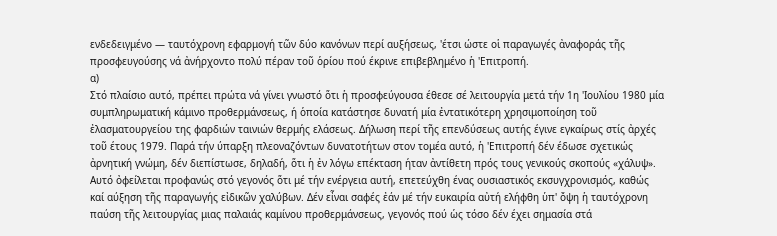ενδεδειγμένο — ταυτόχρονη εφαρμογή τῶν δύο κανόνων περί αυξήσεως, 'έτσι ώστε οἱ παραγωγές ἀναφοράς τῆς προσφευγούσης νά ἀνήρχοντο πολύ πέραν τοῦ ὁρίου πού έκρινε επιβεβλημένο ἡ 'Επιτροπή.
α)
Στό πλαίσιο αυτό, πρέπει πρώτα νά γίνει γνωστό ὅτι ἡ προσφεύγουσα έθεσε σέ λειτουργία μετά τήν 1η 'Ιουλίου 1980 μία συμπληρωματική κάμινο προθερμάνσεως, ή ὁποία κατάστησε δυνατή μία ἐντατικότερη χρησιμοποίηση τοῦ ἐλασματουργείου της φαρδιών ταινιών θερμής ελάσεως. Δήλωση περί τῆς επενδύσεως αυτής έγινε εγκαίρως στίς ἀρχές τοῦ έτους 1979. Παρά τήν ύπαρξη πλεοναζόντων δυνατοτήτων στον τομέα αυτό, ἡ 'Επιτροπή δέν έδωσε σχετικώς ἀρνητική γνώμη, δέν διεπίστωσε, δηλαδή, ὅτι ἡ ἐν λόγω επέκταση ήταν ἀντίθετη πρός τους γενικούς σκοπούς «χάλυψ». Αυτό ὀφείλεται προφανώς στό γεγονός ὅτι μέ τήν ενέργεια αυτή, επετεύχθη ένας ουσιαστικός εκσυγχρονισμός, καθώς καί αύξηση τῆς παραγωγής εἰδικῶν χαλύβων. Δέν εἶναι σαφές ἐάν μέ τήν ευκαιρία αὐτή ελήφθη ὑπ' ὄψη ἡ ταυτόχρονη παύση τῆς λειτουργίας μιας παλαιάς καμίνου προθερμάνσεως, γεγονός πού ὡς τόσο δέν έχει σημασία στά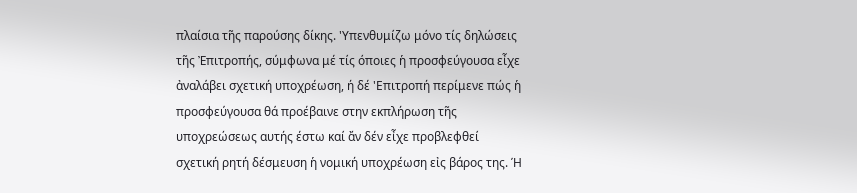πλαίσια τῆς παρούσης δίκης. 'Υπενθυμίζω μόνο τίς δηλώσεις τῆς Ἐπιτροπής, σύμφωνα μέ τίς όποιες ἡ προσφεύγουσα εἶχε ἀναλάβει σχετική υποχρέωση, ή δέ 'Επιτροπή περίμενε πώς ἡ προσφεύγουσα θά προέβαινε στην εκπλήρωση τῆς υποχρεώσεως αυτής έστω καί ἄν δέν εἶχε προβλεφθεί σχετική ρητή δέσμευση ἡ νομική υποχρέωση εἰς βάρος της. Ή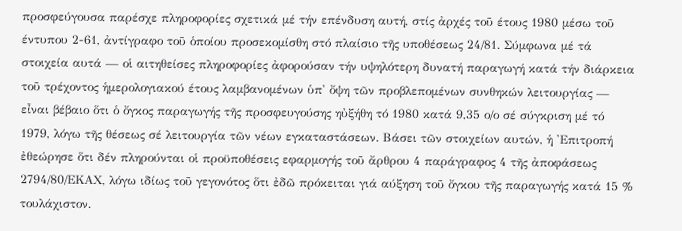προσφεύγουσα παρέσχε πληροφορίες σχετικά μέ τήν επένδυση αυτή, στίς ἀρχές τοῦ έτους 1980 μέσω τοῦ έντυπου 2-61, ἀντίγραφο τοῦ ὁποίου προσεκομίσθη στό πλαίσιο τῆς υποθέσεως 24/81. Σύμφωνα μέ τά στοιχεία αυτά — οἱ αιτηθείσες πληροφορίες ἀφορούσαν τήν υψηλότερη δυνατή παραγωγή κατά τήν διάρκεια τοῦ τρέχοντος ἡμερολογιακού έτους λαμβανομένων ὑπ' ὄψη τῶν προβλεπομένων συνθηκών λειτουργίας — εἶναι βέβαιο ὅτι ὁ ὄγκος παραγωγής τῆς προσφευγούσης ηὐξήθη τό 1980 κατά 9,35 ο/ο σέ σύγκριση μέ τό 1979, λόγω τῆς θέσεως σέ λειτουργία τῶν νέων εγκαταστάσεων. Βάσει τῶν στοιχείων αυτών, ἡ 'Επιτροπή ἐθεώρησε ὅτι δέν πληρούνται οἱ προϋποθέσεις εφαρμογής τοῦ ἄρθρου 4 παράγραφος 4 τῆς ἀποφάσεως 2794/80/ΕΚΑΧ, λόγω ιδίως τοῦ γεγονότος ὅτι ἐδῶ πρόκειται γιά αύξηση τοῦ ὄγκου τῆς παραγωγής κατά 15 % τουλάχιστον.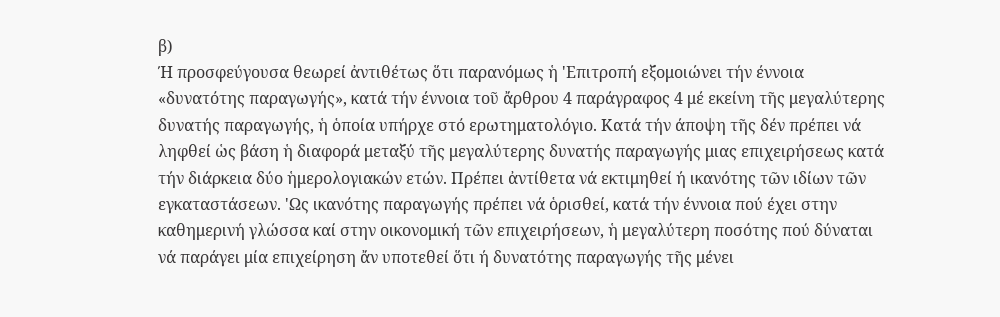β)
Ή προσφεύγουσα θεωρεί ἀντιθέτως ὅτι παρανόμως ἡ 'Επιτροπή εξομοιώνει τήν έννοια «δυνατότης παραγωγής», κατά τήν έννοια τοῦ ἄρθρου 4 παράγραφος 4 μέ εκείνη τῆς μεγαλύτερης δυνατής παραγωγής, ἡ ὁποία υπήρχε στό ερωτηματολόγιο. Κατά τήν άποψη τῆς δέν πρέπει νά ληφθεί ὡς βάση ἡ διαφορά μεταξύ τῆς μεγαλύτερης δυνατής παραγωγής μιας επιχειρήσεως κατά τήν διάρκεια δύο ἡμερολογιακών ετών. Πρέπει ἀντίθετα νά εκτιμηθεί ή ικανότης τῶν ιδίων τῶν εγκαταστάσεων. 'Ως ικανότης παραγωγής πρέπει νά ὁρισθεί, κατά τήν έννοια πού έχει στην καθημερινή γλώσσα καί στην οικονομική τῶν επιχειρήσεων, ἡ μεγαλύτερη ποσότης πού δύναται νά παράγει μία επιχείρηση ἄν υποτεθεί ὅτι ή δυνατότης παραγωγής τῆς μένει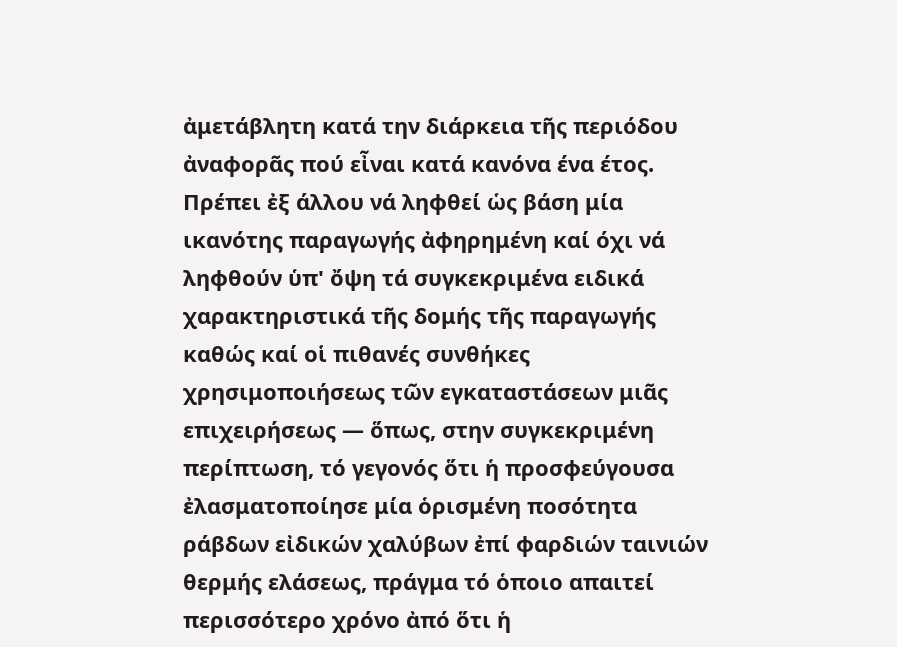ἀμετάβλητη κατά την διάρκεια τῆς περιόδου ἀναφορᾶς πού εἶναι κατά κανόνα ένα έτος. Πρέπει ἐξ άλλου νά ληφθεί ὡς βάση μία ικανότης παραγωγής ἀφηρημένη καί όχι νά ληφθούν ὑπ' ὄψη τά συγκεκριμένα ειδικά χαρακτηριστικά τῆς δομής τῆς παραγωγής καθώς καί οἱ πιθανές συνθήκες χρησιμοποιήσεως τῶν εγκαταστάσεων μιᾶς επιχειρήσεως — ὅπως, στην συγκεκριμένη περίπτωση, τό γεγονός ὅτι ἡ προσφεύγουσα ἐλασματοποίησε μία ὁρισμένη ποσότητα ράβδων εἰδικών χαλύβων ἐπί φαρδιών ταινιών θερμής ελάσεως, πράγμα τό ὁποιο απαιτεί περισσότερο χρόνο ἀπό ὅτι ἡ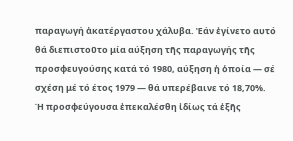παραγωγή ἀκατέργαστου χάλυβα. Ἐάν ἐγίνετο αυτό θά διεπιστοῦτο μία αύξηση τῆς παραγωγής τῆς προσφευγούσης κατά τό 1980, αύξηση ἡ ὁποία — σέ σχέση μέ τό έτος 1979 — θά υπερέβαινε τό 18,70%.
Ή προσφεύγουσα ἐπεκαλέσθη ἰδίως τά ἑξῆς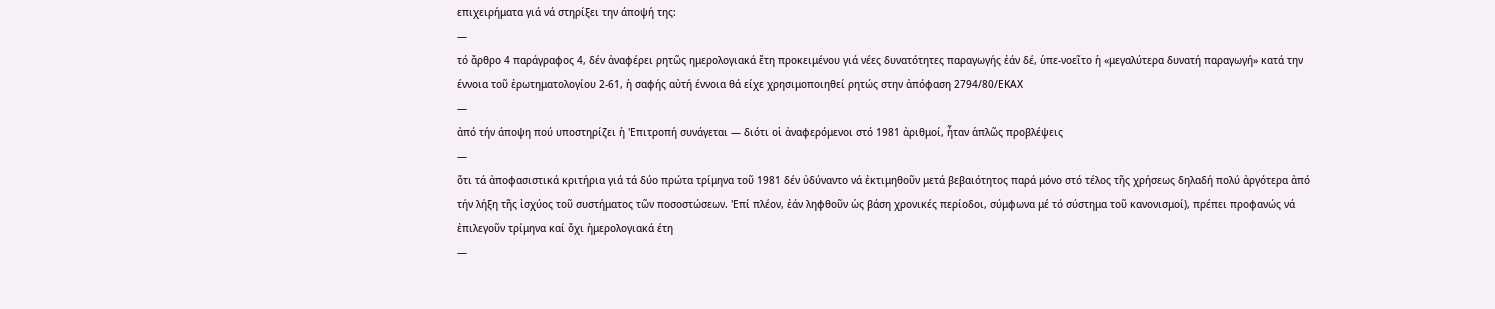επιχειρήματα γιά νά στηρίξει την άποψή της:
—
τό ἄρθρο 4 παράγραφος 4, δέν ἀναφέρει ρητῶς ημερολογιακά ἔτη προκειμένου γιά νέες δυνατότητες παραγωγής ἐάν δέ, ὑπε-νοεῖτο ἡ «μεγαλύτερα δυνατή παραγωγή» κατά την έννοια τοῦ ἐρωτηματολογίου 2-61, ἡ σαφής αὐτή έννοια θά είχε χρησιμοποιηθεί ρητώς στην ἀπόφαση 2794/80/ΕΚΑΧ
—
ἀπό τήν άποψη πού υποστηρίζει ἡ 'Επιτροπή συνάγεται — διότι οἱ ἀναφερόμενοι στό 1981 ἀριθμοί, ἦταν ἁπλῶς προβλέψεις
—
ὅτι τά ἀποφασιστικά κριτήρια γιά τά δύο πρώτα τρίμηνα τοῦ 1981 δέν ὐδύναντο νά ἐκτιμηθοῦν μετά βεβαιότητος παρά μόνο στό τέλος τῆς χρήσεως δηλαδή πολύ ἀργότερα ἀπό τήν λήξη τῆς ἰσχύος τοῦ συστήματος τῶν ποσοστώσεων. 'Επί πλέον, ἐάν ληφθοῦν ὡς βάση χρονικές περίοδοι, σύμφωνα μέ τό σύστημα τοῦ κανονισμοί), πρέπει προφανώς νά ἐπιλεγοῦν τρίμηνα καί ὄχι ἡμερολογιακά έτη
—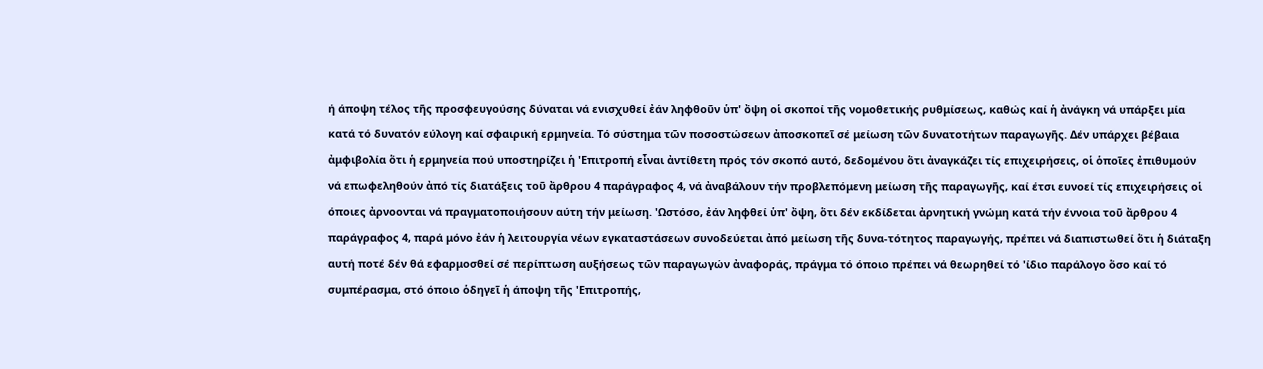ή άποψη τέλος τῆς προσφευγούσης δύναται νά ενισχυθεί ἐάν ληφθοῦν ὑπ' ὄψη οἱ σκοποί τῆς νομοθετικής ρυθμίσεως, καθώς καί ἡ ἀνάγκη νά υπάρξει μία κατά τό δυνατόν εύλογη καί σφαιρική ερμηνεία. Τό σύστημα τῶν ποσοστώσεων ἀποσκοπεῖ σέ μείωση τῶν δυνατοτήτων παραγωγῆς. Δέν υπάρχει βέβαια ἀμφιβολία ὅτι ἡ ερμηνεία πού υποστηρίζει ἡ 'Επιτροπή εἶναι ἀντίθετη πρός τόν σκοπό αυτό, δεδομένου ὅτι ἀναγκάζει τίς επιχειρήσεις, οἱ ὁποῖες ἐπιθυμούν νά επωφεληθούν ἀπό τίς διατάξεις τοῦ ἄρθρου 4 παράγραφος 4, νά ἀναβάλουν τήν προβλεπόμενη μείωση τῆς παραγωγῆς, καί έτσι ευνοεί τίς επιχειρήσεις οἱ όποιες ἀρνοονται νά πραγματοποιήσουν αύτη τήν μείωση. 'Ωστόσο, ἐάν ληφθεί ὑπ' ὄψη, ὅτι δέν εκδίδεται ἀρνητική γνώμη κατά τήν έννοια τοῦ ἄρθρου 4 παράγραφος 4, παρά μόνο ἐάν ἡ λειτουργία νέων εγκαταστάσεων συνοδεύεται ἀπό μείωση τῆς δυνα-τότητος παραγωγής, πρέπει νά διαπιστωθεί ὅτι ἡ διάταξη αυτή ποτέ δέν θά εφαρμοσθεί σέ περίπτωση αυξήσεως τῶν παραγωγών ἀναφοράς, πράγμα τό όποιο πρέπει νά θεωρηθεί τό 'ίδιο παράλογο ὅσο καί τό συμπέρασμα, στό όποιο ὁδηγεῖ ἡ άποψη τῆς 'Επιτροπής,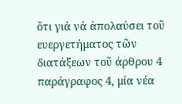ὅτι γιά νά ἀπολαύσει τοῦ ευεργετήματος τῶν διατάξεων τοῦ άρθρου 4 παράγραφος 4, μία νέα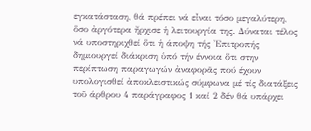εγκατάσταση, θά πρέπει νά εἶναι τόσο μεγαλύτερη, ὅσο ἀργότερα ἤρχισε ἡ λειτουργία της. Δύναται τέλος νά υποστηριχθεί ὅτι ἡ άποψη τής 'Επιτροπής δημιουργεί διάκριση ὑπό τήν έννοια ὅτι στην περίπτωση παραγωγών ἀναφορᾶς πού έχουν υπολογισθεί ἀποκλειστικώς σύμφωνα μέ τίς διατάξεις τοῦ άρθρου 4 παράγραφος 1 καί 2 δέν θά υπάρχει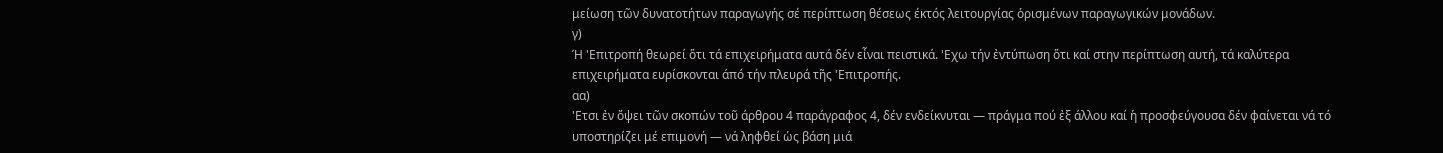μείωση τῶν δυνατοτήτων παραγωγής σέ περίπτωση θέσεως έκτός λειτουργίας ὁρισμένων παραγωγικών μονάδων.
γ)
Ή 'Επιτροπή θεωρεί ὅτι τά επιχειρήματα αυτά δέν εἶναι πειστικά. 'Εχω τήν ἐντύπωση ὅτι καί στην περίπτωση αυτή, τά καλύτερα επιχειρήματα ευρίσκονται άπό τήν πλευρά τῆς 'Επιτροπής.
αα)
'Ετσι ἐν ὄψει τῶν σκοπών τοῦ άρθρου 4 παράγραφος 4, δέν ενδείκνυται — πράγμα πού ἐξ άλλου καί ἡ προσφεύγουσα δέν φαίνεται νά τό υποστηρίζει μέ επιμονή — νά ληφθεί ὡς βάση μιά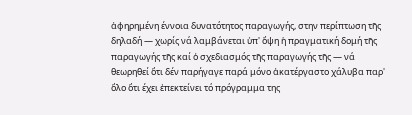ἀφηρημένη έννοια δυνατότητος παραγωγής, στην περίπτωση τῆς δηλαδή — χωρίς νά λαμβάνεται ὑπ' ὄψη ἡ πραγματική δομή τῆς παραγωγής τῆς καί ὁ σχεδιασμός τῆς παραγωγής τῆς — νά θεωρηθεί ὅτι δέν παρήγαγε παρά μόνο ἀκατέργαστο χάλυβα παρ' ὅλο ὅτι έχει ἐπεκτείνει τό πρόγραμμα της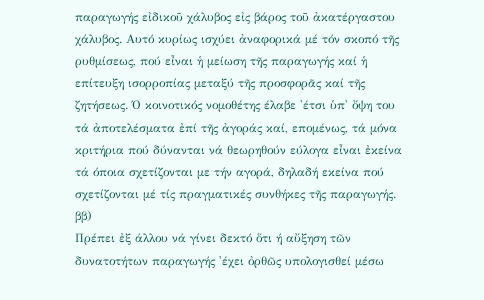παραγωγής εἰδικοῦ χάλυβος εἰς βάρος τοῦ ἀκατέργαστου χάλυβος. Αυτό κυρίως ισχύει ἀναφορικά μέ τόν σκοπό τῆς ρυθμίσεως, πού εἶναι ἡ μείωση τῆς παραγωγής καί ἡ επίτευξη ισορροπίας μεταξύ τῆς προσφορᾶς καί τῆς ζητήσεως. Ό κοινοτικός νομοθέτης έλαβε 'έτσι ὑπ' ὄψη του τά ἀποτελέσματα ἐπί τῆς ἀγοράς καί, επομένως, τά μόνα κριτήρια πού δύνανται νά θεωρηθούν εύλογα εἶναι ἐκείνα τά όποια σχετίζονται με τήν αγορά, δηλαδή εκείνα πού σχετίζονται μέ τίς πραγματικές συνθήκες τῆς παραγωγής.
ββ)
Πρέπει ἐξ άλλου νά γίνει δεκτό ὅτι ή αὔξηση τῶν δυνατοτήτων παραγωγής 'έχει ὀρθῶς υπολογισθεί μέσω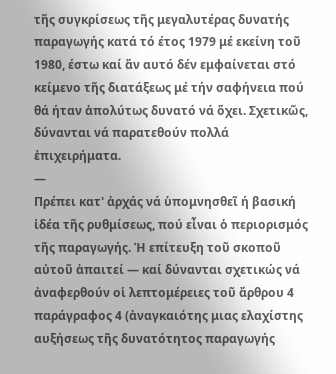τῆς συγκρίσεως τῆς μεγαλυτέρας δυνατής παραγωγής κατά τό έτος 1979 μέ εκείνη τοῦ 1980, έστω καί ἄν αυτό δέν εμφαίνεται στό κείμενο τῆς διατάξεως μέ τήν σαφήνεια πού θά ήταν ἀπολύτως δυνατό νά ὅχει. Σχετικῶς, δύνανται νά παρατεθούν πολλά ἐπιχειρήματα.
—
Πρέπει κατ' ἀρχάς νά ὑπομνησθεῖ ή βασική ἰδέα τῆς ρυθμίσεως, πού εἶναι ὁ περιορισμός τῆς παραγωγής. Ἡ επίτευξη τοῦ σκοποῦ αὐτοῦ ἀπαιτεί — καί δύνανται σχετικώς νά ἀναφερθούν οἱ λεπτομέρειες τοῦ ἄρθρου 4 παράγραφος 4 (ἀναγκαιότης μιας ελαχίστης αυξήσεως τῆς δυνατότητος παραγωγής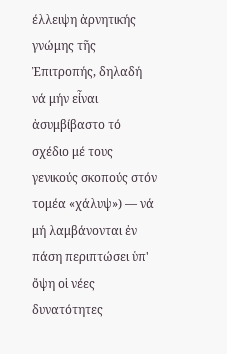έλλειψη ἀρνητικής γνώμης τῆς Ἐπιτροπής, δηλαδή νά μήν εἶναι ἀσυμβίβαστο τό σχέδιο μέ τους γενικούς σκοπούς στόν τομέα «χάλυψ») — νά μή λαμβάνονται ἐν πάση περιπτώσει ὑπ' ὄψη οἱ νέες δυνατότητες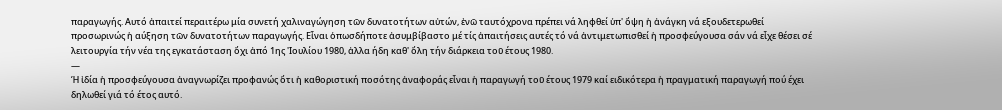παραγωγής. Αυτό ἀπαιτεί περαιτέρω μία συνετή χαλιναγώγηση τῶν δυνατοτήτων αὐτών, ἐνῶ ταυτόχρονα πρέπει νά ληφθεί ὑπ' ὄψη ἡ ἀνάγκη νά εξουδετερωθεί προσωρινώς ἡ αύξηση τῶν δυνατοτήτων παραγωγής. Εἶναι ὁπωσδήποτε ἀσυμβίβαστο μέ τίς ἀπαιτήσεις αυτές τό νά ἀντιμετωπισθεί ἡ προσφεύγουσα σάν νά εἶχε θέσει σέ λειτουργία τήν νέα της εγκατάσταση ὄχι ἀπό 1ης 'Ιουλίου 1980, ἀλλα ήδη καθ' ὄλη τήν διάρκεια τοῦ έτους 1980.
—
Ή ἰδία ἡ προσφεύγουσα ἀναγνωρίζει προφανώς ὅτι ἡ καθοριστική ποσότης ἀναφοράς εἶναι ἡ παραγωγή τοῦ έτους 1979 καί ειδικότερα ἡ πραγματική παραγωγή πού έχει δηλωθεί γιά τό έτος αυτό.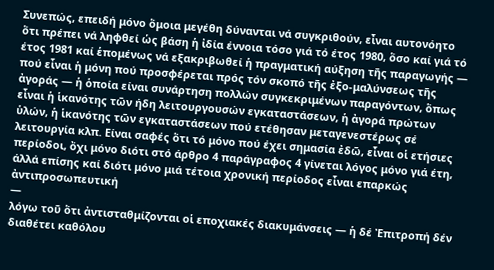Συνεπώς, επειδή μόνο ὅμοια μεγέθη δύνανται νά συγκριθούν, εἶναι αυτονόητο ὅτι πρέπει νά ληφθεί ὡς βάση ἡ ἰδία έννοια τόσο γιά τό έτος 1980, ὅσο καί γιά τό έτος 1981 καί ἑπομένως νά εξακριβωθεί ἡ πραγματική αύξηση τῆς παραγωγής — πού εἶναι ἡ μόνη πού προσφέρεται πρός τόν σκοπό τῆς ἐξο-μαλύνσεως τῆς ἀγοράς — ἡ ὁποία είναι συνάρτηση πολλών συγκεκριμένων παραγόντων, ὅπως εἶναι ἡ ἱκανότης τῶν ήδη λειτουργουσών εγκαταστάσεων, ἡ ἀγορά πρώτων ὑλών, ἡ ἱκανότης τῶν εγκαταστάσεων πού ετέθησαν μεταγενεστέρως σέ λειτουργία κλπ. Είναι σαφές ὅτι τό μόνο πού έχει σημασία ἐδῶ, εἶναι οἱ ετήσιες περίοδοι, ὄχι μόνο διότι στό άρθρο 4 παράγραφος 4 γίνεται λόγος μόνο γιά έτη, άλλά επίσης καί διότι μόνο μιά τέτοια χρονική περίοδος εἶναι επαρκώς ἀντιπροσωπευτική
—
λόγω τοῦ ὅτι ἀντισταθμίζονται οἱ εποχιακές διακυμάνσεις — ἡ δέ Ἐπιτροπή δέν διαθέτει καθόλου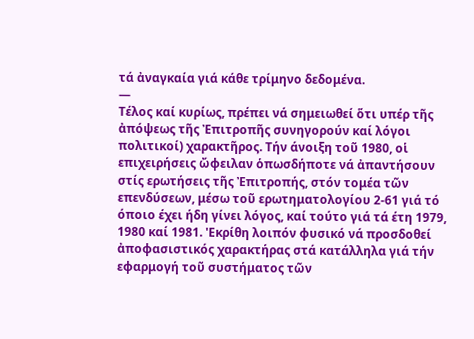τά ἀναγκαία γιά κάθε τρίμηνο δεδομένα.
—
Τέλος καί κυρίως, πρέπει νά σημειωθεί ὅτι υπέρ τῆς ἀπόψεως τῆς Ἐπιτροπῆς συνηγορούν καί λόγοι πολιτικοί) χαρακτῆρος. Τήν άνοιξη τοῦ 1980, οἱ επιχειρήσεις ὤφειλαν ὁπωσδήποτε νά ἀπαντήσουν στίς ερωτήσεις τῆς Ἐπιτροπής, στόν τομέα τῶν επενδύσεων, μέσω τοῦ ερωτηματολογίου 2-61 γιά τό όποιο έχει ήδη γίνει λόγος, καί τούτο γιά τά έτη 1979, 1980 καί 1981. 'Εκρίθη λοιπόν φυσικό νά προσδοθεί ἀποφασιστικός χαρακτήρας στά κατάλληλα γιά τήν εφαρμογή τοῦ συστήματος τῶν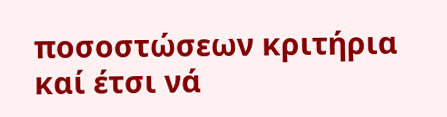ποσοστώσεων κριτήρια καί έτσι νά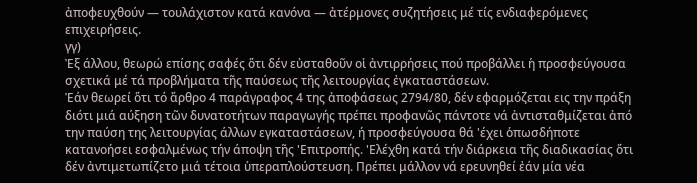ἀποφευχθούν — τουλάχιστον κατά κανόνα — ἀτέρμονες συζητήσεις μέ τίς ενδιαφερόμενες επιχειρήσεις.
γγ)
Ἐξ άλλου, θεωρώ επίσης σαφές ὅτι δέν εὐσταθοῦν οἱ ἀντιρρήσεις πού προβάλλει ἡ προσφεύγουσα σχετικά μέ τά προβλήματα τῆς παύσεως τῆς λειτουργίας ἐγκαταστάσεων.
Ἐάν θεωρεί ὅτι τό ἄρθρο 4 παράγραφος 4 της ἀποφάσεως 2794/80, δέν εφαρμόζεται εις την πράξη διότι μιά αύξηση τῶν δυνατοτήτων παραγωγής πρέπει προφανῶς πάντοτε νά ἀντισταθμίζεται ἀπό την παύση της λειτουργίας άλλων εγκαταστάσεων, ή προσφεύγουσα θά 'έχει ὁπωσδήποτε κατανοήσει εσφαλμένως τήν άποψη τῆς 'Επιτροπής. 'Ελέχθη κατά τήν διάρκεια τῆς διαδικασίας ὅτι δέν ἀντιμετωπίζετο μιά τέτοια ὑπεραπλούστευση. Πρέπει μάλλον νά ερευνηθεί ἐάν μία νέα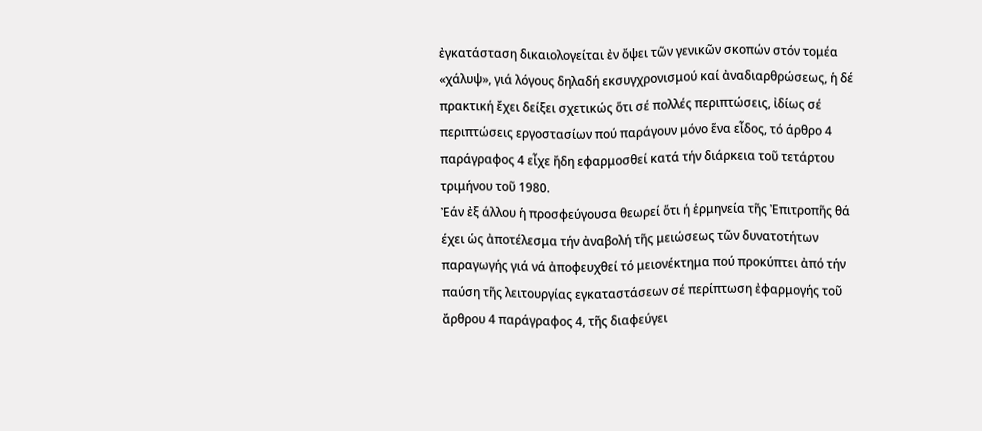ἐγκατάσταση δικαιολογείται ἐν ὄψει τῶν γενικῶν σκοπών στόν τομέα «χάλυψ», γιά λόγους δηλαδή εκσυγχρονισμού καί ἀναδιαρθρώσεως, ἡ δέ πρακτική ἔχει δείξει σχετικώς ὅτι σέ πολλές περιπτώσεις, ἰδίως σέ περιπτώσεις εργοστασίων πού παράγουν μόνο ἕνα εἶδος, τό άρθρο 4 παράγραφος 4 εἶχε ἤδη εφαρμοσθεί κατά τήν διάρκεια τοῦ τετάρτου τριμήνου τοῦ 1980.
Ἐάν ἐξ άλλου ἡ προσφεύγουσα θεωρεί ὅτι ή ἑρμηνεία τῆς Ἐπιτροπῆς θά έχει ὡς ἀποτέλεσμα τήν ἀναβολή τῆς μειώσεως τῶν δυνατοτήτων παραγωγής γιά νά ἀποφευχθεί τό μειονέκτημα πού προκύπτει ἀπό τήν παύση τῆς λειτουργίας εγκαταστάσεων σέ περίπτωση ἐφαρμογής τοῦ ἄρθρου 4 παράγραφος 4, τῆς διαφεύγει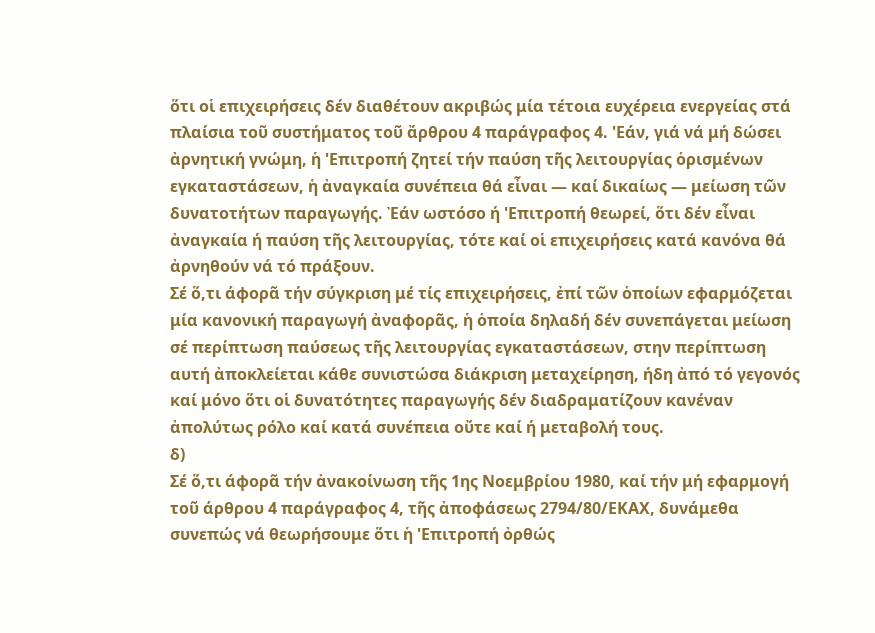ὅτι οἱ επιχειρήσεις δέν διαθέτουν ακριβώς μία τέτοια ευχέρεια ενεργείας στά πλαίσια τοῦ συστήματος τοῦ ἄρθρου 4 παράγραφος 4. 'Εάν, γιά νά μή δώσει ἀρνητική γνώμη, ἡ 'Επιτροπή ζητεί τήν παύση τῆς λειτουργίας ὁρισμένων εγκαταστάσεων, ἡ ἀναγκαία συνέπεια θά εἶναι — καί δικαίως — μείωση τῶν δυνατοτήτων παραγωγής. Ἐάν ωστόσο ή 'Επιτροπή θεωρεί, ὅτι δέν εἶναι ἀναγκαία ή παύση τῆς λειτουργίας, τότε καί οἱ επιχειρήσεις κατά κανόνα θά ἀρνηθούν νά τό πράξουν.
Σέ ὅ,τι άφορᾶ τήν σύγκριση μέ τίς επιχειρήσεις, ἐπί τῶν ὁποίων εφαρμόζεται μία κανονική παραγωγή ἀναφορᾶς, ἡ ὁποία δηλαδή δέν συνεπάγεται μείωση σέ περίπτωση παύσεως τῆς λειτουργίας εγκαταστάσεων, στην περίπτωση αυτή ἀποκλείεται κάθε συνιστώσα διάκριση μεταχείρηση, ήδη ἀπό τό γεγονός καί μόνο ὅτι οἱ δυνατότητες παραγωγής δέν διαδραματίζουν κανέναν ἀπολύτως ρόλο καί κατά συνέπεια οὔτε καί ή μεταβολή τους.
δ)
Σέ ὅ,τι άφορᾶ τήν ἀνακοίνωση τῆς 1ης Νοεμβρίου 1980, καί τήν μή εφαρμογή τοῦ άρθρου 4 παράγραφος 4, τῆς ἀποφάσεως 2794/80/ΕΚΑΧ, δυνάμεθα συνεπώς νά θεωρήσουμε ὅτι ἡ 'Επιτροπή ὀρθώς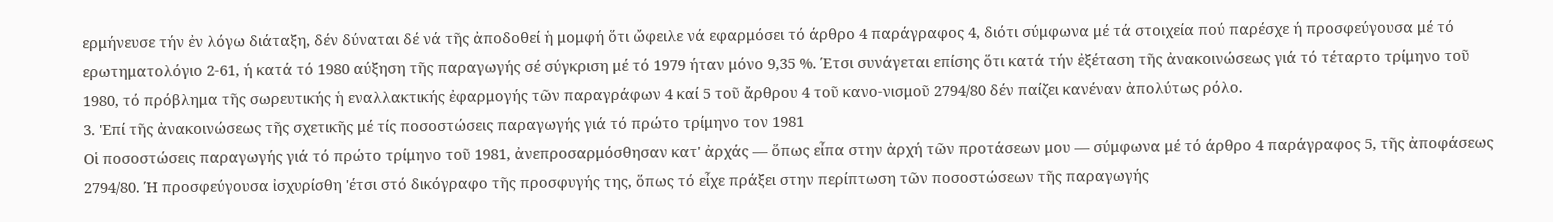ερμήνευσε τήν ἐν λόγω διάταξη, δέν δύναται δέ νά τῆς ἀποδοθεί ἡ μομφή ὅτι ὤφειλε νά εφαρμόσει τό άρθρο 4 παράγραφος 4, διότι σύμφωνα μέ τά στοιχεία πού παρέσχε ή προσφεύγουσα μέ τό ερωτηματολόγιο 2-61, ή κατά τό 1980 αύξηση τῆς παραγωγής σέ σύγκριση μέ τό 1979 ήταν μόνο 9,35 %. Έτσι συνάγεται επίσης ὅτι κατά τήν ἐξέταση τῆς ἀνακοινώσεως γιά τό τέταρτο τρίμηνο τοῦ 1980, τό πρόβλημα τῆς σωρευτικής ἡ εναλλακτικής ἐφαρμογής τῶν παραγράφων 4 καί 5 τοῦ ἄρθρου 4 τοῦ κανο-νισμοῦ 2794/80 δέν παίζει κανέναν ἀπολύτως ρόλο.
3. 'Επί τῆς ἀνακοινώσεως τῆς σχετικῆς μέ τίς ποσοστώσεις παραγωγής γιά τό πρώτο τρίμηνο τον 1981
Οἱ ποσοστώσεις παραγωγής γιά τό πρώτο τρίμηνο τοῦ 1981, ἀνεπροσαρμόσθησαν κατ' ἀρχάς — ὅπως εἶπα στην ἀρχή τῶν προτάσεων μου — σύμφωνα μέ τό άρθρο 4 παράγραφος 5, τῆς ἀποφάσεως 2794/80. Ή προσφεύγουσα ἰσχυρίσθη 'έτσι στό δικόγραφο τῆς προσφυγής της, ὅπως τό εἶχε πράξει στην περίπτωση τῶν ποσοστώσεων τῆς παραγωγής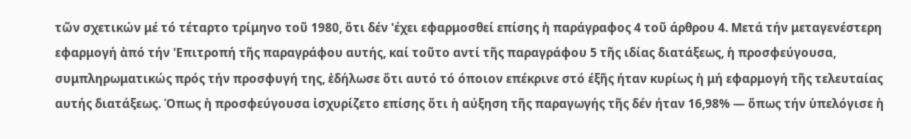τῶν σχετικών μέ τό τέταρτο τρίμηνο τοῦ 1980, ὅτι δέν 'έχει εφαρμοσθεί επίσης ἡ παράγραφος 4 τοῦ άρθρου 4. Μετά τήν μεταγενέστερη εφαρμογή ἀπό τήν 'Επιτροπή τῆς παραγράφου αυτής, καί τοῦτο αντί τῆς παραγράφου 5 τῆς ιδίας διατάξεως, ἡ προσφεύγουσα, συμπληρωματικώς πρός τήν προσφυγή της, ἐδήλωσε ὅτι αυτό τό όποιον επέκρινε στό έξῆς ήταν κυρίως ἡ μή εφαρμογή τῆς τελευταίας αυτής διατάξεως. Όπως ἡ προσφεύγουσα ἰσχυρίζετο επίσης ὅτι ἡ αύξηση τῆς παραγωγής τῆς δέν ήταν 16,98% — ὅπως τήν ὑπελόγισε ἡ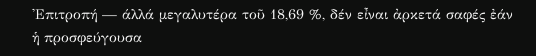'Επιτροπή — άλλά μεγαλυτέρα τοῦ 18,69 %, δέν εἶναι ἀρκετά σαφές ἐάν ἡ προσφεύγουσα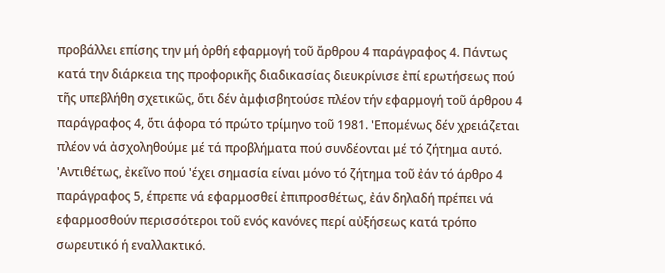προβάλλει επίσης την μή ὀρθή εφαρμογή τοῦ ἄρθρου 4 παράγραφος 4. Πάντως κατά την διάρκεια της προφορικῆς διαδικασίας διευκρίνισε ἐπί ερωτήσεως πού τῆς υπεβλήθη σχετικῶς, ὅτι δέν ἀμφισβητούσε πλέον τήν εφαρμογή τοῦ άρθρου 4 παράγραφος 4, ὅτι άφορα τό πρώτο τρίμηνο τοῦ 1981. 'Επομένως δέν χρειάζεται πλέον νά ἀσχοληθούμε μέ τά προβλήματα πού συνδέονται μέ τό ζήτημα αυτό. 'Αντιθέτως, ἐκεῖνο πού 'έχει σημασία είναι μόνο τό ζήτημα τοῦ ἐάν τό άρθρο 4 παράγραφος 5, έπρεπε νά εφαρμοσθεί ἐπιπροσθέτως, ἐάν δηλαδή πρέπει νά εφαρμοσθούν περισσότεροι τοῦ ενός κανόνες περί αὐξήσεως κατά τρόπο σωρευτικό ή εναλλακτικό.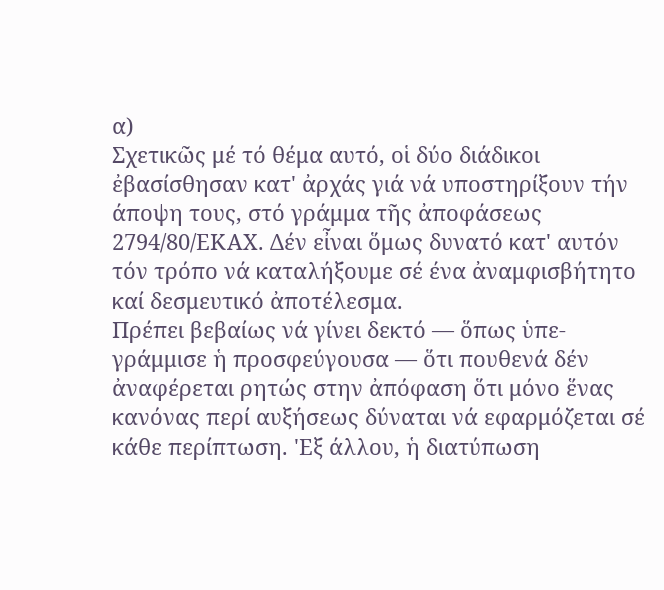α)
Σχετικῶς μέ τό θέμα αυτό, οἱ δύο διάδικοι ἐβασίσθησαν κατ' ἀρχάς γιά νά υποστηρίξουν τήν άποψη τους, στό γράμμα τῆς ἀποφάσεως 2794/80/ΕΚΑΧ. Δέν εἶναι ὅμως δυνατό κατ' αυτόν τόν τρόπο νά καταλήξουμε σέ ένα ἀναμφισβήτητο καί δεσμευτικό ἀποτέλεσμα.
Πρέπει βεβαίως νά γίνει δεκτό — ὅπως ὑπε-γράμμισε ἡ προσφεύγουσα — ὅτι πουθενά δέν ἀναφέρεται ρητώς στην ἀπόφαση ὅτι μόνο ἕνας κανόνας περί αυξήσεως δύναται νά εφαρμόζεται σέ κάθε περίπτωση. 'Εξ άλλου, ἡ διατύπωση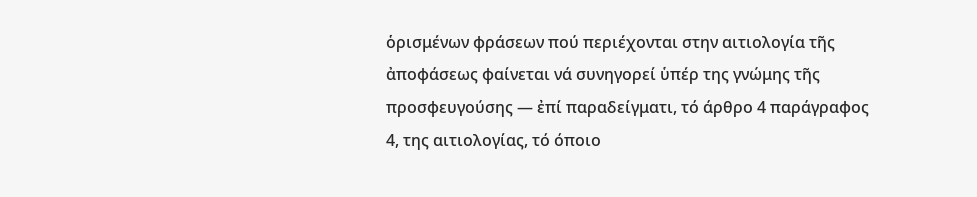ὁρισμένων φράσεων πού περιέχονται στην αιτιολογία τῆς ἀποφάσεως φαίνεται νά συνηγορεί ὑπέρ της γνώμης τῆς προσφευγούσης — ἐπί παραδείγματι, τό άρθρο 4 παράγραφος 4, της αιτιολογίας, τό όποιο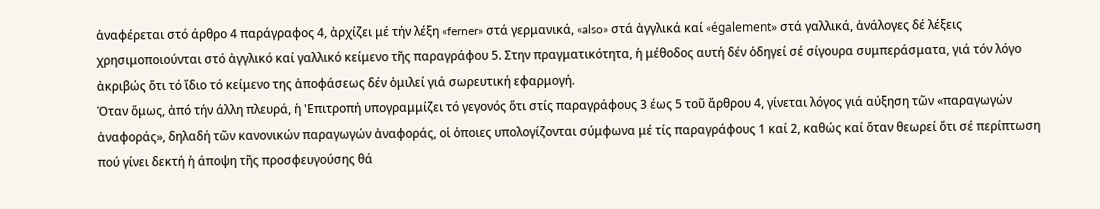ἀναφέρεται στό άρθρο 4 παράγραφος 4, ἀρχίζει μέ τήν λέξη «ferner» στά γερμανικά, «also» στά ἀγγλικά καί «également» στά γαλλικά, ἀνάλογες δέ λέξεις χρησιμοποιούνται στό ἀγγλικό καί γαλλικό κείμενο τῆς παραγράφου 5. Στην πραγματικότητα, ἡ μέθοδος αυτή δέν ὁδηγεί σέ σίγουρα συμπεράσματα, γιά τόν λόγο ἀκριβώς ὅτι τό ἴδιο τό κείμενο της ἀποφάσεως δέν ὁμιλεί γιά σωρευτική εφαρμογή.
Όταν ὅμως, ἀπό τήν άλλη πλευρά, ἡ 'Επιτροπή υπογραμμίζει τό γεγονός ὅτι στίς παραγράφους 3 έως 5 τοῦ ἄρθρου 4, γίνεται λόγος γιά αύξηση τῶν «παραγωγών ἀναφοράς», δηλαδή τῶν κανονικών παραγωγών ἀναφοράς, οἱ ὁποιες υπολογίζονται σύμφωνα μέ τίς παραγράφους 1 καί 2, καθώς καί ὅταν θεωρεί ὅτι σέ περίπτωση πού γίνει δεκτή ἡ άποψη τῆς προσφευγούσης θά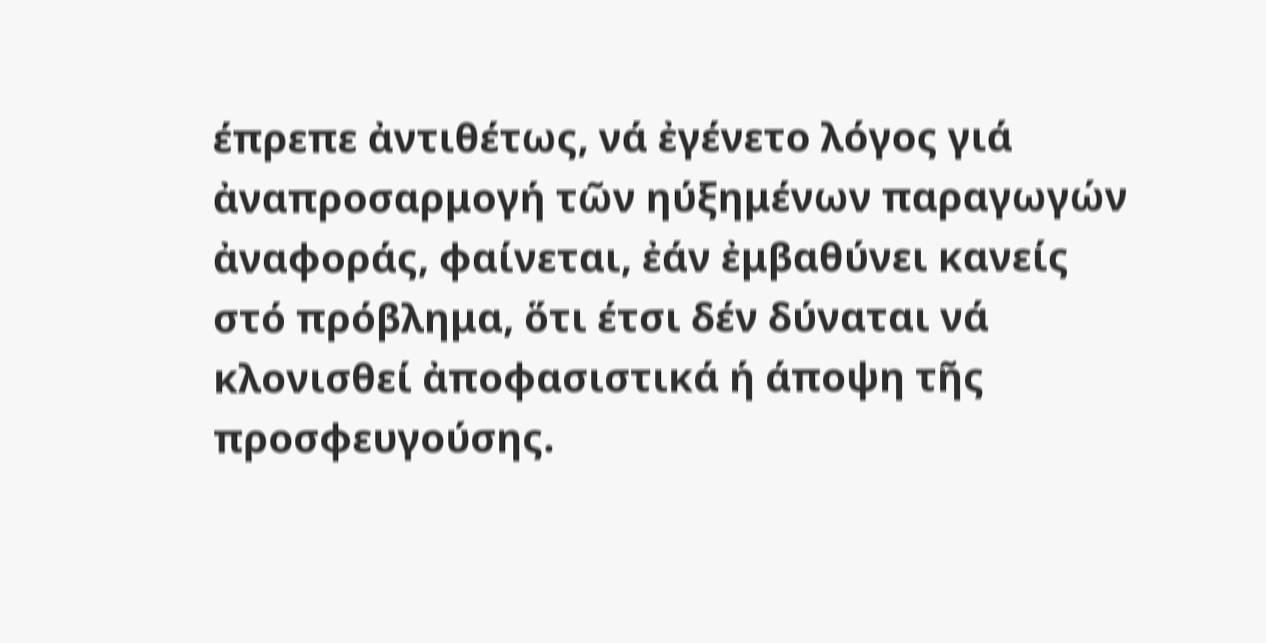έπρεπε ἀντιθέτως, νά ἐγένετο λόγος γιά ἀναπροσαρμογή τῶν ηύξημένων παραγωγών ἀναφοράς, φαίνεται, ἐάν ἐμβαθύνει κανείς στό πρόβλημα, ὅτι έτσι δέν δύναται νά κλονισθεί ἀποφασιστικά ή άποψη τῆς προσφευγούσης.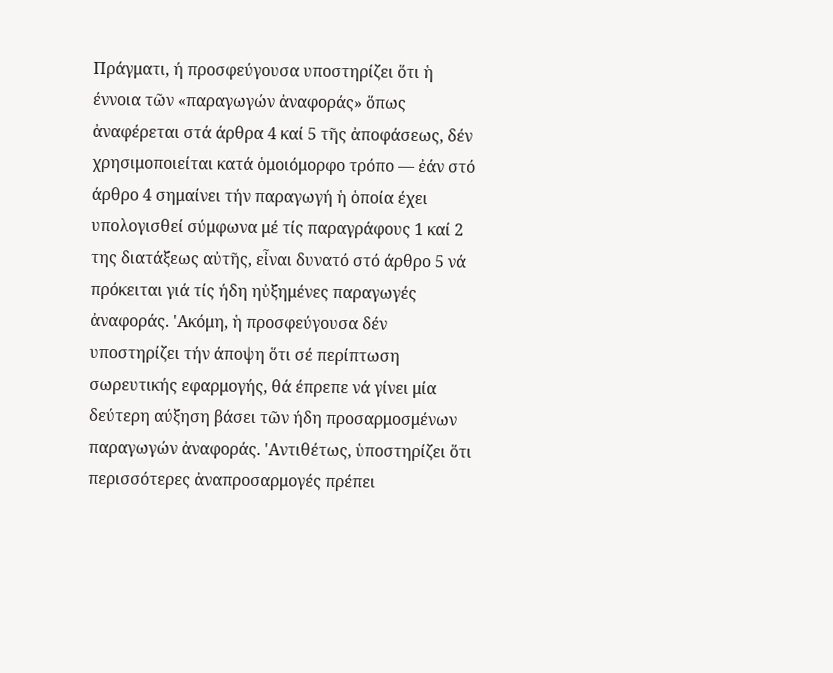Πράγματι, ή προσφεύγουσα υποστηρίζει ὅτι ἡ έννοια τῶν «παραγωγών ἀναφοράς» ὅπως ἀναφέρεται στά άρθρα 4 καί 5 τῆς ἀποφάσεως, δέν χρησιμοποιείται κατά ὁμοιόμορφο τρόπο — ἐάν στό άρθρο 4 σημαίνει τήν παραγωγή ἡ ὁποία έχει υπολογισθεί σύμφωνα μέ τίς παραγράφους 1 καί 2 της διατάξεως αὐτῆς, εἶναι δυνατό στό άρθρο 5 νά πρόκειται γιά τίς ήδη ηὐξημένες παραγωγές ἀναφοράς. 'Ακόμη, ἡ προσφεύγουσα δέν υποστηρίζει τήν άποψη ὅτι σέ περίπτωση σωρευτικής εφαρμογής, θά έπρεπε νά γίνει μία δεύτερη αύξηση βάσει τῶν ήδη προσαρμοσμένων παραγωγών ἀναφοράς. 'Αντιθέτως, ὑποστηρίζει ὅτι περισσότερες ἀναπροσαρμογές πρέπει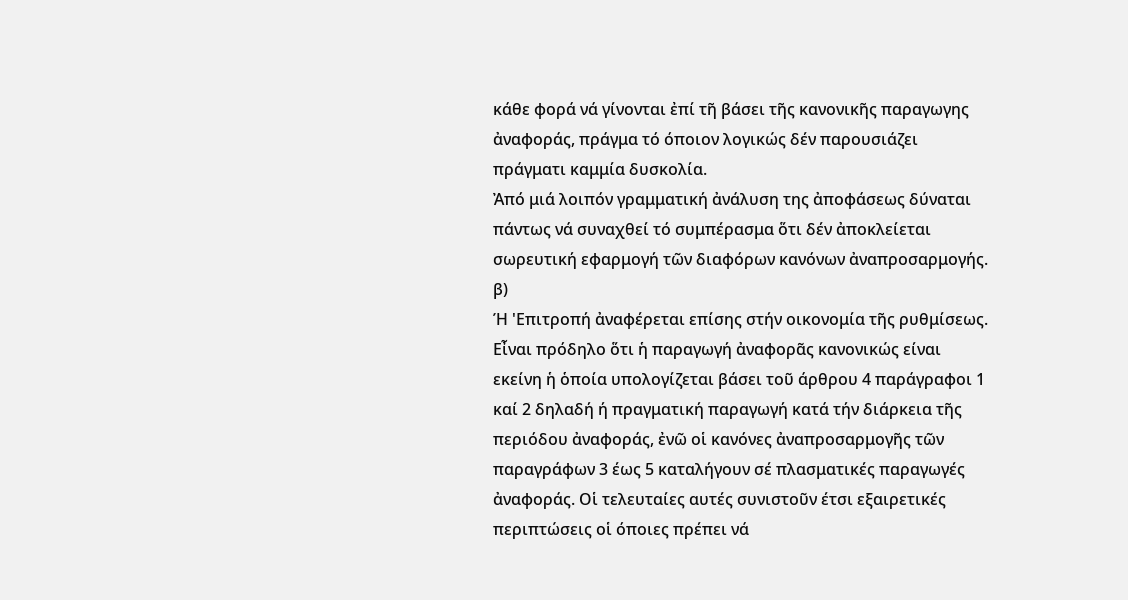κάθε φορά νά γίνονται ἐπί τῆ βάσει τῆς κανονικῆς παραγωγης ἀναφοράς, πράγμα τό όποιον λογικώς δέν παρουσιάζει πράγματι καμμία δυσκολία.
Ἀπό μιά λοιπόν γραμματική ἀνάλυση της ἀποφάσεως δύναται πάντως νά συναχθεί τό συμπέρασμα ὅτι δέν ἀποκλείεται σωρευτική εφαρμογή τῶν διαφόρων κανόνων ἀναπροσαρμογής.
β)
Ή 'Επιτροπή ἀναφέρεται επίσης στήν οικονομία τῆς ρυθμίσεως. Εἶναι πρόδηλο ὅτι ἡ παραγωγή ἀναφορᾶς κανονικώς είναι εκείνη ἡ ὁποία υπολογίζεται βάσει τοῦ άρθρου 4 παράγραφοι 1 καί 2 δηλαδή ή πραγματική παραγωγή κατά τήν διάρκεια τῆς περιόδου ἀναφοράς, ἐνῶ οἱ κανόνες ἀναπροσαρμογῆς τῶν παραγράφων 3 έως 5 καταλήγουν σέ πλασματικές παραγωγές ἀναφοράς. Οἱ τελευταίες αυτές συνιστοῦν έτσι εξαιρετικές περιπτώσεις οἱ όποιες πρέπει νά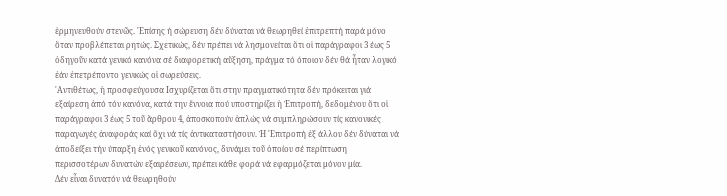ἑρμηνευθούν στενῶς. 'Επίσης ή σώρευση δέν δύναται νά θεωρηθεί ἐπιτρεπτή παρά μόνο ὅταν προβλέπεται ρητώς. Σχετικώς, δέν πρέπει νά λησμονείται ὅτι οἱ παράγραφοι 3 έως 5 ὁδηγοῦν κατά γενικό κανόνα σέ διαφορετική αὔξηση, πράγμα τό όποιον δέν θά ἦταν λογικό ἐάν ἐπετρέποντο γενικώς οἱ σωρεύσεις.
'Αντιθέτως, ἡ προσφεύγουσα Ισχυρίζεται ὅτι στην πραγματικότητα δέν πρόκειται γιά εξαίρεση ἀπό τόν κανόνα, κατά την ἔννοια πού υποστηρίζει ἡ Ἐπιτροπή, δεδομένου ὅτι οἱ παράγραφοι 3 έως 5 τοῦ ἄρθρου 4, ἀποσκοπούν ἁπλώς νά συμπληρώσουν τίς κανονικές παραγωγές ἀναφοράς καί ὄχι νά τίς ἀντικαταστήσουν. Ἡ 'Επιτροπή ἐξ άλλου δέν δύναται νά ἀποδείξει τήν ύπαρξη ἑνός γενικοῦ κανόνος, δυνάμει τοῦ ὁποίου σέ περίπτωση περισσοτέρων δυνατών εξαιρέσεων, πρέπει κάθε φορά νά εφαρμόζεται μόνον μία.
Δέν εἶναι δυνατόν νά θεωρηθούν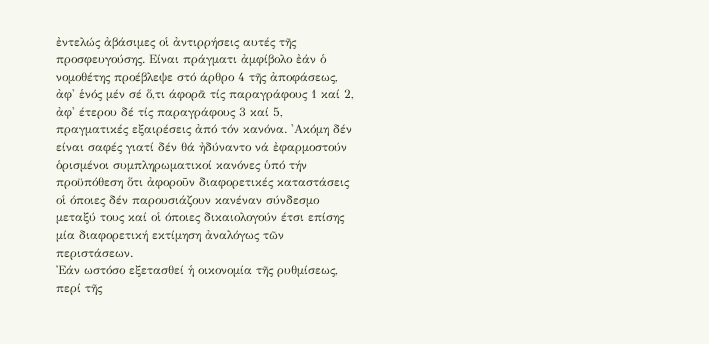ἐντελώς ἀβάσιμες οἱ ἀντιρρήσεις αυτές τῆς προσφευγούσης. Είναι πράγματι ἀμφίβολο ἐάν ὁ νομοθέτης προέβλεψε στό άρθρο 4 τῆς ἀποφάσεως, ἀφ' ἑνός μέν σέ ὅ,τι άφορᾶ τίς παραγράφους 1 καί 2, ἀφ' έτερου δέ τίς παραγράφους 3 καί 5, πραγματικές εξαιρέσεις ἀπό τόν κανόνα. 'Ακόμη δέν είναι σαφές γιατί δέν θά ἠδύναντο νά ἐφαρμοστούν ὁρισμένοι συμπληρωματικοί κανόνες ὑπό τήν προϋπόθεση ὅτι ἀφοροῦν διαφορετικές καταστάσεις οἱ όποιες δέν παρουσιάζουν κανέναν σύνδεσμο μεταξύ τους καί οἱ όποιες δικαιολογούν έτσι επίσης μία διαφορετική εκτίμηση ἀναλόγως τῶν περιστάσεων.
Ἐάν ωστόσο εξετασθεί ἡ οικονομία τῆς ρυθμίσεως, περί τῆς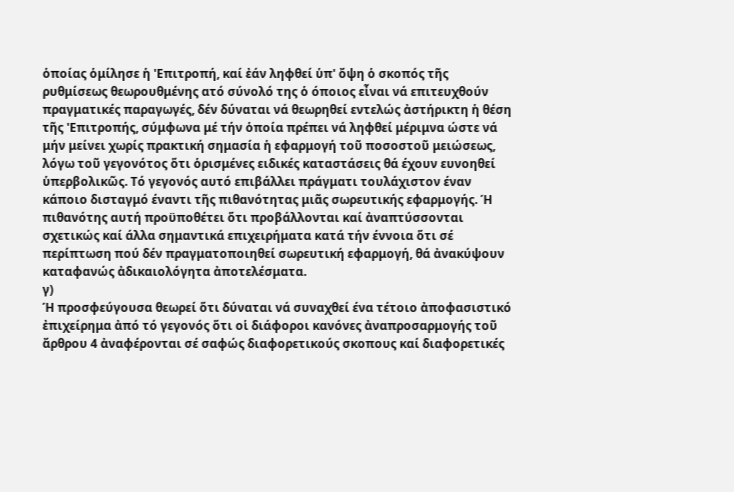ὁποίας ὁμίλησε ἡ 'Επιτροπή, καί ἐάν ληφθεί ὑπ' ὄψη ὁ σκοπός τῆς ρυθμίσεως θεωρουθμένης ατό σύνολό της ὁ όποιος εἶναι νά επιτευχθούν πραγματικές παραγωγές, δέν δύναται νά θεωρηθεί εντελώς ἀστήρικτη ἡ θέση τῆς 'Επιτροπής, σύμφωνα μέ τήν ὁποία πρέπει νά ληφθεί μέριμνα ώστε νά μήν μείνει χωρίς πρακτική σημασία ἡ εφαρμογή τοῦ ποσοστοῦ μειώσεως, λόγω τοῦ γεγονότος ὅτι ὁρισμένες ειδικές καταστάσεις θά έχουν ευνοηθεί ὑπερβολικῶς. Τό γεγονός αυτό επιβάλλει πράγματι τουλάχιστον έναν κάποιο δισταγμό έναντι τῆς πιθανότητας μιᾶς σωρευτικής εφαρμογής. Ή πιθανότης αυτή προϋποθέτει ὅτι προβάλλονται καί ἀναπτύσσονται σχετικώς καί άλλα σημαντικά επιχειρήματα κατά τήν έννοια ὅτι σέ περίπτωση πού δέν πραγματοποιηθεί σωρευτική εφαρμογή, θά ἀνακύψουν καταφανώς ἀδικαιολόγητα ἀποτελέσματα.
γ)
Ή προσφεύγουσα θεωρεί ὅτι δύναται νά συναχθεί ένα τέτοιο ἀποφασιστικό ἐπιχείρημα ἀπό τό γεγονός ὅτι οἱ διάφοροι κανόνες ἀναπροσαρμογής τοῦ ἄρθρου 4 ἀναφέρονται σέ σαφώς διαφορετικούς σκοπους καί διαφορετικές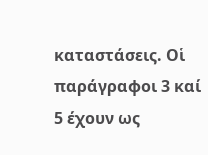καταστάσεις. Οἱ παράγραφοι 3 καί 5 έχουν ως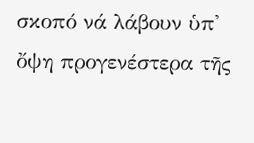σκοπό νά λάβουν ὑπ' ὄψη προγενέστερα τῆς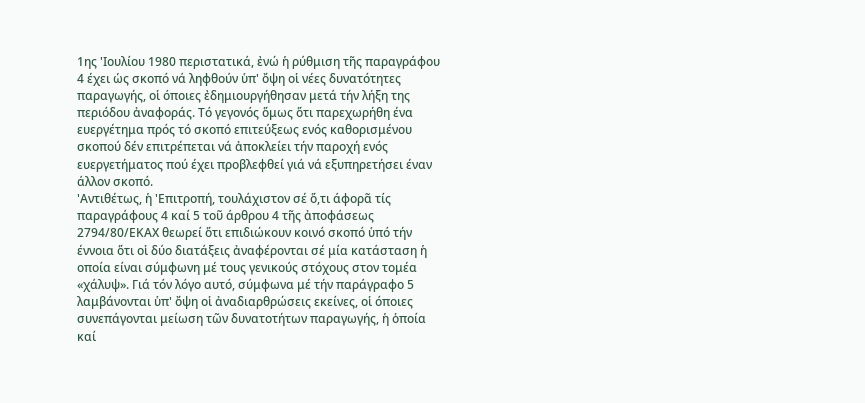1ης 'Ιουλίου 1980 περιστατικά, ἐνώ ἡ ρύθμιση τῆς παραγράφου 4 έχει ὡς σκοπό νά ληφθούν ὑπ' ὄψη οἱ νέες δυνατότητες παραγωγής, οἱ όποιες ἐδημιουργήθησαν μετά τήν λήξη της περιόδου ἀναφοράς. Τό γεγονός ὅμως ὅτι παρεχωρήθη ένα ευεργέτημα πρός τό σκοπό επιτεύξεως ενός καθορισμένου σκοπού δέν επιτρέπεται νά ἀποκλείει τήν παροχή ενός ευεργετήματος πού έχει προβλεφθεί γιά νά εξυπηρετήσει έναν άλλον σκοπό.
'Αντιθέτως, ἡ 'Επιτροπή, τουλάχιστον σέ ὅ,τι άφορᾶ τίς παραγράφους 4 καί 5 τοῦ άρθρου 4 τῆς ἀποφάσεως 2794/80/ΕΚΑΧ θεωρεί ὅτι επιδιώκουν κοινό σκοπό ὑπό τήν έννοια ὅτι οἱ δύο διατάξεις ἀναφέρονται σέ μία κατάσταση ἡ οποία είναι σύμφωνη μέ τους γενικούς στόχους στον τομέα «χάλυψ». Γιά τόν λόγο αυτό, σύμφωνα μέ τήν παράγραφο 5 λαμβάνονται ὑπ' ὄψη οἱ ἀναδιαρθρώσεις εκείνες, οἱ όποιες συνεπάγονται μείωση τῶν δυνατοτήτων παραγωγής, ἡ ὁποία καί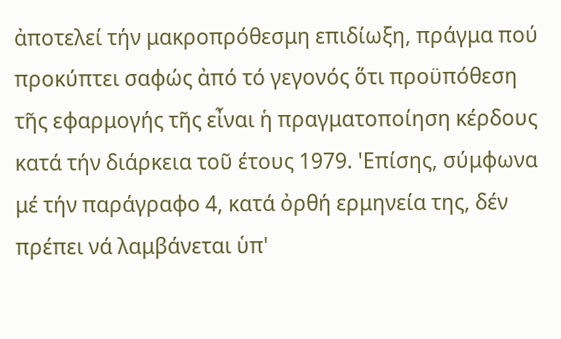ἀποτελεί τήν μακροπρόθεσμη επιδίωξη, πράγμα πού προκύπτει σαφώς ἀπό τό γεγονός ὅτι προϋπόθεση τῆς εφαρμογής τῆς εἶναι ἡ πραγματοποίηση κέρδους κατά τήν διάρκεια τοῦ έτους 1979. 'Επίσης, σύμφωνα μέ τήν παράγραφο 4, κατά ὀρθή ερμηνεία της, δέν πρέπει νά λαμβάνεται ὑπ'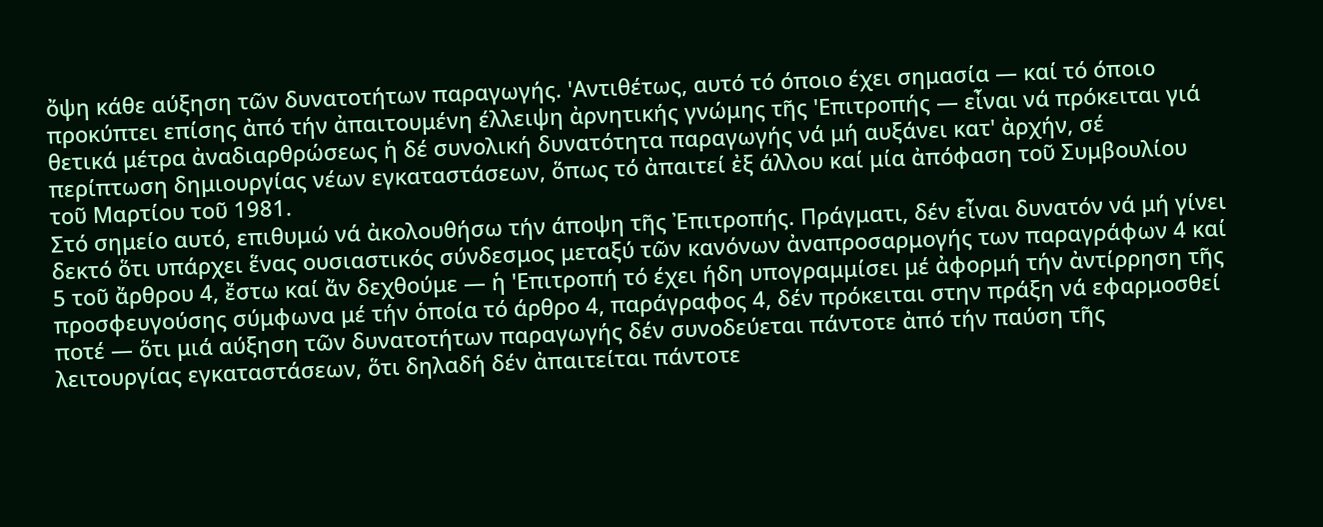ὄψη κάθε αύξηση τῶν δυνατοτήτων παραγωγής. 'Αντιθέτως, αυτό τό όποιο έχει σημασία — καί τό όποιο προκύπτει επίσης ἀπό τήν ἀπαιτουμένη έλλειψη ἀρνητικής γνώμης τῆς 'Επιτροπής — εἶναι νά πρόκειται γιά θετικά μέτρα ἀναδιαρθρώσεως ἡ δέ συνολική δυνατότητα παραγωγής νά μή αυξάνει κατ' ἀρχήν, σέ περίπτωση δημιουργίας νέων εγκαταστάσεων, ὅπως τό ἀπαιτεί ἐξ άλλου καί μία ἀπόφαση τοῦ Συμβουλίου τοῦ Μαρτίου τοῦ 1981.
Στό σημείο αυτό, επιθυμώ νά ἀκολουθήσω τήν άποψη τῆς Ἐπιτροπής. Πράγματι, δέν εἶναι δυνατόν νά μή γίνει δεκτό ὅτι υπάρχει ἕνας ουσιαστικός σύνδεσμος μεταξύ τῶν κανόνων ἀναπροσαρμογής των παραγράφων 4 καί 5 τοῦ ἄρθρου 4, ἔστω καί ἄν δεχθούμε — ἡ 'Επιτροπή τό έχει ήδη υπογραμμίσει μέ ἀφορμή τήν ἀντίρρηση τῆς προσφευγούσης σύμφωνα μέ τήν ὁποία τό άρθρο 4, παράγραφος 4, δέν πρόκειται στην πράξη νά εφαρμοσθεί ποτέ — ὅτι μιά αύξηση τῶν δυνατοτήτων παραγωγής δέν συνοδεύεται πάντοτε ἀπό τήν παύση τῆς λειτουργίας εγκαταστάσεων, ὅτι δηλαδή δέν ἀπαιτείται πάντοτε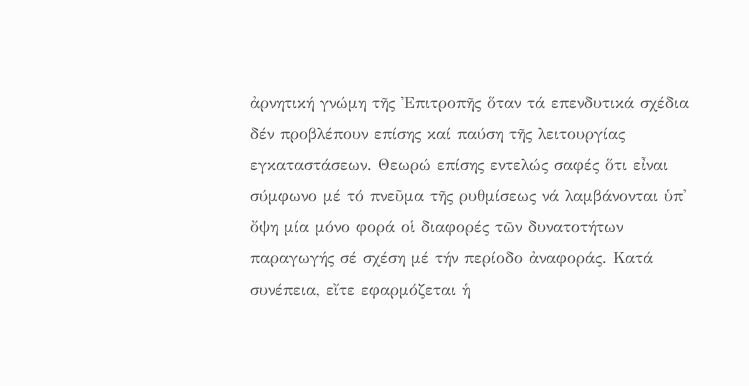ἀρνητική γνώμη τῆς Ἐπιτροπῆς ὅταν τά επενδυτικά σχέδια δέν προβλέπουν επίσης καί παύση τῆς λειτουργίας εγκαταστάσεων. Θεωρώ επίσης εντελώς σαφές ὅτι εἶναι σύμφωνο μέ τό πνεῦμα τῆς ρυθμίσεως νά λαμβάνονται ὑπ' ὄψη μία μόνο φορά οἱ διαφορές τῶν δυνατοτήτων παραγωγής σέ σχέση μέ τήν περίοδο ἀναφοράς. Κατά συνέπεια, εἴτε εφαρμόζεται ἡ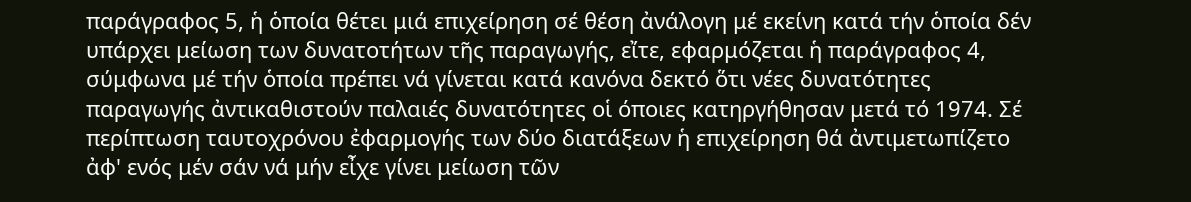παράγραφος 5, ἡ ὁποία θέτει μιά επιχείρηση σέ θέση ἀνάλογη μέ εκείνη κατά τήν ὁποία δέν υπάρχει μείωση των δυνατοτήτων τῆς παραγωγής, εἴτε, εφαρμόζεται ἡ παράγραφος 4, σύμφωνα μέ τήν ὁποία πρέπει νά γίνεται κατά κανόνα δεκτό ὅτι νέες δυνατότητες παραγωγής ἀντικαθιστούν παλαιές δυνατότητες οἱ όποιες κατηργήθησαν μετά τό 1974. Σέ περίπτωση ταυτοχρόνου ἐφαρμογής των δύο διατάξεων ἡ επιχείρηση θά ἀντιμετωπίζετο ἀφ' ενός μέν σάν νά μήν εἶχε γίνει μείωση τῶν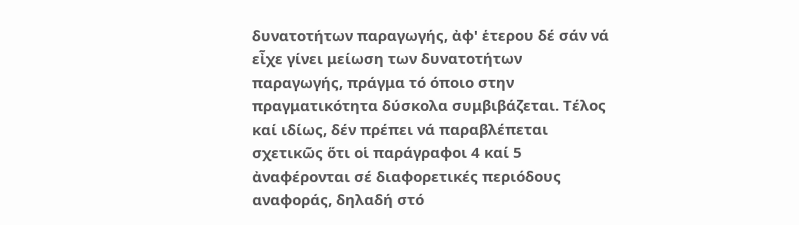δυνατοτήτων παραγωγής, ἀφ' ἑτερου δέ σάν νά εἶχε γίνει μείωση των δυνατοτήτων παραγωγής, πράγμα τό όποιο στην πραγματικότητα δύσκολα συμβιβάζεται. Τέλος καί ιδίως, δέν πρέπει νά παραβλέπεται σχετικῶς ὅτι οἱ παράγραφοι 4 καί 5 ἀναφέρονται σέ διαφορετικές περιόδους αναφοράς, δηλαδή στό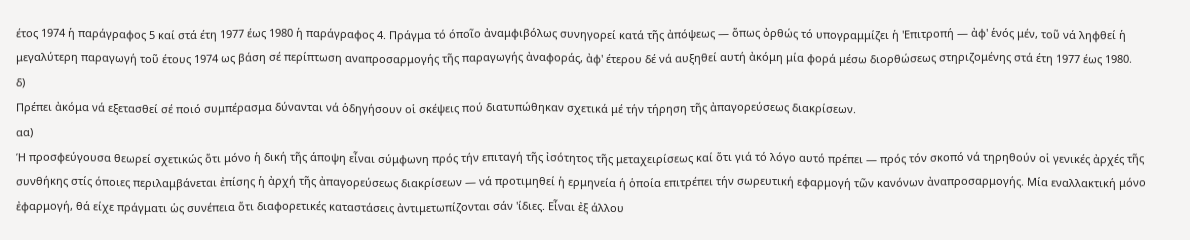έτος 1974 ἡ παράγραφος 5 καί στά έτη 1977 έως 1980 ἡ παράγραφος 4. Πράγμα τό όποῖο ἀναμφιβόλως συνηγορεί κατά τῆς ἀπόψεως — ὅπως ὀρθώς τό υπογραμμίζει ἡ 'Επιτροπή — ἀφ' ἑνός μέν, τοῦ νά ληφθεί ἡ μεγαλύτερη παραγωγή τοῦ έτους 1974 ως βάση σέ περίπτωση αναπροσαρμογής τῆς παραγωγής ἀναφοράς, ἀφ' έτερου δέ νά αυξηθεί αυτή ἀκόμη μία φορά μέσω διορθώσεως στηριζομένης στά έτη 1977 έως 1980.
δ)
Πρέπει ἀκόμα νά εξετασθεί σέ ποιό συμπέρασμα δύνανται νά ὁδηγήσουν οἱ σκέψεις πού διατυπώθηκαν σχετικά μέ τήν τήρηση τῆς ἀπαγορεύσεως διακρίσεων.
αα)
Ή προσφεύγουσα θεωρεί σχετικώς ὅτι μόνο ἡ δική τῆς άποψη εἶναι σύμφωνη πρός τήν επιταγή τῆς ἰσότητος τῆς μεταχειρίσεως καί ὅτι γιά τό λόγο αυτό πρέπει — πρός τόν σκοπό νά τηρηθούν οἱ γενικές ἀρχές τῆς συνθήκης στίς όποιες περιλαμβάνεται ἐπίσης ἡ ἀρχή τῆς ἀπαγορεύσεως διακρίσεων — νά προτιμηθεί ἡ ερμηνεία ή ὁποία επιτρέπει τήν σωρευτική εφαρμογή τῶν κανόνων ἀναπροσαρμογής. Μία εναλλακτική μόνο ἐφαρμογή, θά είχε πράγματι ὡς συνέπεια ὅτι διαφορετικές καταστάσεις ἀντιμετωπίζονται σάν 'ίδιες. Εἶναι ἐξ άλλου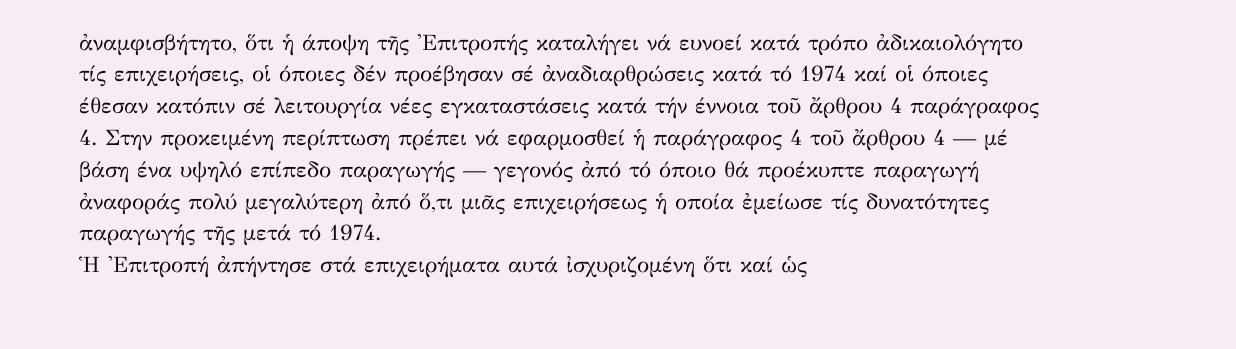ἀναμφισβήτητο, ὅτι ἡ άποψη τῆς 'Επιτροπής καταλήγει νά ευνοεί κατά τρόπο ἀδικαιολόγητο τίς επιχειρήσεις, οἱ όποιες δέν προέβησαν σέ ἀναδιαρθρώσεις κατά τό 1974 καί οἱ όποιες έθεσαν κατόπιν σέ λειτουργία νέες εγκαταστάσεις κατά τήν έννοια τοῦ ἄρθρου 4 παράγραφος 4. Στην προκειμένη περίπτωση πρέπει νά εφαρμοσθεί ἡ παράγραφος 4 τοῦ ἄρθρου 4 — μέ βάση ένα υψηλό επίπεδο παραγωγής — γεγονός ἀπό τό όποιο θά προέκυπτε παραγωγή ἀναφοράς πολύ μεγαλύτερη ἀπό ὅ,τι μιᾶς επιχειρήσεως ἡ οποία ἐμείωσε τίς δυνατότητες παραγωγής τῆς μετά τό 1974.
Ἡ 'Επιτροπή ἀπήντησε στά επιχειρήματα αυτά ἰσχυριζομένη ὅτι καί ὡς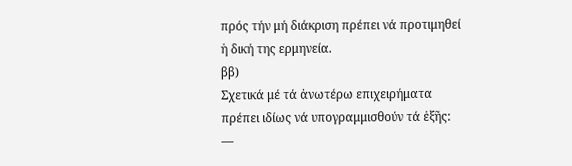πρός τήν μή διάκριση πρέπει νά προτιμηθεί ἡ δική της ερμηνεία.
ββ)
Σχετικά μέ τά ἀνωτέρω επιχειρήματα πρέπει ιδίως νά υπογραμμισθούν τά ἑξῆς:
—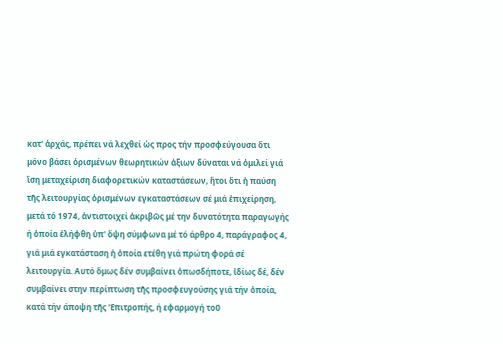κατ' ἀρχάς, πρέπει νά λεχθεί ὡς προς τήν προσφεύγουσα ὅτι μόνο βάσει ὁρισμένων θεωρητικών ἀξιων δύναται νά ὁμιλεί γιά ἴση μεταχείριση διαφορετικών καταστάσεων, ἤτοι ὅτι ἡ παύση τῆς λειτουργίας ὁρισμένων εγκαταστάσεων σέ μιά ἐπιχείρηση, μετά τό 1974, ἀντιστοιχεί ἀκριβῶς μέ την δυνατότητα παραγωγής ή ὁποία ἐλήφθη ὑπ' ὄψη σύμφωνα μέ τό άρθρο 4, παράγραφος 4, γιά μιά εγκατάσταση ἡ ὁποία ετέθη γιά πρώτη φορά σέ λειτουργία. Αυτό ὅμως δέν συμβαίνει ὁπωσδήποτε, ἰδίως δέ, δέν συμβαίνει στην περίπτωση τῆς προσφευγούσης γιά τήν ὁποία, κατά τήν άποψη τῆς 'Επιτροπής, ή εφαρμογή τοῦ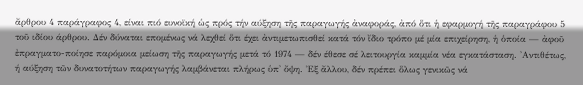ἄρθρου 4 παράγραφος 4, είναι πιό ευνοϊκή ὡς πρός τήν αύξηση τῆς παραγωγής ἀναφοράς, ἀπό ὅτι ἡ εφαρμογή τῆς παραγράφου 5 τοῦ ιδίου άρθρου. Δέν δύναται επομένως νά λεχθεί ὅτι έχει ἀντιμετωπισθεί κατά τόν ἴδιο τρόπο μέ μία επιχείρηση, ἡ ὁποία — ἀφοῦ ἐπραγματο-ποίησε παρόμοια μείωση τῆς παραγωγής μετά τό 1974 — δέν έθεσε σέ λειτουργία καμμία νέα εγκατάσταση. 'Αντιθέτως, ή αύξηση τῶν δυνατοτήτων παραγωγής λαμβάνεται πλήρως ὑπ' ὄψη. Ἐξ ἄλλου, δέν πρέπει ὅλως γενικῶς νά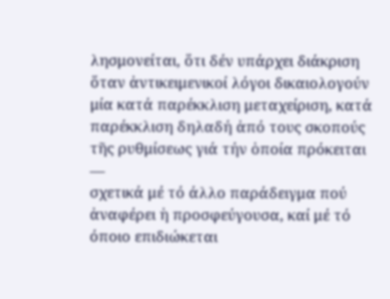λησμονείται, ὅτι δέν υπάρχει διάκριση ὅταν ἀντικειμενικοί λόγοι δικαιολογούν μία κατά παρέκκλιση μεταχείριση, κατά παρέκκλιση δηλαδή ἀπό τους σκοπούς τῆς ρυθμίσεως γιά τήν ὁποία πρόκειται
—
σχετικά μέ τό άλλο παράδειγμα πού ἀναφέρει ἡ προσφεύγουσα, καί μέ τό όποιο επιδιώκεται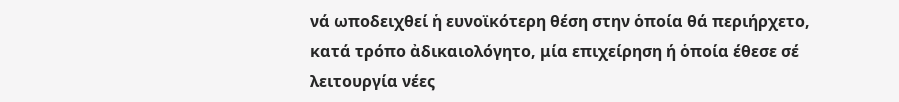νά ωποδειχθεί ἡ ευνοϊκότερη θέση στην ὁποία θά περιήρχετο, κατά τρόπο ἀδικαιολόγητο, μία επιχείρηση ή ὁποία έθεσε σέ λειτουργία νέες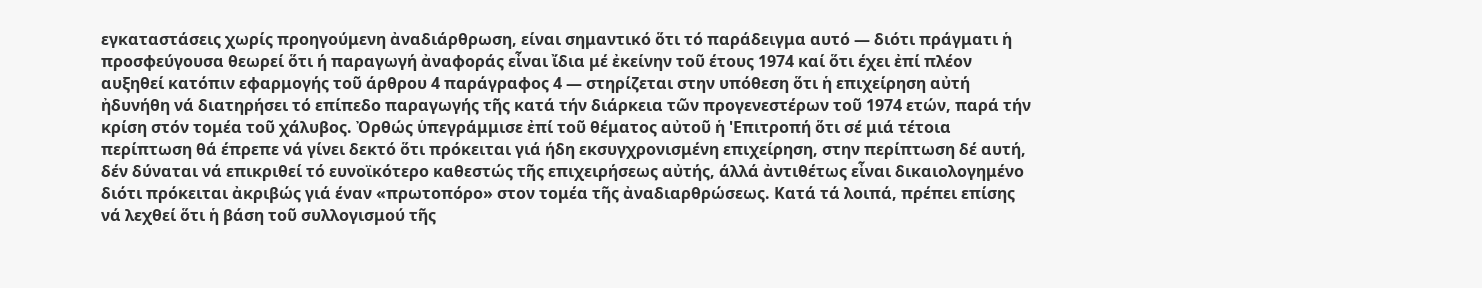εγκαταστάσεις χωρίς προηγούμενη ἀναδιάρθρωση, είναι σημαντικό ὅτι τό παράδειγμα αυτό — διότι πράγματι ἡ προσφεύγουσα θεωρεί ὅτι ή παραγωγή ἀναφοράς εἶναι ἴδια μέ ἐκείνην τοῦ έτους 1974 καί ὅτι έχει ἐπί πλέον αυξηθεί κατόπιν εφαρμογής τοῦ άρθρου 4 παράγραφος 4 — στηρίζεται στην υπόθεση ὅτι ἡ επιχείρηση αὐτή ἠδυνήθη νά διατηρήσει τό επίπεδο παραγωγής τῆς κατά τήν διάρκεια τῶν προγενεστέρων τοῦ 1974 ετών, παρά τήν κρίση στόν τομέα τοῦ χάλυβος. Ὀρθώς ὑπεγράμμισε ἐπί τοῦ θέματος αὐτοῦ ἡ 'Επιτροπή ὅτι σέ μιά τέτοια περίπτωση θά έπρεπε νά γίνει δεκτό ὅτι πρόκειται γιά ήδη εκσυγχρονισμένη επιχείρηση, στην περίπτωση δέ αυτή, δέν δύναται νά επικριθεί τό ευνοϊκότερο καθεστώς τῆς επιχειρήσεως αὐτής, άλλά ἀντιθέτως εἶναι δικαιολογημένο διότι πρόκειται ἀκριβώς γιά έναν «πρωτοπόρο» στον τομέα τῆς ἀναδιαρθρώσεως. Κατά τά λοιπά, πρέπει επίσης νά λεχθεί ὅτι ἡ βάση τοῦ συλλογισμού τῆς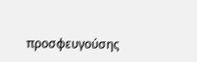προσφευγούσης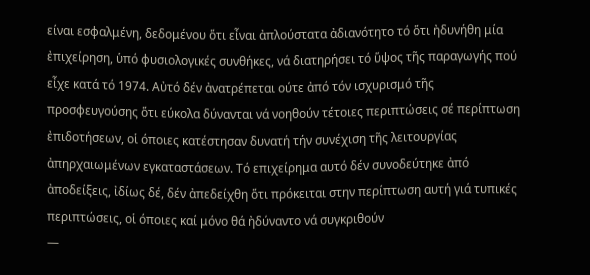είναι εσφαλμένη, δεδομένου ὅτι εἶναι ἀπλούστατα ἀδιανότητο τό ὅτι ἠδυνήθη μία ἐπιχείρηση, ὑπό φυσιολογικές συνθήκες, νά διατηρήσει τό ὕψος τῆς παραγωγής πού εἶχε κατά τό 1974. Αὐτό δέν ἀνατρέπεται ούτε ἀπό τόν ισχυρισμό τῆς προσφευγούσης ὅτι εύκολα δύνανται νά νοηθούν τέτοιες περιπτώσεις σέ περίπτωση ἐπιδοτήσεων, οἱ όποιες κατέστησαν δυνατή τήν συνέχιση τῆς λειτουργίας ἀπηρχαιωμένων εγκαταστάσεων. Τό επιχείρημα αυτό δέν συνοδεύτηκε ἀπό ἀποδείξεις, ἰδίως δέ, δέν ἀπεδείχθη ὅτι πρόκειται στην περίπτωση αυτή γιά τυπικές περιπτώσεις, οἱ όποιες καί μόνο θά ἠδύναντο νά συγκριθούν
—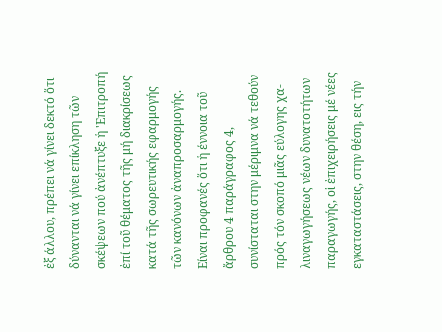ἐξ άλλου, πρέπει νά γίνει δεκτό ὅτι δύνανται νά γίνει επίκληση τῶν σκέψεων πού ἀνέπτυξε ἡ 'Επιτροπή ἐπί τοῦ θέματος τῆς μή διακρίσεως κατά τῆς σωρευτικής εφαρμογής τῶν κανόνων ἀναπροσαρμογής. Είναι προφανές ὅτι ἡ έννοια τοῦ ἄρθρου 4 παράγραφος 4, συνίσταται στην μέριμνα νά τεθούν πρός τόν σκοπό μιᾶς εύλογης χα-λιναγωγήσεως νέων δυνατοτήτων παραγωγής, οἱ ἐπιχειρήσεις μέ νέες εγκαταστάσεις, στην θέση, εις τήν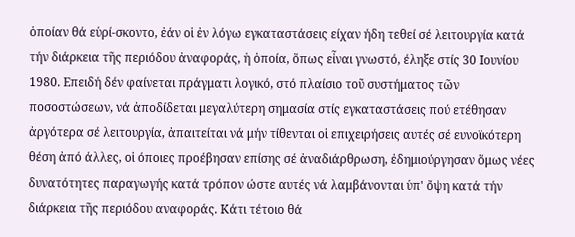ὁποίαν θά εὑρί-σκοντο, ἐάν οἱ ἐν λόγω εγκαταστάσεις είχαν ήδη τεθεί σέ λειτουργία κατά τήν διάρκεια τῆς περιόδου ἀναφοράς, ἡ ὁποία, ὅπως εἶναι γνωστό, έληξε στίς 30 Ιουνίου 1980. Επειδή δέν φαίνεται πράγματι λογικό, στό πλαίσιο τοῦ συστήματος τῶν ποσοστώσεων, νά ἀποδίδεται μεγαλύτερη σημασία στίς εγκαταστάσεις πού ετέθησαν ἀργότερα σέ λειτουργία, ἀπαιτείται νά μήν τίθενται οἱ επιχειρήσεις αυτές σέ ευνοϊκότερη θέση ἀπό άλλες, οἱ όποιες προέβησαν επίσης σέ ἀναδιάρθρωση, ἐδημιούργησαν ὅμως νέες δυνατότητες παραγωγής κατά τρόπον ώστε αυτές νά λαμβάνονται ὑπ' ὄψη κατά τήν διάρκεια τῆς περιόδου αναφοράς. Κάτι τέτοιο θά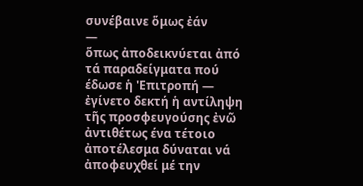συνέβαινε ὅμως ἐάν
—
ὅπως ἀποδεικνύεται ἀπό τά παραδείγματα πού έδωσε ἡ 'Επιτροπή — ἐγίνετο δεκτή ἡ αντίληψη τῆς προσφευγούσης ἐνῶ ἀντιθέτως ένα τέτοιο ἀποτέλεσμα δύναται νά ἀποφευχθεί μέ την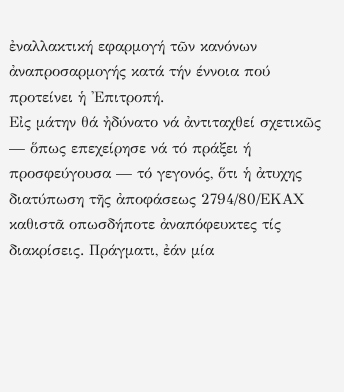ἐναλλακτική εφαρμογή τῶν κανόνων ἀναπροσαρμογής κατά τήν έννοια πού προτείνει ἡ 'Επιτροπή.
Εἰς μάτην θά ἠδύνατο νά ἀντιταχθεί σχετικῶς — ὅπως επεχείρησε νά τό πράξει ή προσφεύγουσα — τό γεγονός, ὅτι ἡ ἀτυχης διατύπωση τῆς ἀποφάσεως 2794/80/ΕΚΑΧ καθιστᾶ οπωσδήποτε ἀναπόφευκτες τίς διακρίσεις. Πράγματι, ἐάν μία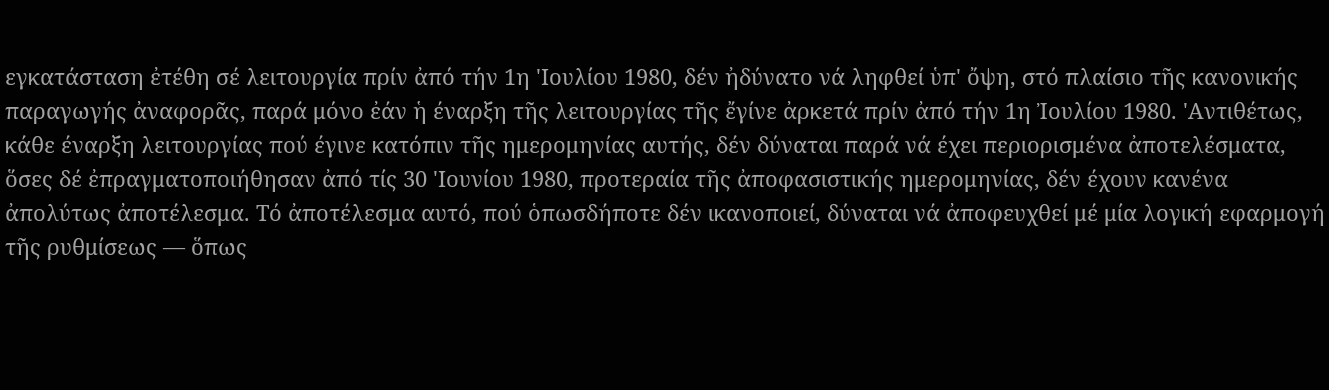εγκατάσταση ἐτέθη σέ λειτουργία πρίν ἀπό τήν 1η 'Ιουλίου 1980, δέν ἠδύνατο νά ληφθεί ὑπ' ὄψη, στό πλαίσιο τῆς κανονικής παραγωγής ἀναφορᾶς, παρά μόνο ἐάν ἡ έναρξη τῆς λειτουργίας τῆς ἔγίνε ἀρκετά πρίν ἀπό τήν 1η Ἰουλίου 1980. 'Αντιθέτως, κάθε έναρξη λειτουργίας πού έγινε κατόπιν τῆς ημερομηνίας αυτής, δέν δύναται παρά νά έχει περιορισμένα ἀποτελέσματα, ὅσες δέ ἐπραγματοποιήθησαν ἀπό τίς 30 'Ιουνίου 1980, προτεραία τῆς ἀποφασιστικής ημερομηνίας, δέν έχουν κανένα ἀπολύτως ἀποτέλεσμα. Τό ἀποτέλεσμα αυτό, πού ὁπωσδήποτε δέν ικανοποιεί, δύναται νά ἀποφευχθεί μέ μία λογική εφαρμογή τῆς ρυθμίσεως — ὅπως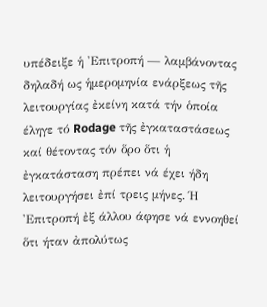υπέδειξε ἡ 'Επιτροπή — λαμβάνοντας δηλαδή ως ἡμερομηνία ενάρξεως τῆς λειτουργίας ἐκείνη κατά τήν ὁποία έληγε τό Rodage τῆς ἐγκαταστάσεως καί θέτοντας τόν ὅρο ὅτι ἡ ἐγκατάσταση πρέπει νά έχει ήδη λειτουργήσει ἐπί τρεις μήνες. Ή 'Επιτροπή ἐξ άλλου άφησε νά εννοηθεί ὅτι ήταν ἀπολύτως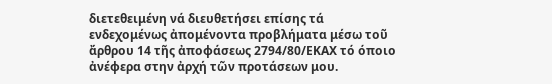διετεθειμένη νά διευθετήσει επίσης τά ενδεχομένως ἀπομένοντα προβλήματα μέσω τοῦ ἄρθρου 14 τῆς ἀποφάσεως 2794/80/ΕΚΑΧ τό όποιο ἀνέφερα στην ἀρχή τῶν προτάσεων μου.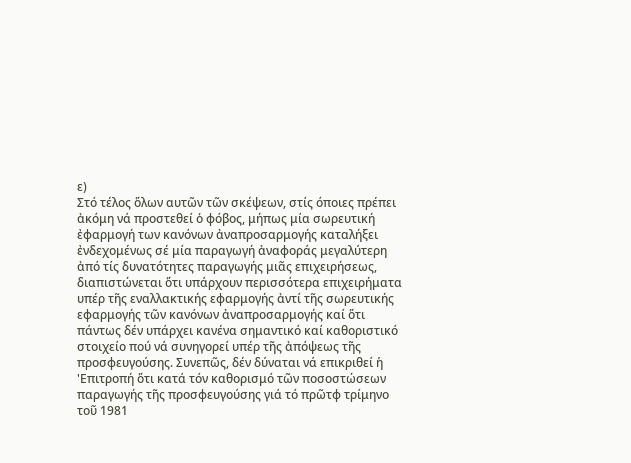ε)
Στό τέλος ὅλων αυτῶν τῶν σκέψεων, στίς όποιες πρέπει ἀκόμη νά προστεθεί ὁ φόβος, μήπως μία σωρευτική ἐφαρμογή των κανόνων ἀναπροσαρμογής καταλήξει ἐνδεχομένως σέ μία παραγωγή ἀναφοράς μεγαλύτερη ἀπό τίς δυνατότητες παραγωγής μιᾶς επιχειρήσεως, διαπιστώνεται ὅτι υπάρχουν περισσότερα επιχειρήματα υπέρ τῆς εναλλακτικής εφαρμογής ἀντί τῆς σωρευτικής εφαρμογής τῶν κανόνων ἀναπροσαρμογής καί ὅτι πάντως δέν υπάρχει κανένα σημαντικό καί καθοριστικό στοιχείο πού νά συνηγορεί υπέρ τῆς ἀπόψεως τῆς προσφευγούσης. Συνεπῶς, δέν δύναται νά επικριθεί ἡ 'Επιτροπή ὅτι κατά τόν καθορισμό τῶν ποσοστώσεων παραγωγής τῆς προσφευγούσης γιά τό πρῶτφ τρίμηνο τοῦ 1981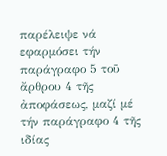παρέλειψε νά εφαρμόσει τήν παράγραφο 5 τοῦ ἄρθρου 4 τῆς ἀποφάσεως, μαζί μέ τήν παράγραφο 4 τῆς ιδίας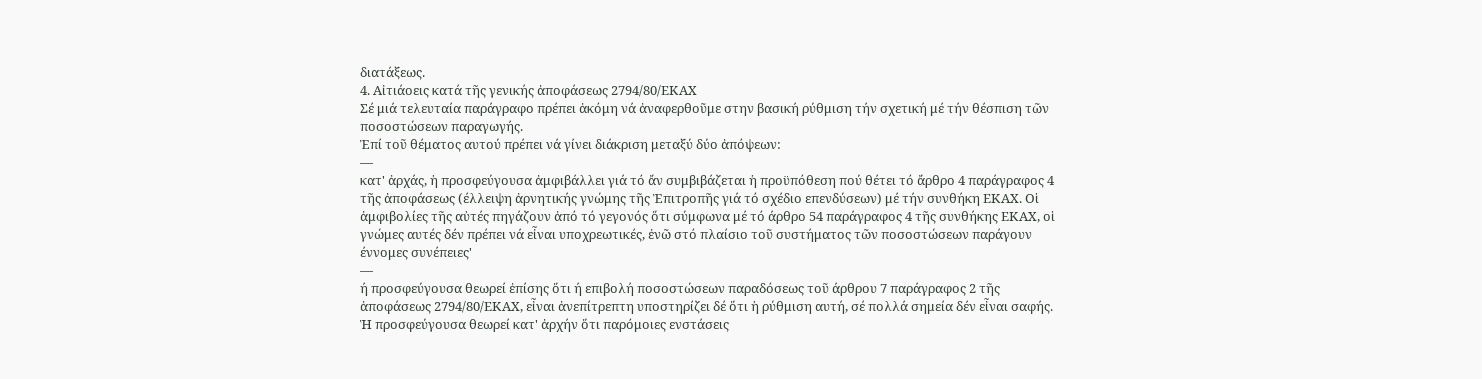διατάξεως.
4. Αἰτιάοεις κατά τῆς γενικής ἀποφάσεως 2794/80/ΕΚΑΧ
Σέ μιά τελευταία παράγραφο πρέπει ἀκόμη νά ἀναφερθοῦμε στην βασική ρύθμιση τήν σχετική μέ τήν θέσπιση τῶν ποσοστώσεων παραγωγής.
Ἐπί τοῦ θέματος αυτού πρέπει νά γίνει διάκριση μεταξύ δύο ἀπόψεων:
—
κατ' ἀρχάς, ἡ προσφεύγουσα ἀμφιβάλλει γιά τό ἄν συμβιβάζεται ἡ προϋπόθεση πού θέτει τό ἄρθρο 4 παράγραφος 4 τῆς ἀποφάσεως (έλλειψη ἀρνητικής γνώμης τῆς Ἐπιτροπῆς γιά τό σχέδιο επενδύσεων) μέ τήν συνθήκη ΕΚΑΧ. Οἱ ἀμφιβολίες τῆς αὐτές πηγάζουν ἀπό τό γεγονός ὅτι σύμφωνα μέ τό άρθρο 54 παράγραφος 4 τῆς συνθήκης ΕΚΑΧ, οἱ γνώμες αυτές δέν πρέπει νά εἶναι υποχρεωτικές, ἐνῶ στό πλαίσιο τοῦ συστήματος τῶν ποσοστώσεων παράγουν έννομες συνέπειες'
—
ή προσφεύγουσα θεωρεί ἐπίσης ὅτι ή επιβολή ποσοστώσεων παραδόσεως τοῦ άρθρου 7 παράγραφος 2 τῆς ἀποφάσεως 2794/80/ΕΚΑΧ, εἶναι ἀνεπίτρεπτη υποστηρίζει δέ ὅτι ἡ ρύθμιση αυτή, σέ πολλά σημεία δέν εἶναι σαφής.
Ἡ προσφεύγουσα θεωρεί κατ' ἀρχήν ὅτι παρόμοιες ενστάσεις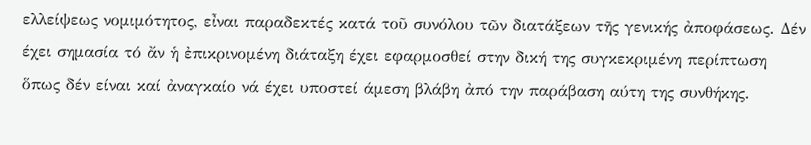ελλείψεως νομιμότητος, εἶναι παραδεκτές κατά τοῦ συνόλου τῶν διατάξεων τῆς γενικής ἀποφάσεως. Δέν έχει σημασία τό ἄν ἡ ἐπικρινομένη διάταξη έχει εφαρμοσθεί στην δική της συγκεκριμένη περίπτωση ὅπως δέν είναι καί ἀναγκαίο νά έχει υποστεί άμεση βλάβη ἀπό την παράβαση αύτη της συνθήκης.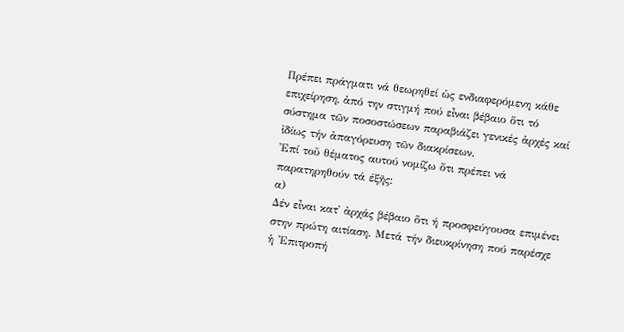Πρέπει πράγματι νά θεωρηθεί ὡς ενδιαφερόμενη κάθε επιχείρηση, ἀπό την στιγμή πού εἶναι βέβαιο ὅτι τό σύστημα τῶν ποσοστώσεων παραβιάζει γενικές ἀρχές καί ἰδίως τήν ἀπαγόρευση τῶν διακρίσεων.
Ἐπί τοῦ θέματος αυτού νομίζω ὅτι πρέπει νά παρατηρηθούν τά έξῆς:
α)
Δέν εἶναι κατ᾽ ἀρχάς βέβαιο ὅτι ή προσφεύγουσα επιμένει στην πρώτη αιτίαση. Μετά τήν διευκρίνηση πού παρέσχε ἡ 'Επιτροπή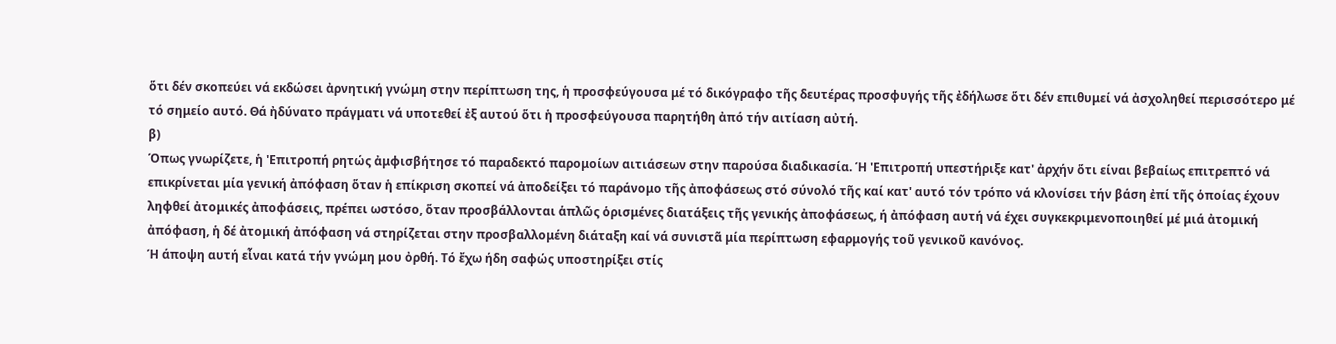ὅτι δέν σκοπεύει νά εκδώσει ἀρνητική γνώμη στην περίπτωση της, ἡ προσφεύγουσα μέ τό δικόγραφο τῆς δευτέρας προσφυγής τῆς ἐδήλωσε ὅτι δέν επιθυμεί νά ἀσχοληθεί περισσότερο μέ τό σημείο αυτό. Θά ἠδύνατο πράγματι νά υποτεθεί ἐξ αυτού ὅτι ἡ προσφεύγουσα παρητήθη ἀπό τήν αιτίαση αὐτή.
β)
Όπως γνωρίζετε, ἡ 'Επιτροπή ρητώς ἀμφισβήτησε τό παραδεκτό παρομοίων αιτιάσεων στην παρούσα διαδικασία. Ή 'Επιτροπή υπεστήριξε κατ' ἀρχήν ὅτι είναι βεβαίως επιτρεπτό νά επικρίνεται μία γενική ἀπόφαση ὅταν ἡ επίκριση σκοπεί νά ἀποδείξει τό παράνομο τῆς ἀποφάσεως στό σύνολό τῆς καί κατ' αυτό τόν τρόπο νά κλονίσει τήν βάση ἐπί τῆς ὁποίας έχουν ληφθεί ἀτομικές ἀποφάσεις, πρέπει ωστόσο, ὅταν προσβάλλονται ἁπλῶς ὁρισμένες διατάξεις τῆς γενικής ἀποφάσεως, ή ἀπόφαση αυτή νά έχει συγκεκριμενοποιηθεί μέ μιά ἀτομική ἀπόφαση, ἡ δέ ἀτομική ἀπόφαση νά στηρίζεται στην προσβαλλομένη διάταξη καί νά συνιστᾶ μία περίπτωση εφαρμογής τοῦ γενικοῦ κανόνος.
Ή άποψη αυτή εἶναι κατά τήν γνώμη μου ὀρθή. Τό ἔχω ήδη σαφώς υποστηρίξει στίς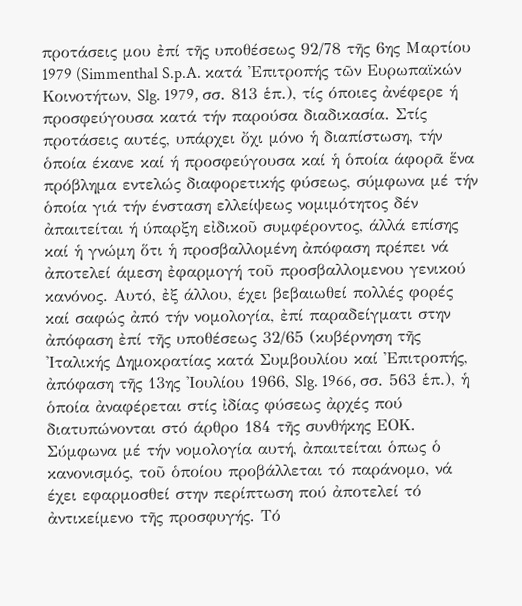προτάσεις μου ἐπί τῆς υποθέσεως 92/78 τῆς 6ης Μαρτίου 1979 (Simmenthal S.p.A. κατά Ἐπιτροπής τῶν Ευρωπαϊκών Κοινοτήτων, Slg. 1979, σσ. 813 ἑπ.), τίς όποιες ἀνέφερε ή προσφεύγουσα κατά τήν παρούσα διαδικασία. Στίς προτάσεις αυτές, υπάρχει ὄχι μόνο ἡ διαπίστωση, τήν ὁποία έκανε καί ή προσφεύγουσα καί ἡ ὁποία άφορᾶ ἕνα πρόβλημα εντελώς διαφορετικής φύσεως, σύμφωνα μέ τήν ὁποία γιά τήν ένσταση ελλείψεως νομιμότητος δέν ἀπαιτείται ή ύπαρξη εἰδικοῦ συμφέροντος, άλλά επίσης καί ἡ γνώμη ὅτι ἡ προσβαλλομένη ἀπόφαση πρέπει νά ἀποτελεί άμεση ἐφαρμογή τοῦ προσβαλλομενου γενικού κανόνος. Αυτό, ἐξ άλλου, έχει βεβαιωθεί πολλές φορές καί σαφώς ἀπό τήν νομολογία, ἐπί παραδείγματι στην ἀπόφαση ἐπί τῆς υποθέσεως 32/65 (κυβέρνηση τῆς 'Ιταλικής Δημοκρατίας κατά Συμβουλίου καί Ἐπιτροπής, ἀπόφαση τῆς 13ης 'Ιουλίου 1966, Slg. 1966, σσ. 563 ἑπ.), ἡ ὁποία ἀναφέρεται στίς ἰδίας φύσεως ἀρχές πού διατυπώνονται στό άρθρο 184 τῆς συνθήκης ΕΟΚ. Σύμφωνα μέ τήν νομολογία αυτή, ἀπαιτείται ὁπως ὁ κανονισμός, τοῦ ὁποίου προβάλλεται τό παράνομο, νά έχει εφαρμοσθεί στην περίπτωση πού ἀποτελεί τό ἀντικείμενο τῆς προσφυγής. Τό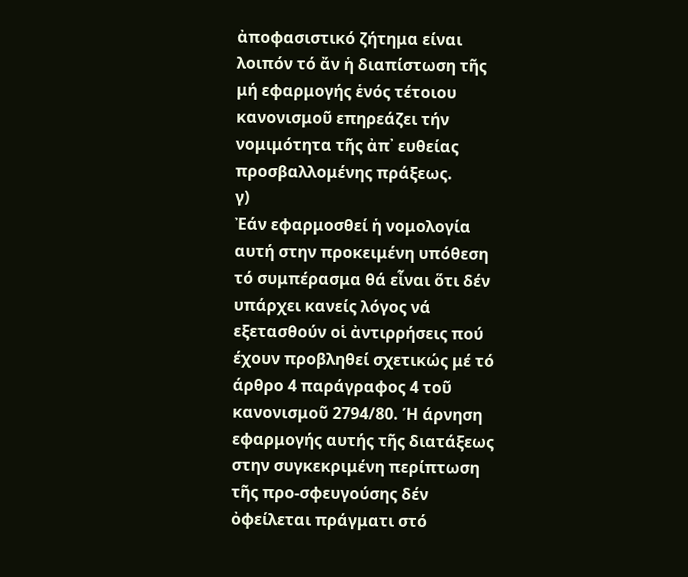ἀποφασιστικό ζήτημα είναι λοιπόν τό ἄν ἡ διαπίστωση τῆς μή εφαρμογής ἑνός τέτοιου κανονισμοῦ επηρεάζει τήν νομιμότητα τῆς ἀπ᾽ ευθείας προσβαλλομένης πράξεως.
γ)
Ἐάν εφαρμοσθεί ἡ νομολογία αυτή στην προκειμένη υπόθεση τό συμπέρασμα θά εἶναι ὅτι δέν υπάρχει κανείς λόγος νά εξετασθούν οἱ ἀντιρρήσεις πού έχουν προβληθεί σχετικώς μέ τό άρθρο 4 παράγραφος 4 τοῦ κανονισμοῦ 2794/80. Ή άρνηση εφαρμογής αυτής τῆς διατάξεως στην συγκεκριμένη περίπτωση τῆς προ-σφευγούσης δέν ὀφείλεται πράγματι στό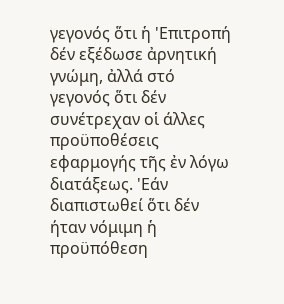γεγονός ὅτι ἡ 'Επιτροπή δέν εξέδωσε ἀρνητική γνώμη, ἀλλά στό γεγονός ὅτι δέν συνέτρεχαν οἱ άλλες προϋποθέσεις εφαρμογής τῆς ἐν λόγω διατάξεως. 'Εάν διαπιστωθεί ὅτι δέν ήταν νόμιμη ἡ προϋπόθεση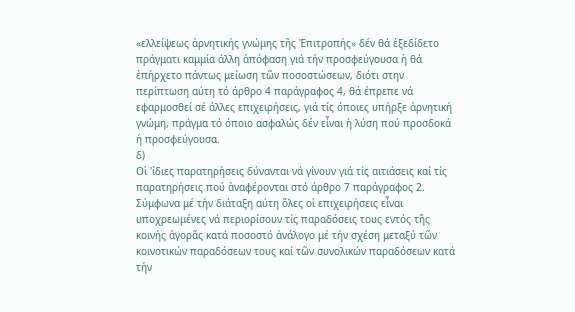«ελλείψεως ἀρνητικής γνώμης τῆς Ἐπιτροπής» δέν θά ἐξεδίδετο πράγματι καμμία άλλη ἀπόφαση γιά τήν προσφεύγουσα ἡ θά ἐπήρχετο πάντως μείωση τῶν ποσοστώσεων, διότι στην περίπτωση αύτη τό άρθρο 4 παράγραφος 4, θά έπρεπε νά εφαρμοσθεί σέ άλλες επιχειρήσεις, γιά τίς όποιες υπήρξε ἀρνητική γνώμη, πράγμα τό όποιο ασφαλώς δέν εἶναι ἡ λύση πού προσδοκά ή προσφεύγουσα.
δ)
Οἱ 'ίδιες παρατηρήσεις δύνανται νά γίνουν γιά τίς αιτιάσεις καί τίς παρατηρήσεις πού ἀναφέρονται στό άρθρο 7 παράγραφος 2.
Σύμφωνα μέ τήν διάταξη αύτη ὅλες οἱ επιχειρήσεις εἶναι υποχρεωμένες νά περιορίσουν τίς παραδόσεις τους εντός τῆς κοινής ἀγορᾶς κατά ποσοστό ἀνάλογο μέ τήν σχέση μεταξύ τῶν κοινοτικών παραδόσεων τους καί τῶν συνολικών παραδόσεων κατά τήν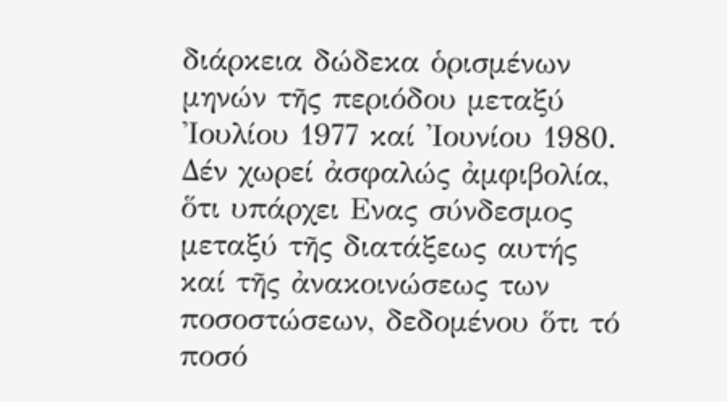διάρκεια δώδεκα ὁρισμένων μηνών τῆς περιόδου μεταξύ 'Ιουλίου 1977 καί 'Ιουνίου 1980. Δέν χωρεί ἀσφαλώς ἀμφιβολία, ὅτι υπάρχει Ενας σύνδεσμος μεταξύ τῆς διατάξεως αυτής καί τῆς ἀνακοινώσεως των ποσοστώσεων, δεδομένου ὅτι τό ποσό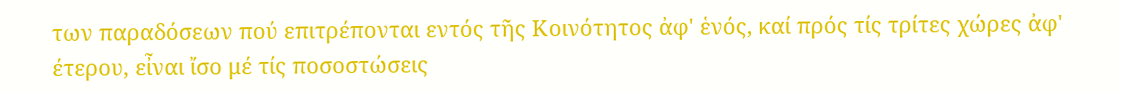των παραδόσεων πού επιτρέπονται εντός τῆς Κοινότητος ἀφ' ἑνός, καί πρός τίς τρίτες χώρες ἀφ' έτερου, εἶναι ἴσο μέ τίς ποσοστώσεις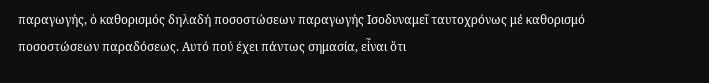παραγωγής, ὁ καθορισμός δηλαδή ποσοστώσεων παραγωγής Ισοδυναμεῖ ταυτοχρόνως μέ καθορισμό ποσοστώσεων παραδόσεως. Αυτό πού έχει πάντως σημασία, εἶναι ὅτι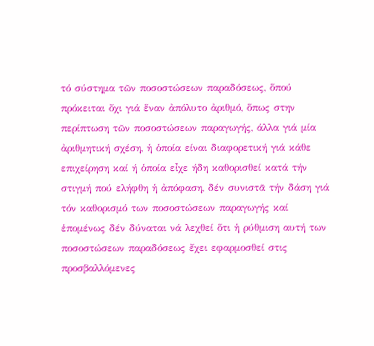τό σύστημα τῶν ποσοστώσεων παραδόσεως, ὅπού πρόκειται ὄχι γιά ἕναν ἀπόλυτο ἀριθμό, ὅπως στην περίπτωση τῶν ποσοστώσεων παραγωγής, άλλα γιά μία ἀριθμητική σχέση, ἡ ὁποία είναι διαφορετική γιά κάθε επιχείρηση καί ή ὁποία εἶχε ήδη καθορισθεί κατά τήν στιγμή πού ελήφθη ἡ ἀπόφαση, δέν συνιστᾶ τήν δάση γιά τόν καθορισμό των ποσοστώσεων παραγωγής καί ἑπομένως δέν δύναται νά λεχθεί ὅτι ἡ ρύθμιση αυτή των ποσοστώσεων παραδόσεως ἔχει εφαρμοσθεί στις προσβαλλόμενες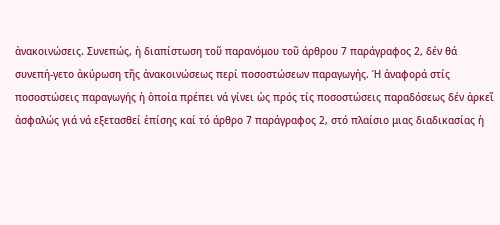ἀνακοινώσεις. Συνεπώς, ἡ διαπίστωση τοῦ παρανόμου τοῦ άρθρου 7 παράγραφος 2, δέν θά συνεπή-γετο ἀκύρωση τῆς ἀνακοινώσεως περί ποσοστώσεων παραγωγής. Ή ἀναφορά στίς ποσοστώσεις παραγωγής ἡ ὁποία πρέπει νά γίνει ὡς πρός τίς ποσοστώσεις παραδόσεως δέν ἀρκεῖ ἀσφαλώς γιά νά εξετασθεί ἐπίσης καί τό άρθρο 7 παράγραφος 2, στό πλαίσιο μιας διαδικασίας ἡ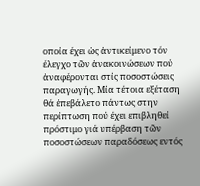οποία έχει ὡς ἀντικείμενο τόν έλεγχο τῶν ἀνακοινώσεων πού ἀναφέρονται στίς ποσοστώσεις παραγωγής. Μία τέτοια εξέταση θά ἐπεβάλετο πάντως στην περίπτωση πού έχει επιβληθεί πρόστιμο γιά υπέρβαση τῶν ποσοστώσεων παραδόσεως εντός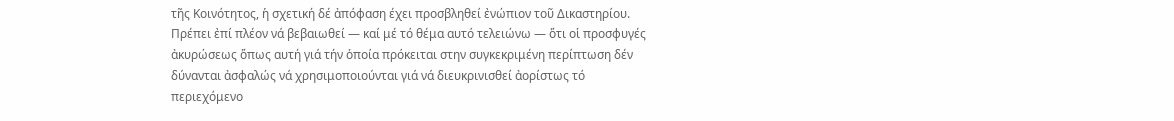τῆς Κοινότητος, ἡ σχετική δέ ἀπόφαση έχει προσβληθεί ἐνώπιον τοῦ Δικαστηρίου.
Πρέπει ἐπί πλέον νά βεβαιωθεί — καί μέ τό θέμα αυτό τελειώνω — ὅτι οἱ προσφυγές ἀκυρώσεως ὅπως αυτή γιά τήν ὁποία πρόκειται στην συγκεκριμένη περίπτωση δέν δύνανται ἀσφαλώς νά χρησιμοποιούνται γιά νά διευκρινισθεί ἀορίστως τό περιεχόμενο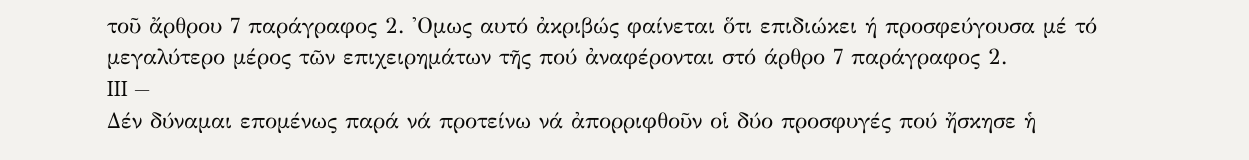τοῦ ἄρθρου 7 παράγραφος 2. 'Ομως αυτό ἀκριβώς φαίνεται ὅτι επιδιώκει ή προσφεύγουσα μέ τό μεγαλύτερο μέρος τῶν επιχειρημάτων τῆς πού ἀναφέρονται στό άρθρο 7 παράγραφος 2.
III —
Δέν δύναμαι επομένως παρά νά προτείνω νά ἀπορριφθοῦν οἱ δύο προσφυγές πού ἤσκησε ἡ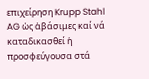επιχείρηση Krupp Stahl AG ὡς ἀβάσιμες καί νά καταδικασθεί ἡ προσφεύγουσα στά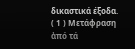δικαστικά έξοδα.
( 1 ) Μετάφραση ἀπό τά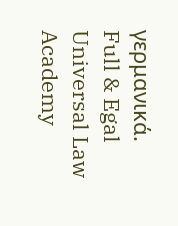γερμανικά.
Full & Egal Universal Law Academy